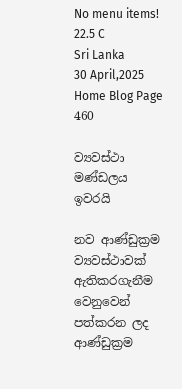No menu items!
22.5 C
Sri Lanka
30 April,2025
Home Blog Page 460

ව්‍යවස්ථා මණ්ඩලය ඉවරයි

නව ආණ්ඩුක්‍රම ව්‍යවස්ථාවක් ඇතිකරගැනීම වෙනුවෙන් පත්කරන ලද ආණ්ඩුක්‍රම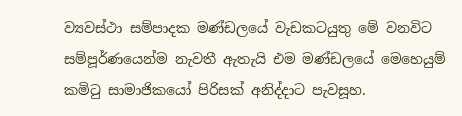ව්‍යවස්ථා සම්පාදක මණ්ඩලයේ වැඩකටයුතු මේ වනවිට සම්පූර්ණයෙන්ම නැවතී ඇතැයි එම මණ්ඩලයේ මෙහෙයුම් කමිටු සාමාජිකයෝ පිරිසක් අනිද්දාට පැවසූහ.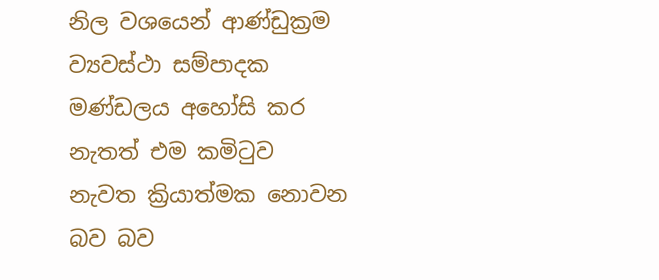නිල වශයෙන් ආණ්ඩුක්‍රම ව්‍යවස්ථා සම්පාදක මණ්ඩලය අහෝසි කර නැතත් එම කමිටුව නැවත ක්‍රියාත්මක නොවන බව බව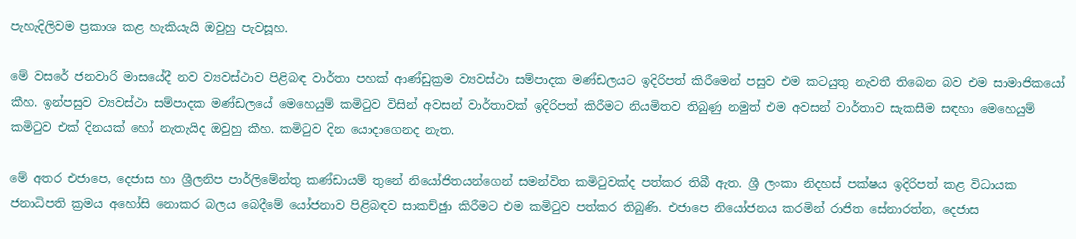පැහැදිලිවම ප්‍රකාශ කළ හැකියැයි ඔවුහු පැවසූහ.

මේ වසරේ ජනවාරි මාසයේදී නව ව්‍යවස්ථාව පිළිබඳ වාර්තා පහක් ආණ්ඩුක්‍රම ව්‍යවස්ථා සම්පාදක මණ්ඩලයට ඉදිරිපත් කිරීමෙන් පසුව එම කටයුතු නැවතී තිබෙන බව එම සාමාජිකයෝ කීහ. ඉන්පසුව ව්‍යවස්ථා සම්පාදක මණ්ඩලයේ මෙහෙයුම් කමිටුව විසින් අවසන් වාර්තාවක් ඉදිරිපත් කිරීමට නියමිතව තිබුණු නමුත් එම අවසන් වාර්තාව සැකසීම සඳහා මෙහෙයුම් කමිටුව එක් දිනයක් හෝ නැතැයිද ඔවුහු කීහ. කමිටුව දින යොදාගෙනද නැත.

මේ අතර එජාපෙ, දෙජාස හා ශ්‍රීලනිප පාර්ලිමේන්තු කණ්ඩායම් තුනේ නියෝජිතයන්ගෙන් සමන්විත කමිටුවක්ද පත්කර තිබී ඇත. ශ්‍රී ලංකා නිදහස් පක්ෂය ඉදිරිපත් කළ විධායක ජනාධිපති ක්‍රමය අහෝසි නොකර බලය බෙදීමේ යෝජනාව පිළිබඳව සාකච්ඡුා කිරීමට එම කමිටුව පත්කර තිබුණි. එජාපෙ නියෝජනය කරමින් රාජිත සේනාරත්න, දෙජාස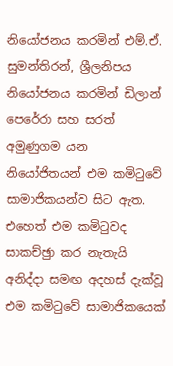නියෝජනය කරමින් එම්.ඒ. සුමන්තිරන්, ශ්‍රීලනිපය නියෝජනය කරමින් ඩිලාන් පෙරේරා සහ සරත් අමුණුගම යන නියෝජිතයන් එම කමිටුවේ සාමාජිකයන්ව සිට ඇත. එහෙත් එම කමිටුවද සාකච්ඡුා කර නැතැයි අනිද්දා සමඟ අදහස් දැක්වූ එම කමිටුවේ සාමාජිකයෙක්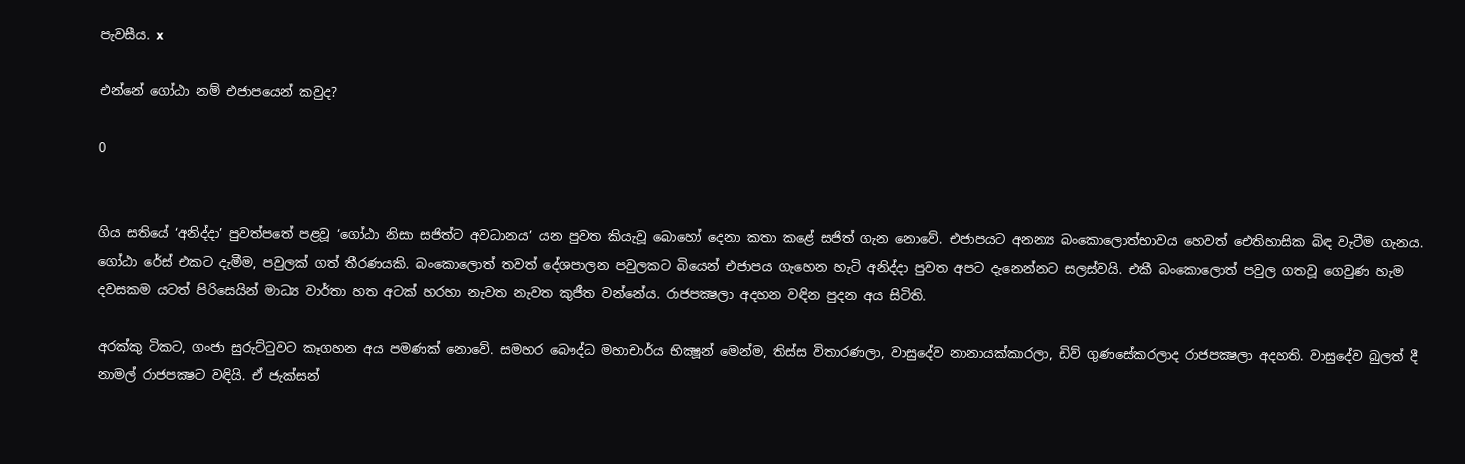පැවසීය. x

එන්නේ ගෝඨා නම් එජාපයෙන් කවුද?

0


ගිය සතියේ ‘අනිද්දා’ පුවත්පතේ පළවූ ‘ගෝඨා නිසා සජිත්ට අවධානය’ යන පුවත කියැවූ බොහෝ දෙනා කතා කළේ සජිත් ගැන නොවේ. එජාපයට අනන්‍ය බංකොලොත්භාවය හෙවත් ඓතිහාසික බිඳ වැටීම ගැනය. ගෝඨා රේස් එකට දැමීම, පවුලක් ගත් තීරණයකි. බංකොලොත් තවත් දේශපාලන පවුලකට බියෙන් එජාපය ගැහෙන හැටි අනිද්දා පුවත අපට දැනෙන්නට සලස්වයි. එකී බංකොලොත් පවුල ගතවූ ගෙවුණ හැම දවසකම යටත් පිරිසෙයින් මාධ්‍ය වාර්තා හත අටක් හරහා නැවත නැවත කුජීත වන්නේය. රාජපක්‍ෂලා අදහන වඳින පුදන අය සිටිති.

අරක්කු ටිකට, ගංජා සුරුට්ටුවට කෑගහන අය පමණක් නොවේ. සමහර බෞද්ධ මහාචාර්ය භික්‍ෂූන් මෙන්ම, තිස්ස විතාරණලා, වාසුදේව නානායක්කාරලා, ඩිව් ගුණසේකරලාද රාජපක්‍ෂලා අදහති. වාසුදේව බුලත් දී නාමල් රාජපක්‍ෂට වඳියි. ඒ ජැක්සන්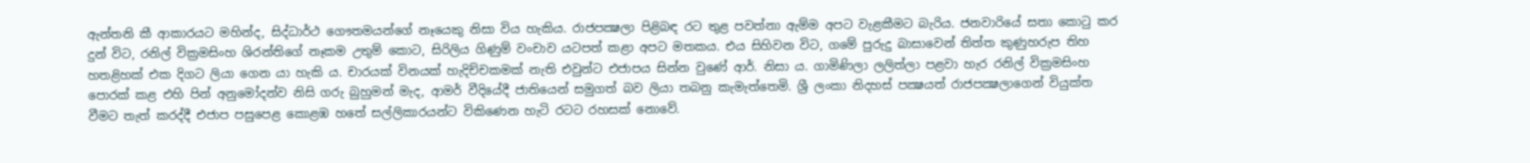ඇන්තනි කී ආකාරයට මහින්ද, සිද්ධාර්ථ ගෞතමයන්ගේ නෑයෙකු නිසා විය හැකිය. රාජපක්‍ෂලා පිළිබඳ රට තුළ පවත්නා ඇම්ම අපට වැළකීමට බැරිය. ජනවාරියේ සතා කොටු කර දුන් විට, රනිල් වික්‍රමසිංහ ශිරන්තිගේ නෑකම උතුම් කොට, සිරිලිය ගිණුම් වංචාව යටපත් කළා අපට මතකය. එය සිහිවන විට, ගමේ පුරුදු බාසාවෙන් තිත්ත කුණුහරුප තිහ හතළිහක් එක දිගට ලියා ගෙන යා හැකි ය. චාරයක් විනයක් හැදිච්චකමක් නැති එවුන්ට එජාපය සින්න වුණේ ආර්. නිසා ය. ගාමිණිලා ලලිත්ලා පළවා හැර රනිල් වික්‍රමසිංහ පොරක් කළ එහි පින් අනුමෝදන්ව නිසි ගරු බුහුමන් මැද, ආමර් වීදියේදී ජාතියෙන් සමුගත් බව ලියා තබනු කැමැත්තෙමි. ශ්‍රී ලංකා නිදහස් පක්‍ෂයත් රාජපක්‍ෂලාගෙන් වියුක්ත වීමට තැත් කරද්දී එජාප පසුපෙළ කොළඹ හතේ සල්ලිකාරයන්ට විකිණෙන හැටි රටට රහසක් නොවේ.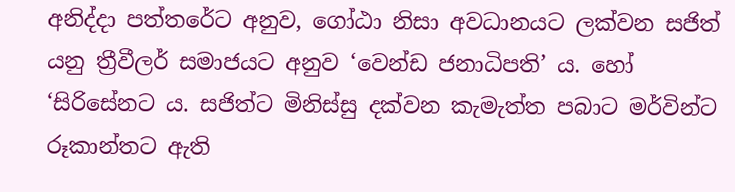අනිද්දා පත්තරේට අනුව, ගෝඨා නිසා අවධානයට ලක්වන සජිත් යනු ත්‍රීවීලර් සමාජයට අනුව ‘වෙන්ඩ ජනාධිපති’ ය. හෝ ‘සිරිසේනට ය. සජිත්ට මිනිස්සු දක්වන කැමැත්ත පබාට මර්වින්ට රූකාන්තට ඇති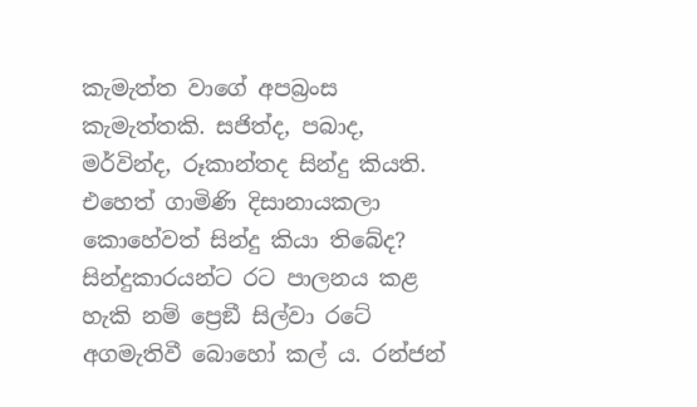කැමැත්ත වාගේ අපබ්‍රංස කැමැත්තකි. සජිත්ද, පබාද, මර්වින්ද, රූකාන්තද සින්දු කියති. එහෙත් ගාමිණි දිසානායකලා කොහේවත් සින්දු කියා තිබේද? සින්දුකාරයන්ට රට පාලනය කළ හැකි නම් ප්‍රෙඞී සිල්වා රටේ අගමැතිවී බොහෝ කල් ය. රන්ජන්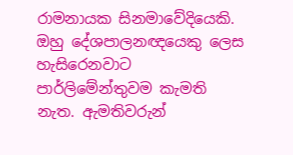රාමනායක සිනමාවේදියෙකි. ඔහු දේශපාලනඥයෙකු ලෙස හැසිරෙනවාට පාර්ලිමේන්තුවම කැමති නැත. ඇමතිවරුන්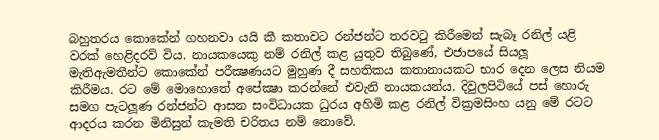බහුතරය කොකේන් ගහනවා යයි කී කතාවට රන්ජන්ට තරවටු කිරීමෙන් සැබෑ රනිල් යළි වරක් හෙළිදරව් විය. නායකයෙකු නම් රනිල් කළ යුතුව තිබුණේ, එජාපයේ සියලූ මැතිඇමතීන්ට කොකේන් පරීක්‍ෂණයට මුහුණ දී සහතිකය කතානායකට භාර දෙන ලෙස නියම කිරීමය. රට මේ මොහොතේ අපේක්‍ෂා කරන්නේ එවැනි නායකයන්ය. දිවුලපිටියේ පස් හොරු සමග පැටලූණ රන්ජන්ට ආසන සංවිධායක ධුරය අහිමි කළ රනිල් වික්‍රමසිංහ යනු මේ රටට ආදරය කරන මිනිසුන් කැමති චරිතය නම් නොවේ.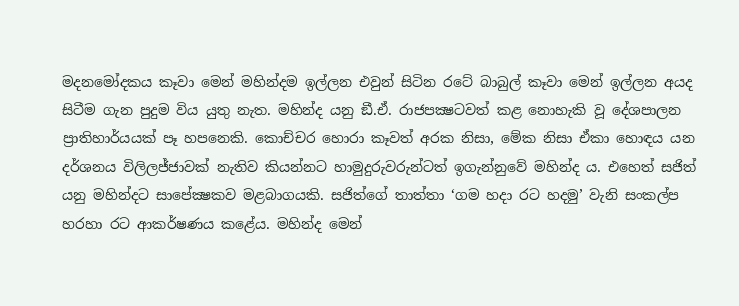මදනමෝදකය කෑවා මෙන් මහින්දම ඉල්ලන එවුන් සිටින රටේ බාබුල් කෑවා මෙන් ඉල්ලන අයද සිටීම ගැන පුදුම විය යුතු නැත. මහින්ද යනු ඞී.ඒ. රාජපක්‍ෂටවත් කළ නොහැකි වූ දේශපාලන ප්‍රාතිහාර්යයක් පෑ හපනෙකි. කොච්චර හොරා කෑවත් අරක නිසා, මේක නිසා ඒකා හොඳය යන දර්ශනය විලිලජ්ජාවක් නැතිව කියන්නට හාමුදුරුවරුන්ටත් ඉගැන්නුවේ මහින්ද ය. එහෙත් සජිත් යනු මහින්දට සාපේක්‍ෂකව මළබාගයකි. සජිත්ගේ තාත්තා ‘ගම හදා රට හදමු’ වැනි සංකල්ප හරහා රට ආකර්ෂණය කළේය. මහින්ද මෙන්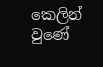කෙලින් වුණේ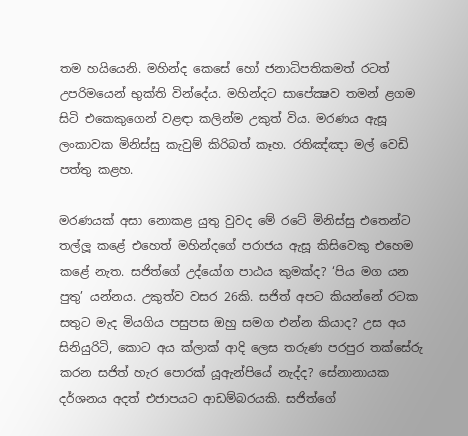තම හයියෙනි. මහින්ද කෙසේ හෝ ජනාධිපතිකමත් රටත් උපරිමයෙන් භුක්ති වින්දේය. මහින්දට සාපේක්‍ෂව තමන් ළගම සිටි එකෙකුගෙන් වළඳා කලින්ම උකුත් විය. මරණය ඇසූ ලංකාවක මිනිස්සු කැවුම් කිරිබත් කෑහ. රතිඤ්ඤා මල් වෙඩි පත්තු කළහ.

මරණයක් අසා නොකළ යුතු වුවද මේ රටේ මිනිස්සු එතෙන්ට තල්ලූ කළේ එහෙත් මහින්දගේ පරාජය ඇසූ කිසිවෙකු එහෙම කළේ නැත. සජිත්ගේ උද්යෝග පාඨය කුමක්ද? ‘පිය මග යන පුතු’ යන්නය. උකුත්ව වසර 26කි. සජිත් අපට කියන්නේ රටක සතුට මැද මියගිය පසුපස ඔහු සමග එන්න කියාද? උස අය සිනියුරිටි, කොට අය ක්ලාක් ආදි ලෙස තරුණ පරපුර තක්සේරු කරන සජිත් හැර පොරක් යූඇන්පියේ නැද්ද? සේනානායක දර්ශනය අදත් එජාපයට ආඩම්බරයකි. සජිත්ගේ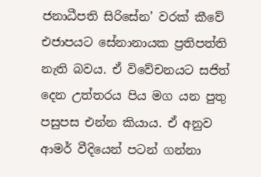ජනාධීපති සිරිසේන’ වරක් කීවේ එජාපයට සේනානායක ප්‍රතිපත්ති නැති බවය. ඒ විවේචනයට සජිත් දෙන උත්තරය පිය මග යන පුතු පසුපස එන්න කියාය. ඒ අනුව ආමර් වීදියෙන් පටන් ගන්නා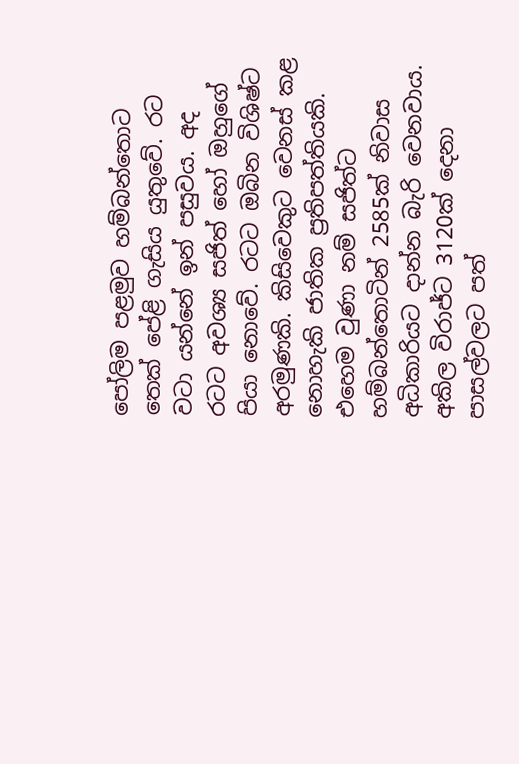පෝලිම පළමුව හම්බන්තොට තෙක් පේළි ගැසිය යුතුවේ. රට වටා යන්නේ ඉන් පසුවය. අද රටට අවශ්‍ය සජිත් හෝ ඔහුගේ පියා නොවේ. රටට ඔබින විශිෂ්ට අරමුණකි. කිසිවෙකුට වෙනස් කළ නොහැකි ජාතික ප්‍රතිපත්තියකි. එහෙම වුණා නම් සජිත්ට හම්බන්තොටින් 2585ක් නිවාස අධිකාරියට දාන්න බැරි වෙනවාය. අකිල විරාජ්ට 3120ක් දෙනා පාසල්වලට පත්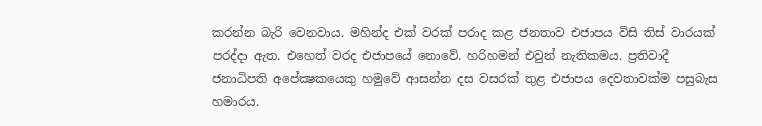කරන්න බැරි වෙනවාය. මහින්ද එක් වරක් පරාද කළ ජනතාව එජාපය විසි තිස් වාරයක් පරද්දා ඇත. එහෙත් වරද එජාපයේ නොවේ. හරිහමන් එවුන් නැතිකමය. ප්‍රතිවාදී ජනාධිපති අපේක්‍ෂකයෙකු හමුවේ ආසන්න දස වසරක් තුළ එජාපය දෙවතාවක්ම පසුබැස හමාරය.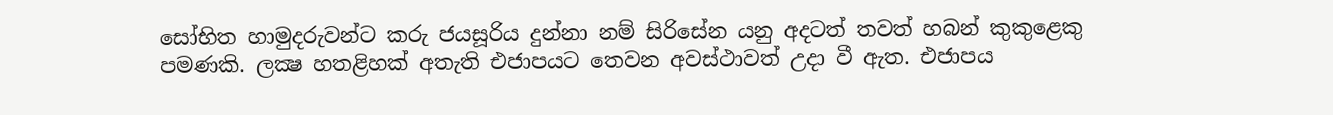සෝභිත හාමුදරුවන්ට කරු ජයසූරිය දුන්නා නම් සිරිසේන යනු අදටත් තවත් හබන් කුකුළෙකු පමණකි. ලක්‍ෂ හතළිහක් අතැති එජාපයට තෙවන අවස්ථාවත් උදා වී ඇත. එජාපය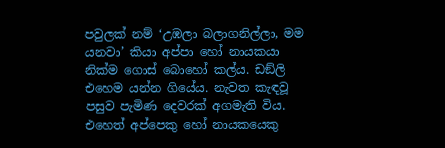පවුලක් නම් ‘උඹලා බලාගනිල්ලා, මම යනවා’ කියා අප්පා හෝ නායකයා නික්ම ගොස් බොහෝ කල්ය. ඩඞ්ලි එහෙම යන්න ගියේය. නැවත කැඳවූ පසුව පැමිණ දෙවරක් අගමැති විය. එහෙත් අප්පෙකු හෝ නායකයෙකු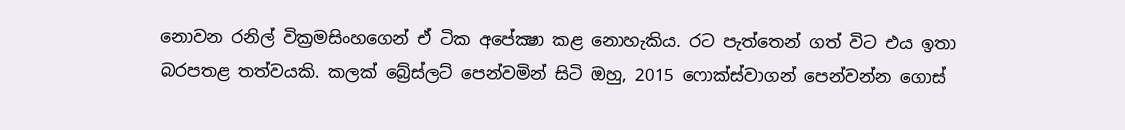නොවන රනිල් වික්‍රමසිංහගෙන් ඒ ටික අපේක්‍ෂා කළ නොහැකිය. රට පැත්තෙන් ගත් විට එය ඉතා බරපතළ තත්වයකි. කලක් බ්‍රේස්ලට් පෙන්වමින් සිටි ඔහු, 2015 ෆොක්ස්වාගන් පෙන්වන්න ගොස්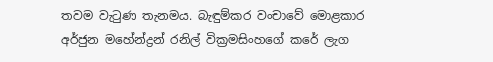තවම වැටුණ තැනමය. බැඳුම්කර වංචාවේ මොළකාර අර්ජුන මහේන්ද්‍රන් රනිල් වික්‍රමසිංහගේ කරේ ලැග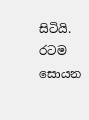සිටියි. රටම සොයන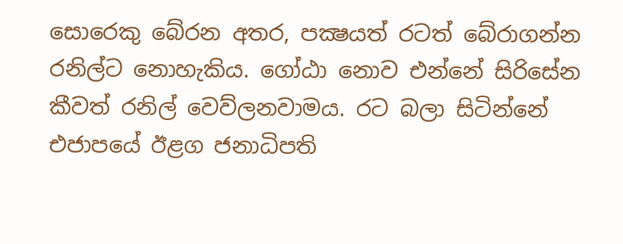සොරෙකු බේරන අතර, පක්‍ෂයත් රටත් බේරාගන්න රනිල්ට නොහැකිය. ගෝඨා නොව එන්නේ සිරිසේන කීවත් රනිල් වෙව්ලනවාමය. රට බලා සිටින්නේ එජාපයේ ඊළග ජනාධිපති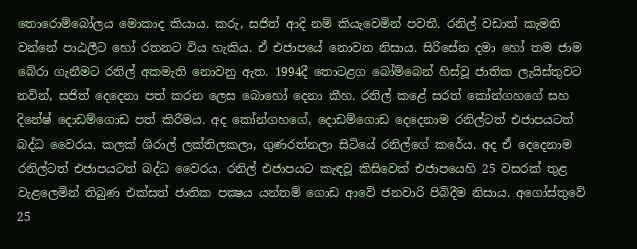තොරොම්බෝලය මොකාද කියාය. කරු, සජිත් ආදි නම් කියැවෙමින් පවතී. රනිල් වඩාත් කැමති වන්නේ පාඨලීට හෝ රතනට විය හැකිය. ඒ එජාපයේ නොවන නිසාය. සිරිසේන දමා හෝ තම ජාම බේරා ගැනීමට රනිල් අකමැති නොවනු ඇත. 1994දී තොටළග බෝම්බෙන් හිස්වූ ජාතික ලැයිස්තුවට නවින්, සජිත් දෙදෙනා පත් කරන ලෙස බොහෝ දෙනා කීහ. රනිල් කළේ සරත් කෝන්ගහගේ සහ දිනේෂ් දොඩම්ගොඩ පත් කිරීමය. අද කෝන්ගහගේ, දොඩම්ගොඩ දෙදෙනාම රනිල්ටත් එජාපයටත් බද්ධ වෛරය. කලක් ශිරාල් ලක්තිලකලා, ගුණරත්නලා සිටියේ රනිල්ගේ කරේය. අද ඒ දෙදෙනාම රනිල්ටත් එජාපයටත් බද්ධ වෛරය. රනිල් එජාපයට කැඳවූ කිසිවෙක් එජාපයෙහි 25 වසරක් තුළ වැළලෙමින් තිබුණ එක්සත් ජාතික පක්‍ෂය යන්තම් ගොඩ ආවේ ජනවාරි පිබිදීම නිසාය. අගෝස්තුවේ 25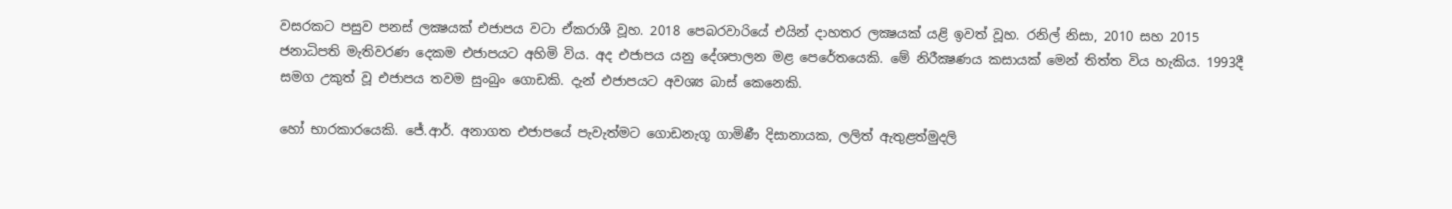වසරකට පසුව පනස් ලක්‍ෂයක් එජාපය වටා ඒකරාශී වූහ. 2018 පෙබරවාරියේ එයින් දාහතර ලක්‍ෂයක් යළි ඉවත් වූහ. රනිල් නිසා, 2010 සහ 2015 ජනාධිපති මැතිවරණ දෙකම එජාපයට අහිමි විය. අද එජාපය යනු දේශපාලන මළ පෙරේතයෙකි. මේ නිරීක්‍ෂණය කසායක් මෙන් තිත්ත විය හැකිය. 1993දී සමග උකුත් වූ එජාපය තවම සුංබුං ගොඩකි. දැන් එජාපයට අවශ්‍ය බාස් කෙනෙකි.

හෝ භාරකාරයෙකි. ජේ.ආර්. අනාගත එජාපයේ පැවැත්මට ගොඩනැගූ ගාමිණී දිසානායක, ලලිත් ඇතුළත්මුදලි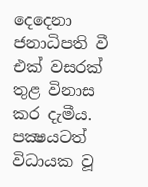දෙදෙනා ජනාධිපති වී එක් වසරක් තුළ විනාස කර දැමීය. පක්‍ෂයටත් විධායක වූ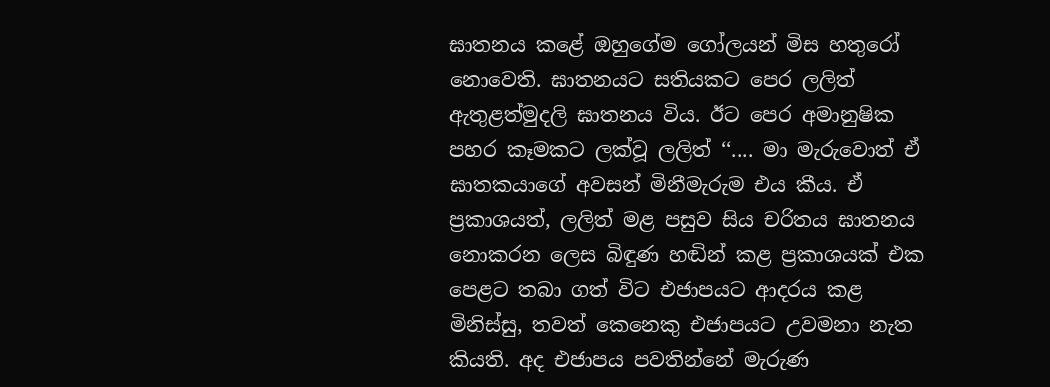ඝාතනය කළේ ඔහුගේම ගෝලයන් මිස හතුරෝ නොවෙති. ඝාතනයට සතියකට පෙර ලලිත් ඇතුළත්මුදලි ඝාතනය විය. ඊට පෙර අමානුෂික පහර කෑමකට ලක්වූ ලලිත් ‘‘.... මා මැරුවොත් ඒ ඝාතකයාගේ අවසන් මිනීමැරුම එය කීය. ඒ ප්‍රකාශයත්, ලලිත් මළ පසුව සිය චරිතය ඝාතනය නොකරන ලෙස බිඳුණ හඬින් කළ ප්‍රකාශයක් එක පෙළට තබා ගත් විට එජාපයට ආදරය කළ මිනිස්සු, තවත් කෙනෙකු එජාපයට උවමනා නැත කියති. අද එජාපය පවතින්නේ මැරුණ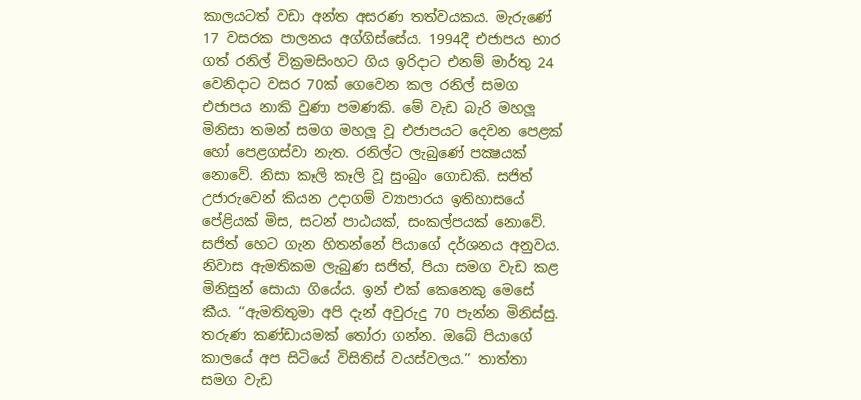කාලයටත් වඩා අන්ත අසරණ තත්වයකය. මැරුණේ 17 වසරක පාලනය අග්ගිස්සේය. 1994දී එජාපය භාර ගත් රනිල් වික්‍රමසිංහට ගිය ඉරිදාට එනම් මාර්තු 24 වෙනිදාට වසර 70ක් ගෙවෙන කල රනිල් සමග එජාපය නාකි වුණා පමණකි. මේ වැඩ බැරි මහලූ මිනිසා තමන් සමග මහලූ වූ එජාපයට දෙවන පෙළක් හෝ පෙළගස්වා නැත. රනිල්ට ලැබුණේ පක්‍ෂයක් නොවේ. නිසා කෑලි කෑලි වූ සුංබුං ගොඩකි. සජිත් උජාරුවෙන් කියන උදාගම් ව්‍යාපාරය ඉතිහාසයේ පේළියක් මිස, සටන් පාඨයක්, සංකල්පයක් නොවේ. සජිත් හෙට ගැන හිතන්නේ පියාගේ දර්ශනය අනුවය. නිවාස ඇමතිකම ලැබුණ සජිත්, පියා සමග වැඩ කළ මිනිසුන් සොයා ගියේය. ඉන් එක් කෙනෙකු මෙසේ කීය. ‘‘ඇමතිතුමා අපි දැන් අවුරුදු 70 පැන්න මිනිස්සු. තරුණ කණ්ඩායමක් තෝරා ගන්න. ඔබේ පියාගේ කාලයේ අප සිටියේ විසිතිස් වයස්වලය.’’ තාත්තා සමග වැඩ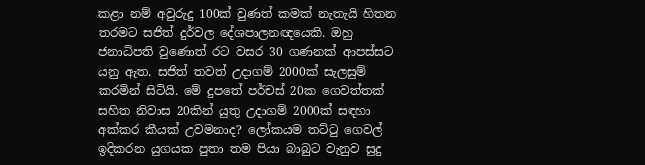කළා නම් අවුරුදු 100ක් වුණත් කමක් නැතැයි හිතන තරමට සජිත් දුර්වල දේශපාලනඥයෙකි. ඔහු ජනාධිපති වුණොත් රට වසර 30 ගණනක් ආපස්සට යනු ඇත. සජිත් තවත් උදාගම් 2000ක් සැලසුම් කරමින් සිටියි. මේ දුපතේ පර්චස් 20ක ගෙවත්තක් සහිත නිවාස 20කින් යුතු උදාගම් 2000ක් සඳහා අක්කර කීයක් උවමනාද? ලෝකයම තට්ටු ගෙවල් ඉදිකරන යුගයක පුතා තම පියා බාබුට වැනුව සුදු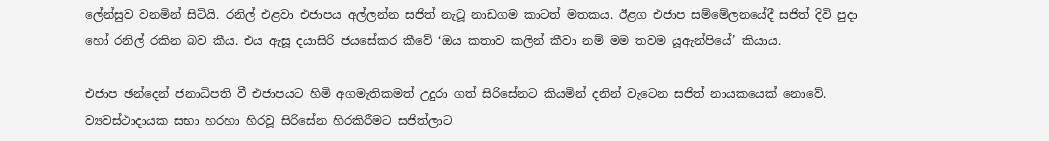ලේන්සුව වනමින් සිටියි. රනිල් එළවා එජාපය අල්ලන්න සජිත් නැටූ නාඩගම කාටත් මතකය. ඊළග එජාප සම්මේලනයේදී සජිත් දිවි පුදා හෝ රනිල් රකින බව කීය. එය ඇසූ දයාසිරි ජයසේකර කීවේ ‘ඔය කතාව කලින් කීවා නම් මම තවම යූඇන්පියේ’ කියාය.

එජාප ඡන්දෙන් ජනාධිපති වී එජාපයට හිමි අගමැතිකමත් උදුරා ගත් සිරිසේනට කියමින් දනින් වැටෙන සජිත් නායකයෙක් නොවේ. ව්‍යවස්ථාදායක සභා හරහා හිරවූ සිරිසේන හිරකිරීමට සජිත්ලාට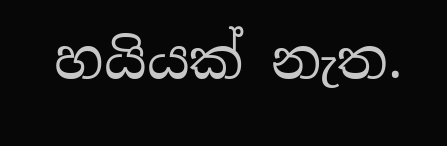හයියක් නැත.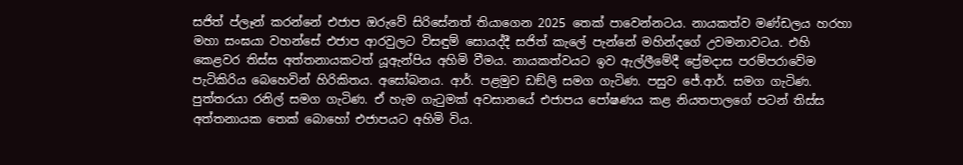සජිත් ප්ලෑන් කරන්නේ එජාප ඔරුවේ සිරිසේනත් තියාගෙන 2025 තෙක් පාවෙන්නටය. නායකත්ව මණ්ඩලය හරහා මහා සංඝයා වහන්සේ එජාප ආරවුලට විසඳුම් සොයද්දී සජිත් කැලේ පැන්නේ මහින්දගේ උවමනාවටය. එහි කෙළවර තිස්ස අත්තනායකටත් යූඇන්පිය අහිමි වීමය. නායකත්වයට ඉව ඇල්ලීමේදී ප්‍රේමදාස පරම්පරාවේම පැටිකිරිය බෙහෙවින් හිරිකිතය. අසෝබනය. ආර්. පළමුව ඩඞ්ලි සමග ගැටිණ. පසුව ජේ.ආර්. සමග ගැටිණ. පුත්තරයා රනිල් සමග ගැටිණ. ඒ හැම ගැටුමක් අවසානයේ එජාපය පෝෂණය කළ නියතපාලගේ පටන් තිස්ස අත්තනායක තෙක් බොහෝ එජාපයට අහිමි විය.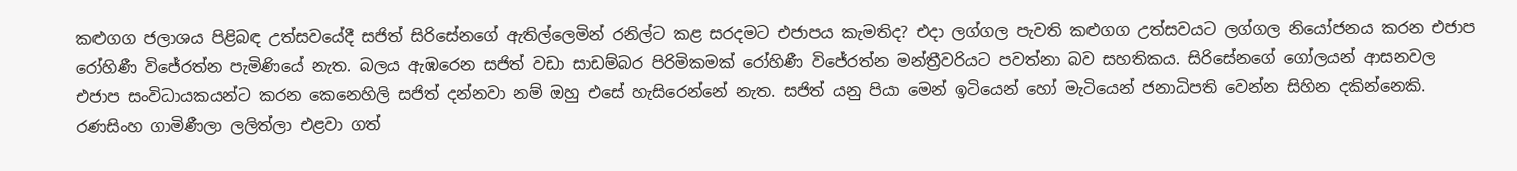කළුගග ජලාශය පිළිබඳ උත්සවයේදී සජිත් සිරිසේනගේ ඇතිල්ලෙමින් රනිල්ට කළ සරදමට එජාපය කැමතිද? එදා ලග්ගල පැවති කළුගග උත්සවයට ලග්ගල නියෝජනය කරන එජාප රෝහිණී විජේරත්න පැමිණියේ නැත. බලය ඇඹරෙන සජිත් වඩා සාඩම්බර පිරිමිකමක් රෝහිණී විජේරත්න මන්ත්‍රීවරියට පවත්නා බව සහතිකය. සිරිසේනගේ ගෝලයන් ආසනවල එජාප සංවිධායකයන්ට කරන කෙනෙහිලි සජිත් දන්නවා නම් ඔහු එසේ හැසිරෙන්නේ නැත. සජිත් යනු පියා මෙන් ඉටියෙන් හෝ මැටියෙන් ජනාධිපති වෙන්න සිහින දකින්නෙකි. රණසිංහ ගාමිණීලා ලලිත්ලා එළවා ගත්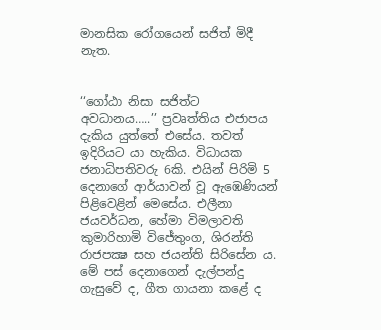මානසික රෝගයෙන් සජිත් මිදී නැත.


‘‘ගෝඨා නිසා සජිත්ට අවධානය…..’’ ප්‍රවෘත්තිය එජාපය දැකිය යුත්තේ එසේය. තවත් ඉදිරියට යා හැකිය. විධායක ජනාධිපතිවරු 6කි. එයින් පිරිමි 5 දෙනාගේ ආර්යාවන් වූ ඇඹෙණියන් පිළිවෙළින් මෙසේය. එලීනා ජයවර්ධන, හේමා විමලාවති කුමාරිහාමි විජේතුංග, ශිරන්ති රාජපක්‍ෂ සහ ජයන්ති සිරිසේන ය. මේ පස් දෙනාගෙන් දැල්පන්දු ගැසුවේ ද, ගීත ගායනා කළේ ද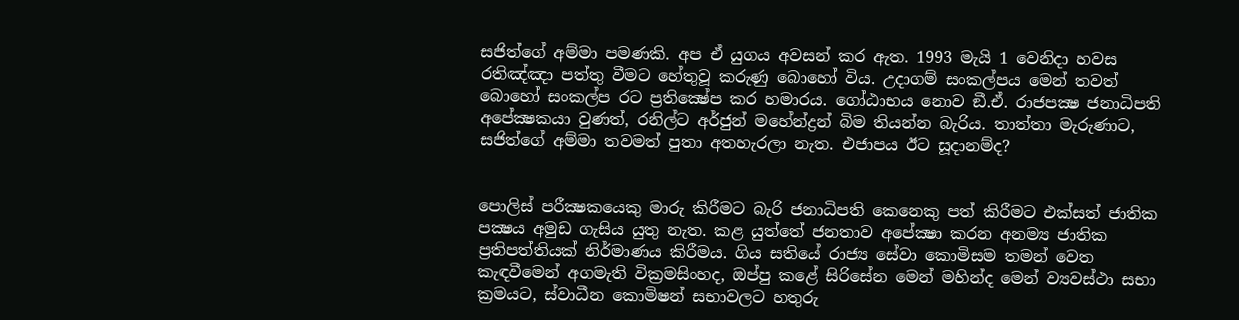සජිත්ගේ අම්මා පමණකි. අප ඒ යුගය අවසන් කර ඇත. 1993 මැයි 1 වෙනිදා හවස රතිඤ්ඤා පත්තු වීමට හේතුවූ කරුණු බොහෝ විය. උදාගම් සංකල්පය මෙන් තවත් බොහෝ සංකල්ප රට ප්‍රතික්‍ෂේප කර හමාරය. ගෝඨාභය නොව ඞී.ඒ. රාජපක්‍ෂ ජනාධිපති අපේක්‍ෂකයා වුණත්, රනිල්ට අර්ජුන් මහේන්ද්‍රන් බිම තියන්න බැරිය. තාත්තා මැරුණාට, සජිත්ගේ අම්මා තවමත් පුතා අතහැරලා නැත. එජාපය ඊට සූදානම්ද?


පොලිස් පරීක්‍ෂකයෙකු මාරු කිරීමට බැරි ජනාධිපති කෙනෙකු පත් කිරීමට එක්සත් ජාතික පක්‍ෂය අමුඩ ගැසිය යුතු නැත. කළ යුත්තේ ජනතාව අපේක්‍ෂා කරන අනම්‍ය ජාතික ප්‍රතිපත්තියක් නිර්මාණය කිරීමය. ගිය සතියේ රාජ්‍ය සේවා කොමිසම තමන් වෙත කැඳවීමෙන් අගමැති වික්‍රමසිංහද, ඔප්පු කළේ සිරිසේන මෙන් මහින්ද මෙන් ව්‍යවස්ථා සභා ක්‍රමයට, ස්වාධීන කොමිෂන් සභාවලට හතුරු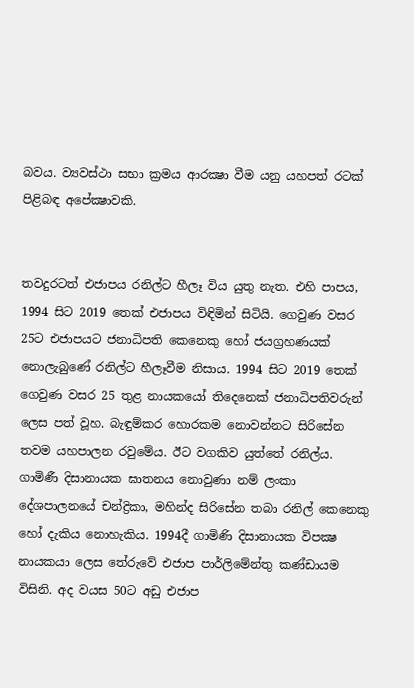බවය. ව්‍යවස්ථා සභා ක්‍රමය ආරක්‍ෂා වීම යනු යහපත් රටක් පිළිබඳ අපේක්‍ෂාවකි.


තවදුරටත් එජාපය රනිල්ට හීලෑ විය යුතු නැත. එහි පාපය, 1994 සිට 2019 තෙක් එජාපය විඳිමින් සිටියි. ගෙවුණ වසර 25ට එජාපයට ජනාධිපති කෙනෙකු හෝ ජයග්‍රහණයක් නොලැබුණේ රනිල්ට හීලෑවීම නිසාය. 1994 සිට 2019 තෙක් ගෙවුණ වසර 25 තුළ නායකයෝ තිදෙනෙක් ජනාධිපතිවරුන් ලෙස පත් වූහ. බැඳුම්කර හොරකම නොවන්නට සිරිසේන තවම යහපාලන රවුමේය. ඊට වගකිව යුත්තේ රනිල්ය. ගාමිණී දිසානායක ඝාතනය නොවුණා නම් ලංකා දේශපාලනයේ චන්ද්‍රිකා, මහින්ද සිරිසේන තබා රනිල් කෙනෙකු හෝ දැකිය නොහැකිය. 1994දී ගාමිණි දිසානායක විපක්‍ෂ නායකයා ලෙස තේරුවේ එජාප පාර්ලිමේන්තු කණ්ඩායම විසිනි. අද වයස 50ට අඩු එජාප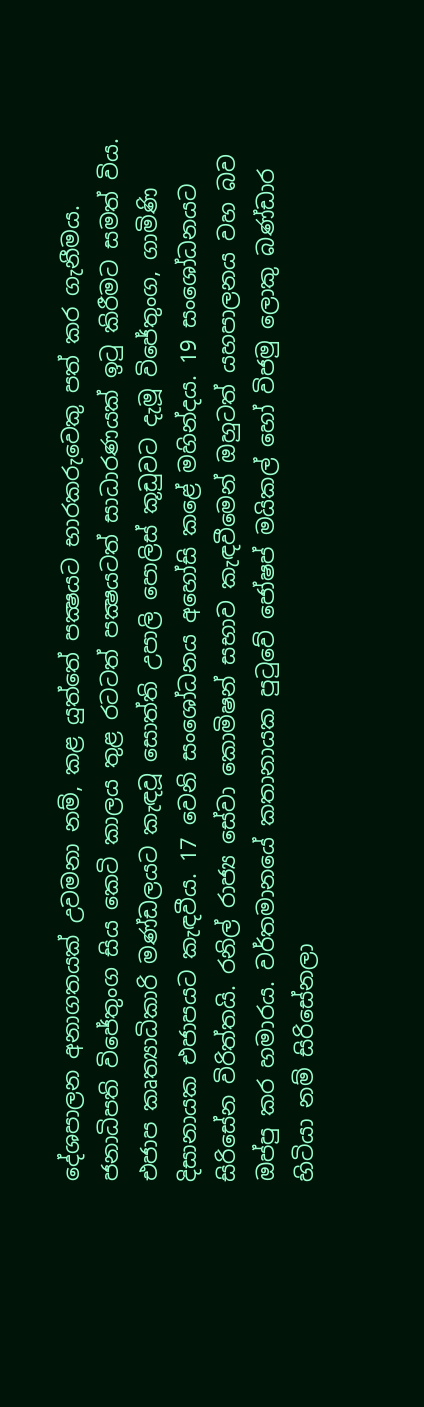දේශපාලන අනාගතයක් උවමනා නම්, කළ යුත්තේ පක්‍ෂයට භාරකරුවෙකු පත් කර ගැනීමය. ජනාධිපති විජේතුංග සිය කෙටි කාලය තුළ රටටත් පක්‍ෂයටත් සාධාරණයක් ඉටු කිරීමට සමත් විය. එජාප කෘත්‍යාධිකාරි මණ්ඩලයට කැඳවූ සොත්ති උපාලි පොලිස් කූඩුවට දැමූ විජේතුංග, ගාමිණි දිසානායක එජාපයට කැඳවීය. 17 වෙනි සංශෝධනය අහෝසි කළේ මහින්දය. 19 සංශෝධනයට සිරිසේන විරිත්තයි. රනිල් රාජ්‍ය සේවා කොමිෂන් සභාව කැඳවීමෙන් ඔහුටත් යහපාලනය වහ බව ඔප්පු කර හමාරය. වර්තමානයේ කතානායක පුටුවේ ජෝෂප් මයිකල් හෝ විජමු ලොකු බණ්ඩාර හිටියා නම් සිරිසේනලා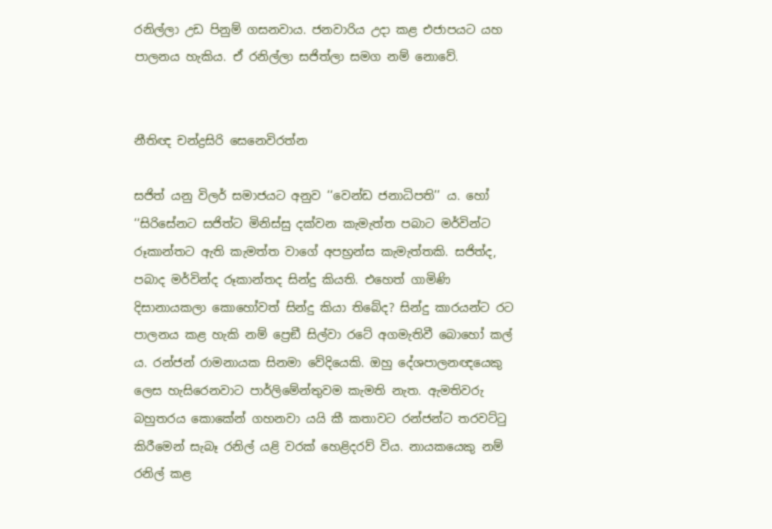රනිල්ලා උඩ පිනුම් ගසනවාය. ජනවාරිය උදා කළ එජාපයට යහ පාලනය හැකිය. ඒ රනිල්ලා සජිත්ලා සමග නම් නොවේ.


නීතිඥ චන්ද්‍රසිරි සෙනෙවිරත්න

සජිත් යනු විලර් සමාජයට අනුව ‘‘වෙන්ඩ ජනාධිපති’’ ය. හෝ ‘‘සිරිසේනට සජිත්ට මිනිස්සු දක්වන කැමැත්ත පබාට මර්වින්ට රූකාන්තට ඇති කැමත්ත වාගේ අපභ්‍රන්ස කැමැත්තකි. සජිත්ද, පබාද මර්වින්ද රූකාන්තද සින්දු කියති. එහෙත් ගාමිණි දිසානායකලා කොහෝවත් සින්දු කියා තිබේද? සින්දු කාරයන්ට රට පාලනය කළ හැකි නම් ප්‍රෙඞී සිල්වා රටේ අගමැතිවී බොහෝ කල් ය. රන්ජන් රාමනායක සිනමා වේදියෙකි. ඔහු දේශපාලනඥයෙකු ලෙස හැසිරෙනවාට පාර්ලිමේන්තුවම කැමති නැත. ඇමතිවරු බහුතරය කොකේන් ගහනවා යයි කී කතාවට රන්ජන්ට තරවට්ටු කිරීමෙන් සැබෑ රනිල් යළි වරක් හෙළිදරව් විය. නායකයෙකු නම් රනිල් කළ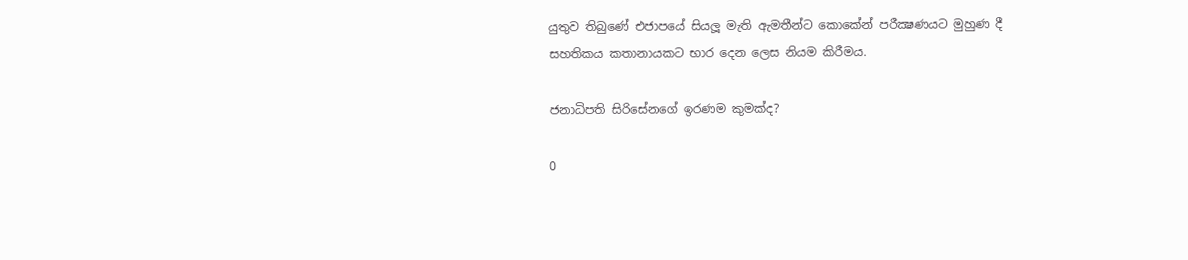යුතුව තිබුණේ එජාපයේ සියලූ මැති ඇමතීන්ට කොකේන් පරීක්‍ෂණයට මුහුණ දී සහතිකය කතානායකට භාර දෙන ලෙස නියම කිරීමය.

ජනාධිපති සිරිසේනගේ ඉරණම කුමක්ද?

0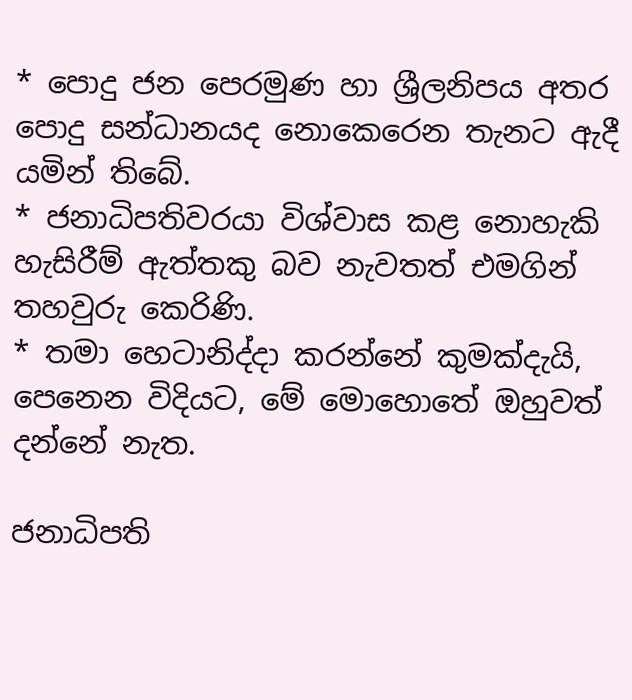* පොදු ජන පෙරමුණ හා ශ්‍රීලනිපය අතර පොදු සන්ධානයද නොකෙරෙන තැනට ඇදී යමින් තිබේ.
* ජනාධිපතිවරයා විශ්වාස කළ නොහැකි හැසිරීම් ඇත්තකු බව නැවතත් එමගින් තහවුරු කෙරිණි.
* තමා හෙටානිද්දා කරන්නේ කුමක්දැයි, පෙනෙන විදියට, මේ මොහොතේ ඔහුවත් දන්නේ නැත.

ජනාධිපති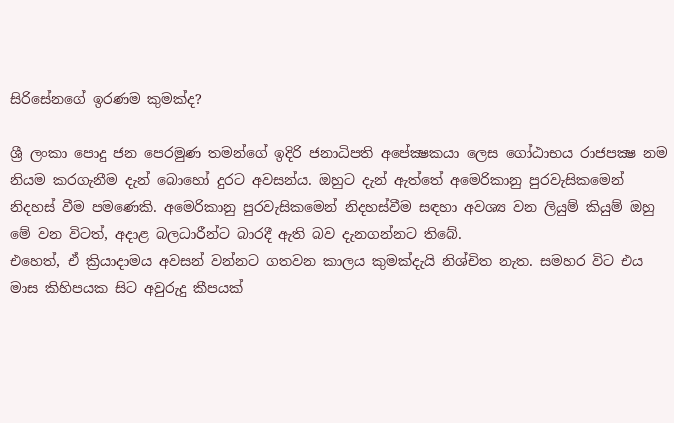සිරිසේනගේ ඉරණම කුමක්ද?

ශ්‍රී ලංකා පොදු ජන පෙරමුණ තමන්ගේ ඉදිරි ජනාධිපති අපේක්‍ෂකයා ලෙස ගෝඨාභය රාජපක්‍ෂ නම නියම කරගැනීම දැන් බොහෝ දුරට අවසන්ය. ඔහුට දැන් ඇත්තේ අමෙරිකානු පුරවැසිකමෙන් නිදහස් වීම පමණෙකි. අමෙරිකානු පුරවැසිකමෙන් නිදහස්වීම සඳහා අවශ්‍ය වන ලියුම් කියුම් ඔහු මේ වන විටත්, අදාළ බලධාරීන්ට බාරදී ඇති බව දැනගන්නට තිබේ.
එහෙත්, ඒ ක්‍රියාදාමය අවසන් වන්නට ගතවන කාලය කුමක්දැයි නිශ්චිත නැත. සමහර විට එය මාස කිහිපයක සිට අවුරුදු කීපයක්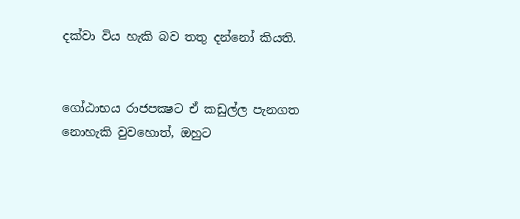දක්වා විය හැකි බව තතු දන්නෝ කියති.


ගෝඨාභය රාජපක්‍ෂට ඒ කඩුල්ල පැනගත නොහැකි වුවහොත්, ඔහුට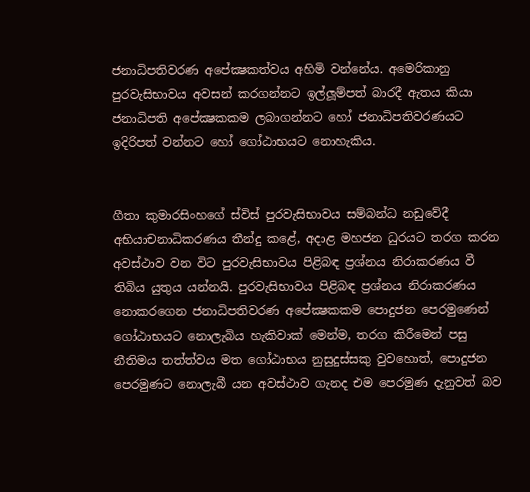ජනාධිපතිවරණ අපේක්‍ෂකත්වය අහිමි වන්නේය. අමෙරිකානු පුරවැසිභාවය අවසන් කරගන්නට ඉල්ලූම්පත් බාරදී ඇතය කියා ජනාධිපති අපේක්‍ෂකකම ලබාගන්නට හෝ ජනාධිපතිවරණයට ඉදිරිපත් වන්නට හෝ ගෝඨාභයට නොහැකිය.


ගීතා කුමාරසිංහගේ ස්විස් පුරවැසිභාවය සම්බන්ධ නඩුවේදී අභියාචනාධිකරණය තීන්දු කළේ, අදාළ මහජන ධුරයට තරග කරන අවස්ථාව වන විට පුරවැසිභාවය පිළිබඳ ප්‍රශ්නය නිරාකරණය වී තිබිය යුතුය යන්නයි. පුරවැසිභාවය පිළිබඳ ප්‍රශ්නය නිරාකරණය නොකරගෙන ජනාධිපතිවරණ අපේක්‍ෂකකම පොදුජන පෙරමුණෙන් ගෝඨාභයට නොලැබිය හැකිවාක් මෙන්ම, තරග කිරීමෙන් පසු නීතිමය තත්ත්වය මත ගෝඨාභය නුසුදුස්සකු වුවහොත්, පොදුජන පෙරමුණට නොලැබී යන අවස්ථාව ගැනද එම පෙරමුණ දැනුවත් බව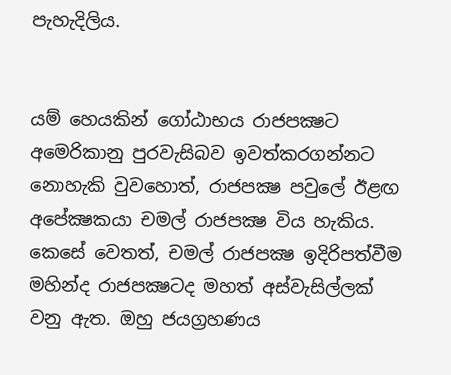පැහැදිලිය.


යම් හෙයකින් ගෝඨාභය රාජපක්‍ෂට අමෙරිකානු පුරවැසිබව ඉවත්කරගන්නට නොහැකි වුවහොත්, රාජපක්‍ෂ පවුලේ ඊළඟ අපේක්‍ෂකයා චමල් රාජපක්‍ෂ විය හැකිය. කෙසේ වෙතත්, චමල් රාජපක්‍ෂ ඉදිරිපත්වීම මහින්ද රාජපක්‍ෂටද මහත් අස්වැසිල්ලක් වනු ඇත. ඔහු ජයග්‍රහණය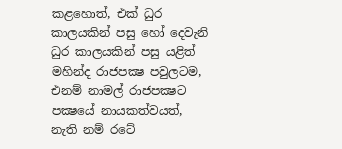කළහොත්, එක් ධුර කාලයකින් පසු හෝ දෙවැනි ධුර කාලයකින් පසු යළිත් මහින්ද රාජපක්‍ෂ පවුලටම, එනම් නාමල් රාජපක්‍ෂට පක්‍ෂයේ නායකත්වයත්, නැති නම් රටේ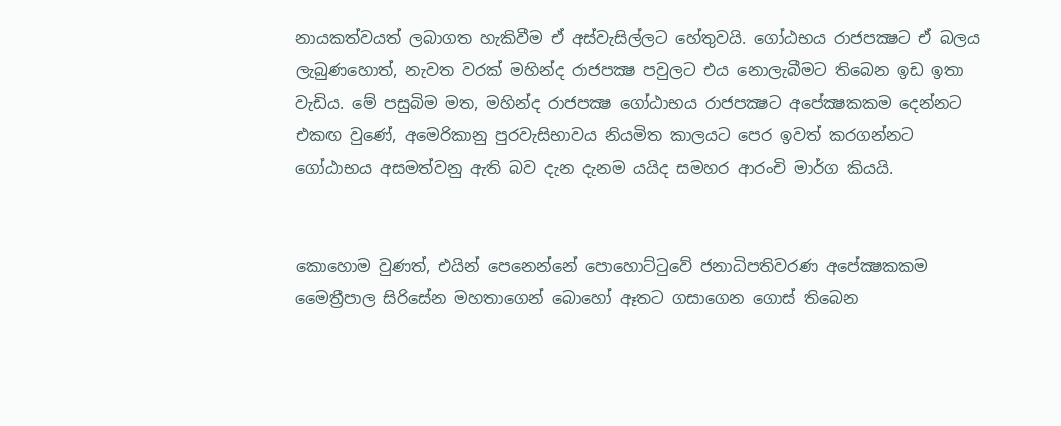නායකත්වයත් ලබාගත හැකිවීම ඒ අස්වැසිල්ලට හේතුවයි. ගෝඨභය රාජපක්‍ෂට ඒ බලය ලැබුණහොත්, නැවත වරක් මහින්ද රාජපක්‍ෂ පවුලට එය නොලැබීමට තිබෙන ඉඩ ඉතා වැඩිය. මේ පසුබිම මත, මහින්ද රාජපක්‍ෂ ගෝඨාභය රාජපක්‍ෂට අපේක්‍ෂකකම දෙන්නට එකඟ වුණේ, අමෙරිකානු පුරවැසිභාවය නියමිත කාලයට පෙර ඉවත් කරගන්නට ගෝඨාභය අසමත්වනු ඇති බව දැන දැනම යයිද සමහර ආරංචි මාර්ග කියයි.


කොහොම වුණත්, එයින් පෙනෙන්නේ පොහොට්ටුවේ ජනාධිපතිවරණ අපේක්‍ෂකකම මෛත්‍රීපාල සිරිසේන මහතාගෙන් බොහෝ ඈතට ගසාගෙන ගොස් තිබෙන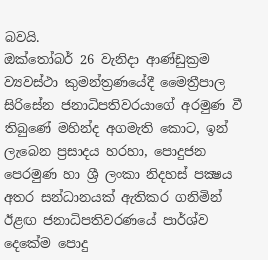බවයි.
ඔක්තෝබර් 26 වැනිදා ආණ්ඩුක්‍රම ව්‍යවස්ථා කුමන්ත්‍රණයේදී මෛත්‍රීපාල සිරිසේන ජනාධිපතිවරයාගේ අරමුණ වී තිබුණේ මහින්ද අගමැති කොට, ඉන් ලැබෙන ප්‍රසාදය හරහා, පොදුජන පෙරමුණ හා ශ්‍රී ලංකා නිදහස් පක්‍ෂය අතර සන්ධානයක් ඇතිකර ගනිමින් ඊළඟ ජනාධිපතිවරණයේ පාර්ශ්ව දෙකේම පොදු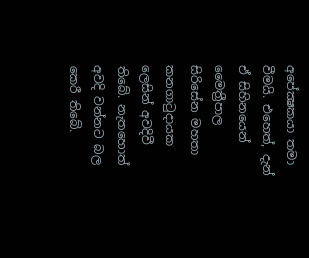අපේක්‍ෂකයා තමා වීමයි. එහෙත්, දැන් ඒ සිහිනයෙන් මෛත්‍රීපාල සිරිසේන මහතා කනගාටුදායක ලෙසින් අවදිවී තිබේ. නැතහොත් අවදි වන්නට බල කෙරී තිබේ.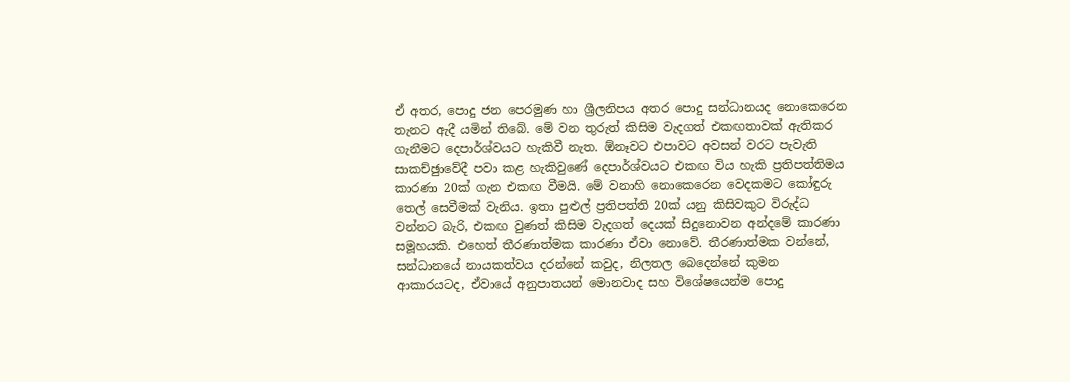ඒ අතර, පොදු ජන පෙරමුණ හා ශ්‍රීලනිපය අතර පොදු සන්ධානයද නොකෙරෙන තැනට ඇදී යමින් තිබේ. මේ වන තුරුත් කිසිම වැදගත් එකඟතාවක් ඇතිකර ගැනීමට දෙපාර්ශ්වයට හැකිවී නැත. ඕනෑවට එපාවට අවසන් වරට පැවැති සාකච්ඡුාවේදී පවා කළ හැකිවුණේ දෙපාර්ශ්වයට එකඟ විය හැකි ප්‍රතිපත්තිමය කාරණා 20ක් ගැන එකඟ වීමයි. මේ වනාහි නොකෙරෙන වෙදකමට කෝඳුරු තෙල් සෙවීමක් වැනිය. ඉතා පුළුල් ප්‍රතිපත්ති 20ක් යනු කිසිවකුට විරුද්ධ වන්නට බැරි, එකඟ වුණත් කිසිම වැදගත් දෙයක් සිදුනොවන අන්දමේ කාරණා සමූහයකි. එහෙත් තීරණාත්මක කාරණා ඒවා නොවේ. තීරණාත්මක වන්නේ, සන්ධානයේ නායකත්වය දරන්නේ කවුද, නිලතල බෙදෙන්නේ කුමන ආකාරයටද, ඒවායේ අනුපාතයන් මොනවාද සහ විශේෂයෙන්ම පොදු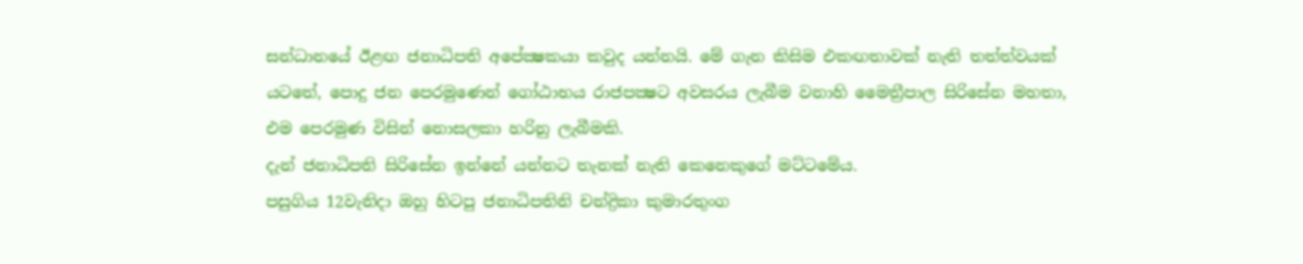සන්ධානයේ ඊළඟ ජනාධිපති අපේක්‍ෂකයා කවුද යන්නයි. මේ ගැන කිසිම එකඟතාවක් නැති තත්ත්වයක් යටතේ, පොදු ජන පෙරමුණෙන් ගෝඨාභය රාජපක්‍ෂට අවසරය ලැබීම වනාහි මෛත්‍රීපාල සිරිසේන මහතා, එම පෙරමුණ විසින් නොසලකා හරිනු ලැබීමකි.
දැන් ජනාධිපති සිරිසේන ඉන්නේ යන්නට තැනක් නැති කෙනෙකුගේ මට්ටමේය.
පසුගිය 12වැනිදා ඔහු හිටපු ජනාධිපතිනි චන්ද්‍රිකා කුමාරතුංග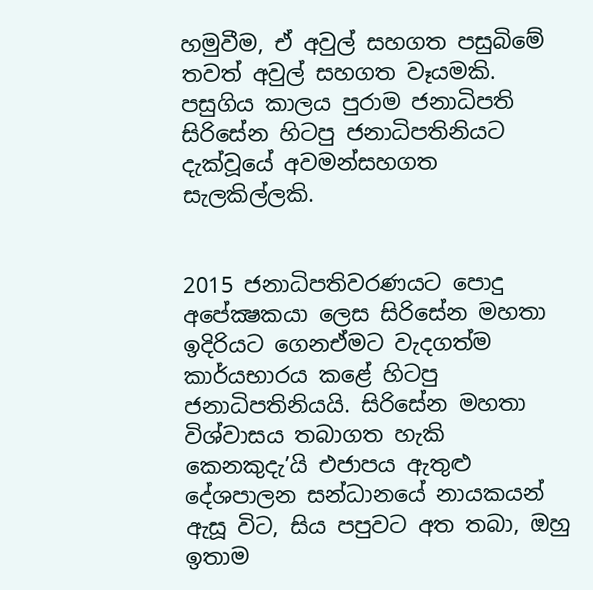හමුවීම, ඒ අවුල් සහගත පසුබිමේ තවත් අවුල් සහගත වෑයමකි. පසුගිය කාලය පුරාම ජනාධිපති සිරිසේන හිටපු ජනාධිපතිනියට දැක්වූයේ අවමන්සහගත සැලකිල්ලකි.


2015 ජනාධිපතිවරණයට පොදු අපේක්‍ෂකයා ලෙස සිරිසේන මහතා ඉදිරියට ගෙනඒමට වැදගත්ම කාර්යභාරය කළේ හිටපු ජනාධිපතිනියයි. සිරිසේන මහතා විශ්වාසය තබාගත හැකි කෙනකුදැ’යි එජාපය ඇතුළු දේශපාලන සන්ධානයේ නායකයන් ඇසූ විට, සිය පපුවට අත තබා, ඔහු ඉතාම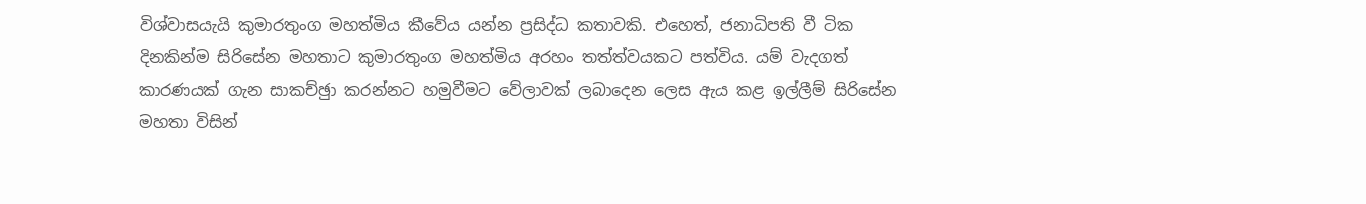විශ්වාසයැයි කුමාරතුංග මහත්මිය කීවේය යන්න ප්‍රසිද්ධ කතාවකි. එහෙත්, ජනාධිපති වී ටික දිනකින්ම සිරිසේන මහතාට කුමාරතුංග මහත්මිය අරහං තත්ත්වයකට පත්විය. යම් වැදගත් කාරණයක් ගැන සාකච්ඡුා කරන්නට හමුවීමට වේලාවක් ලබාදෙන ලෙස ඇය කළ ඉල්ලීම් සිරිසේන මහතා විසින්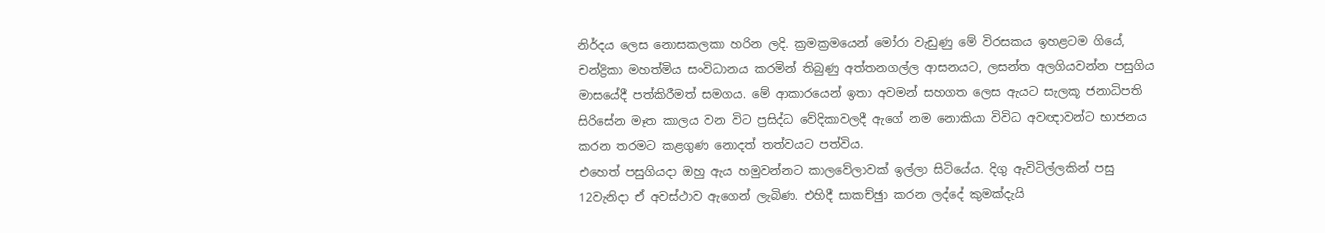නිර්දය ලෙස නොසකලකා හරින ලදි. ක්‍රමක්‍රමයෙන් මෝරා වැඩුණු මේ විරසකය ඉහළටම ගියේ, චන්ද්‍රිකා මහත්මිය සංවිධානය කරමින් තිබුණු අත්තනගල්ල ආසනයට, ලසන්ත අලගියවන්න පසුගිය මාසයේදී පත්කිරීමත් සමගය. මේ ආකාරයෙන් ඉතා අවමන් සහගත ලෙස ඇයට සැලකූ ජනාධිපති සිරිසේන මෑත කාලය වන විට ප්‍රසිද්ධ වේදිකාවලදී ඇගේ නම නොකියා විවිධ අවඥාවන්ට භාජනය කරන තරමට කළගුණ නොදත් තත්වයට පත්විය.
එහෙත් පසුගියදා ඔහු ඇය හමුවන්නට කාලවේලාවක් ඉල්ලා සිටියේය. දිගු ඇවිටිල්ලකින් පසු 12වැනිදා ඒ අවස්ථාව ඇගෙන් ලැබිණ. එහිදී සාකච්ඡුා කරන ලද්දේ කුමක්දැයි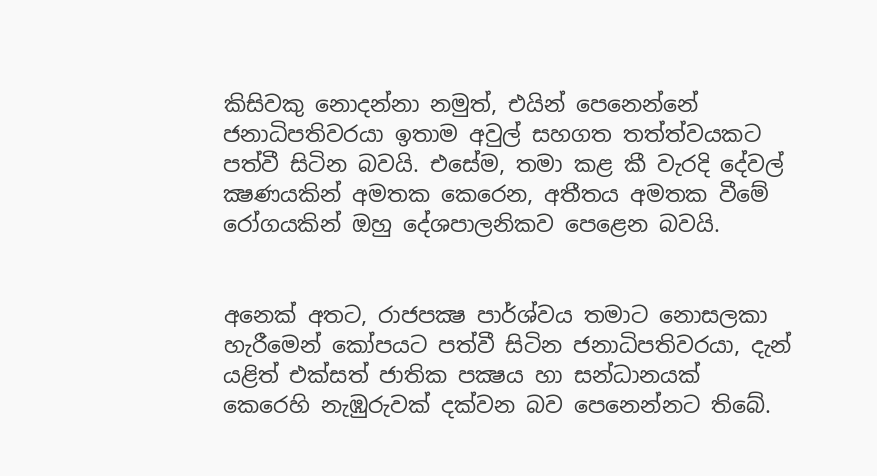කිසිවකු නොදන්නා නමුත්, එයින් පෙනෙන්නේ ජනාධිපතිවරයා ඉතාම අවුල් සහගත තත්ත්වයකට පත්වී සිටින බවයි. එසේම, තමා කළ කී වැරදි දේවල් ක්‍ෂණයකින් අමතක කෙරෙන, අතීතය අමතක වීමේ රෝගයකින් ඔහු දේශපාලනිකව පෙළෙන බවයි.


අනෙක් අතට, රාජපක්‍ෂ පාර්ශ්වය තමාට නොසලකා හැරීමෙන් කෝපයට පත්වී සිටින ජනාධිපතිවරයා, දැන් යළිත් එක්සත් ජාතික පක්‍ෂය හා සන්ධානයක් කෙරෙහි නැඹුරුවක් දක්වන බව පෙනෙන්නට තිබේ.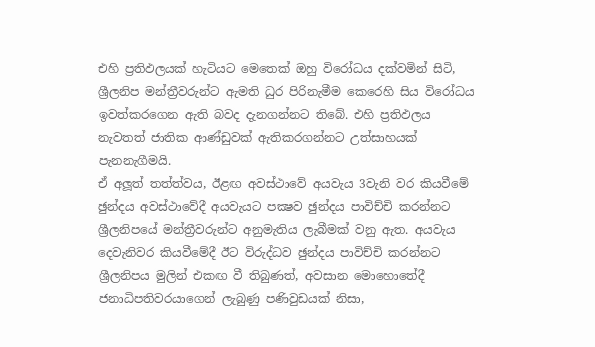එහි ප්‍රතිඵලයක් හැටියට මෙතෙක් ඔහු විරෝධය දක්වමින් සිටි, ශ්‍රීලනිප මන්ත්‍රීවරුන්ට ඇමති ධුර පිරිනැමීම කෙරෙහි සිය විරෝධය ඉවත්කරගෙන ඇති බවද දැනගන්නට තිබේ. එහි ප්‍රතිඵලය නැවතත් ජාතික ආණ්ඩුවක් ඇතිකරගන්නට උත්සාහයක් පැනනැගීමයි.
ඒ අලූත් තත්ත්වය, ඊළඟ අවස්ථාවේ අයවැය 3වැනි වර කියවීමේ ඡුන්දය අවස්ථාවේදී අයවැයට පක්‍ෂව ඡුන්දය පාවිච්චි කරන්නට ශ්‍රීලනිපයේ මන්ත්‍රීවරුන්ට අනුමැතිය ලැබීමක් වනු ඇත. අයවැය දෙවැනිවර කියවීමේදී ඊට විරුද්ධව ඡුන්දය පාවිච්චි කරන්නට ශ්‍රීලනිපය මුලින් එකඟ වී තිබුණත්, අවසාන මොහොතේදී ජනාධිපතිවරයාගෙන් ලැබුණු පණිවුඩයක් නිසා,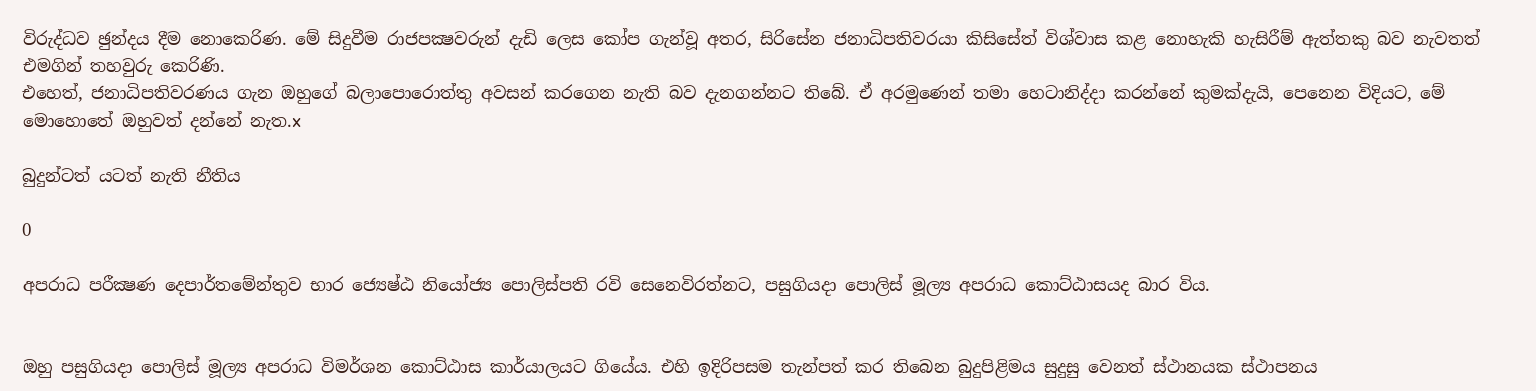විරුද්ධව ඡුන්දය දීම නොකෙරිණ. මේ සිදුවීම රාජපක්‍ෂවරුන් දැඩි ලෙස කෝප ගැන්වූ අතර, සිරිසේන ජනාධිපතිවරයා කිසිසේත් විශ්වාස කළ නොහැකි හැසිරීම් ඇත්තකු බව නැවතත් එමගින් තහවුරු කෙරිණි.
එහෙත්, ජනාධිපතිවරණය ගැන ඔහුගේ බලාපොරොත්තු අවසන් කරගෙන නැති බව දැනගන්නට තිබේ. ඒ අරමුණෙන් තමා හෙටානිද්දා කරන්නේ කුමක්දැයි, පෙනෙන විදියට, මේ මොහොතේ ඔහුවත් දන්නේ නැත.x

බුදුන්ටත් යටත් නැති නීතිය

0

අපරාධ පරීක්‍ෂණ දෙපාර්තමේන්තුව භාර ජ්‍යෙෂ්ඨ නියෝජ්‍ය පොලිස්පති රවි සෙනෙවිරත්නට, පසුගියදා පොලිස් මූල්‍ය අපරාධ කොට්ඨාසයද බාර විය.


ඔහු පසුගියදා පොලිස් මූල්‍ය අපරාධ විමර්ශන කොට්ඨාස කාර්යාලයට ගියේය. එහි ඉදිරිපසම තැන්පත් කර තිබෙන බුදුපිළිමය සුදුසු වෙනත් ස්ථානයක ස්ථාපනය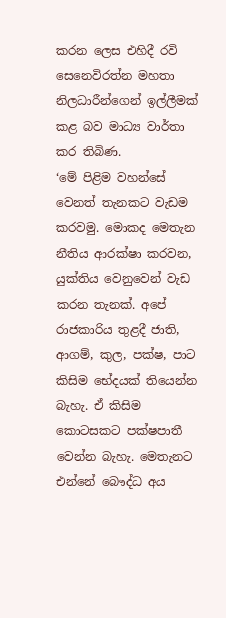කරන ලෙස එහිදී රවි සෙනෙවිරත්න මහතා නිලධාරීන්ගෙන් ඉල්ලීමක් කළ බව මාධ්‍ය වාර්තා කර තිබිණ.
‘මේ පිළිම වහන්සේ වෙනත් තැනකට වැඩම කරවමු. මොකද මෙතැන නීතිය ආරක්ෂා කරවන, යුක්තිය වෙනුවෙන් වැඩ කරන තැනක්. අපේ රාජකාරිය තුළදී ජාති, ආගම්, කුල, පක්ෂ, පාට කිසිම භේදයක් තියෙන්න බැහැ. ඒ කිසිම කොටසකට පක්ෂපාතී වෙන්න බැහැ. මෙතැනට එන්නේ බෞද්ධ අය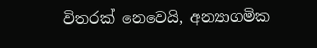විතරක් නෙවෙයි, අන්‍යාගමික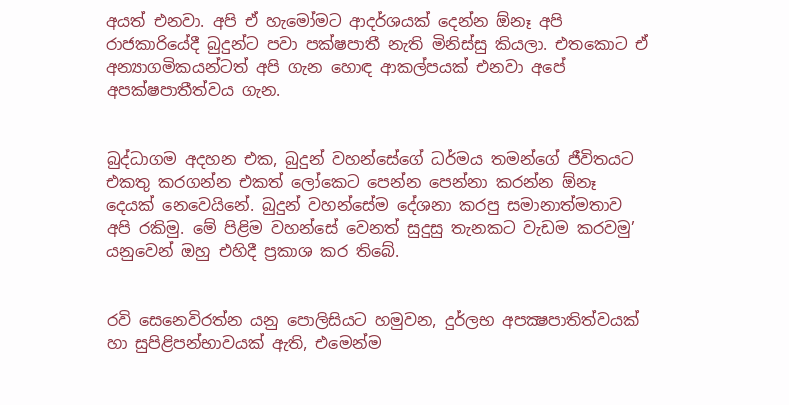අයත් එනවා. අපි ඒ හැමෝමට ආදර්ශයක් දෙන්න ඕනෑ අපි රාජකාරියේදී බුදුන්ට පවා පක්ෂපාතී නැති මිනිස්සු කියලා. එතකොට ඒ අන්‍යාගමිකයන්ටත් අපි ගැන හොඳ ආකල්පයක් එනවා අපේ අපක්ෂපාතීත්වය ගැන.


බුද්ධාගම අදහන එක, බුදුන් වහන්සේගේ ධර්මය තමන්ගේ ජීවිතයට එකතු කරගන්න එකත් ලෝකෙට පෙන්න පෙන්නා කරන්න ඕනෑ දෙයක් නෙවෙයිනේ. බුදුන් වහන්සේම දේශනා කරපු සමානාත්මතාව අපි රකිමු. මේ පිළිම වහන්සේ වෙනත් සුදුසු තැනකට වැඩම කරවමු’ යනුවෙන් ඔහු එහිදී ප්‍රකාශ කර තිබේ.


රවි සෙනෙවිරත්න යනු පොලිසියට හමුවන, දුර්ලභ අපක්‍ෂපාතිත්වයක් හා සුපිළිපන්භාවයක් ඇති, එමෙන්ම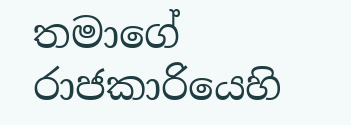තමාගේ රාජකාරියෙහි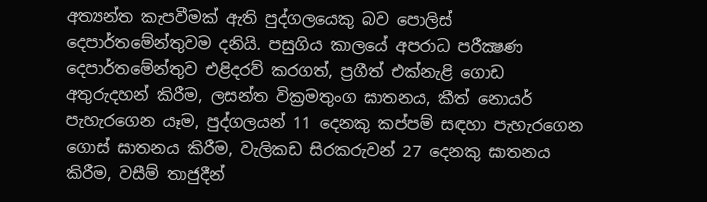අත්‍යන්ත කැපවීමක් ඇති පුද්ගලයෙකු බව පොලිස් දෙපාර්තමේන්තුවම දනියි. පසුගිය කාලයේ අපරාධ පරීක්‍ෂණ දෙපාර්තමේන්තුව එළිදරව් කරගත්, ප්‍රගීත් එක්නැළි ගොඩ අතුරුදහන් කිරීම, ලසන්ත වික්‍රමතුංග ඝාතනය, කීත් නොයර් පැහැරගෙන යෑම, පුද්ගලයන් 11 දෙනකු කප්පම් සඳහා පැහැරගෙන ගොස් ඝාතනය කිරීම, වැලිකඩ සිරකරුවන් 27 දෙනකු ඝාතනය කිරීම, වසීම් තාජුදීන්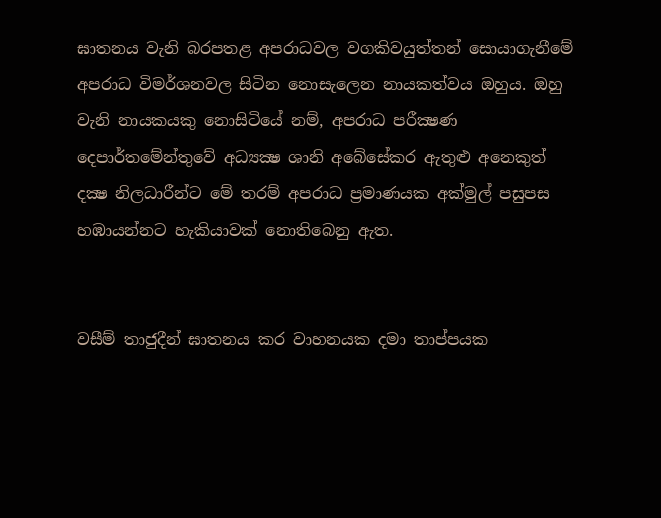ඝාතනය වැනි බරපතළ අපරාධවල වගකිවයුත්තන් සොයාගැනීමේ අපරාධ විමර්ශනවල සිටින නොසැලෙන නායකත්වය ඔහුය. ඔහු වැනි නායකයකු නොසිටියේ නම්, අපරාධ පරීක්‍ෂණ දෙපාර්තමේන්තුවේ අධ්‍යක්‍ෂ ශානි අබේසේකර ඇතුළු අනෙකුත් දක්‍ෂ නිලධාරීන්ට මේ තරම් අපරාධ ප්‍රමාණයක අක්මුල් පසුපස හඹායන්නට හැකියාවක් නොතිබෙනු ඇත.


වසීම් තාජුදීන් ඝාතනය කර වාහනයක දමා තාප්පයක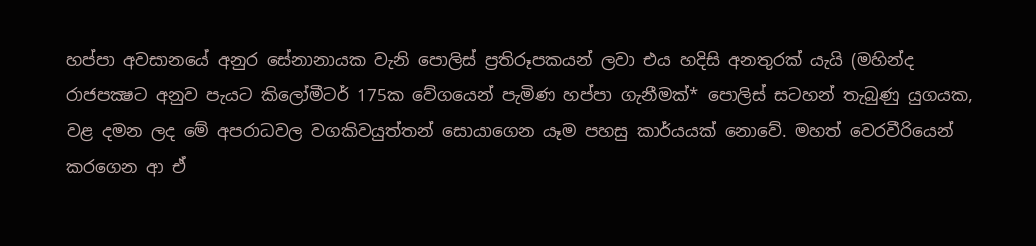හප්පා අවසානයේ අනුර සේනානායක වැනි පොලිස් ප්‍රතිරූපකයන් ලවා එය හදිසි අනතුරක් යැයි (මහින්ද රාජපක්‍ෂට අනුව පැයට කිලෝමීටර් 175ක වේගයෙන් පැමිණ හප්පා ගැනීමක්* පොලිස් සටහන් තැබුණු යුගයක, වළ දමන ලද මේ අපරාධවල වගකිවයුත්තන් සොයාගෙන යෑම පහසු කාර්යයක් නොවේ. මහත් වෙරවීරියෙන් කරගෙන ආ ඒ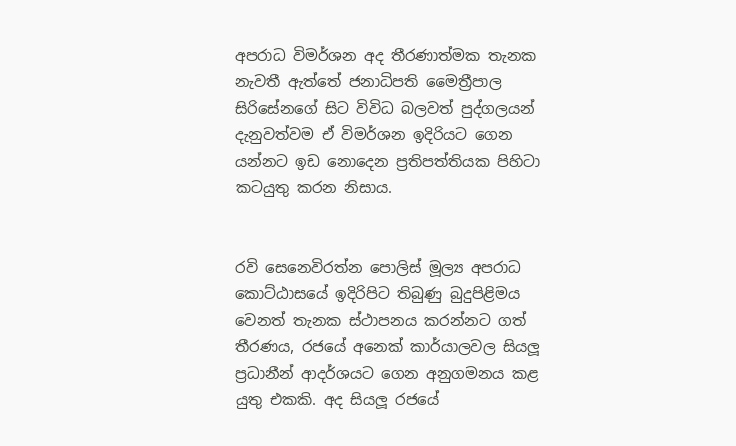අපරාධ විමර්ශන අද තීරණාත්මක තැනක නැවතී ඇත්තේ ජනාධිපති මෛත්‍රීපාල සිරිසේනගේ සිට විවිධ බලවත් පුද්ගලයන් දැනුවත්වම ඒ විමර්ශන ඉදිරියට ගෙන යන්නට ඉඩ නොදෙන ප්‍රතිපත්තියක පිහිටා කටයුතු කරන නිසාය.


රවි සෙනෙවිරත්න පොලිස් මූල්‍ය අපරාධ කොට්ඨාසයේ ඉදිරිපිට තිබුණු බුදුපිළිමය වෙනත් තැනක ස්ථාපනය කරන්නට ගත් තීරණය, රජයේ අනෙක් කාර්යාලවල සියලූ ප්‍රධානීන් ආදර්ශයට ගෙන අනුගමනය කළ යුතු එකකි. අද සියලූ රජයේ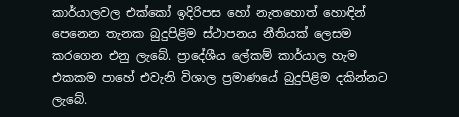කාර්යාලවල එක්කෝ ඉදිරිපස හෝ නැතහොත් හොඳින් පෙනෙන තැනක බුදුපිළිම ස්ථාපනය නීතියක් ලෙසම කරගෙන එනු ලැබේ. ප්‍රාදේශීය ලේකම් කාර්යාල හැම එකකම පාහේ එවැනි විශාල ප්‍රමාණයේ බුදුපිළිම දකින්නට ලැබේ.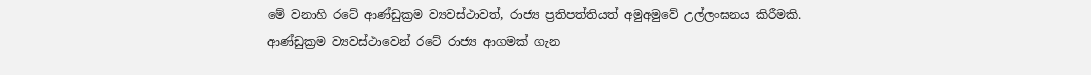මේ වනාහි රටේ ආණ්ඩුක්‍රම ව්‍යවස්ථාවත්, රාජ්‍ය ප්‍රතිපත්තියත් අමුඅමුවේ උල්ලංඝනය කිරීමකි. ආණ්ඩුක්‍රම ව්‍යවස්ථාවෙන් රටේ රාජ්‍ය ආගමක් ගැන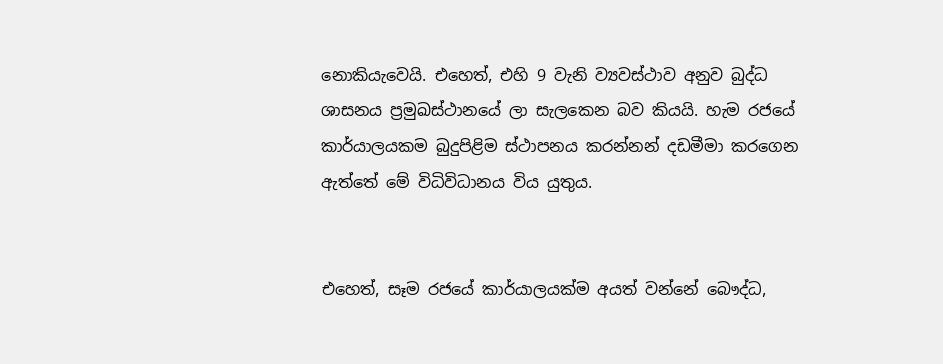නොකියැවෙයි. එහෙත්, එහි 9 වැනි ව්‍යවස්ථාව අනුව බුද්ධ ශාසනය ප්‍රමුඛස්ථානයේ ලා සැලකෙන බව කියයි. හැම රජයේ කාර්යාලයකම බුදුපිළිම ස්ථාපනය කරන්නන් දඩමීමා කරගෙන ඇත්තේ මේ විධිවිධානය විය යුතුය.


එහෙත්, සෑම රජයේ කාර්යාලයක්ම අයත් වන්නේ බෞද්ධ,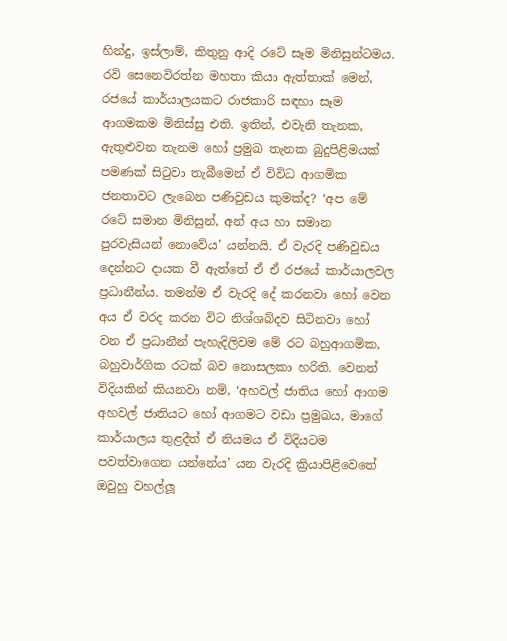හින්දු, ඉස්ලාම්, කිතුනු ආදි රටේ සෑම මිනිසුන්ටමය. රවි සෙනෙවිරත්න මහතා කියා ඇත්තාක් මෙන්, රජයේ කාර්යාලයකට රාජකාරි සඳහා සෑම ආගමකම මිනිස්සු එති. ඉතින්, එවැනි තැනක, ඇතුළුවන තැනම හෝ ප්‍රමුඛ තැනක බුදුපිළිමයක් පමණක් සිටුවා තැබීමෙන් ඒ විවිධ ආගමික ජනතාවට ලැබෙන පණිවුඩය කුමක්ද? ‘අප මේ රටේ සමාන මිනිසුන්, අන් අය හා සමාන පුරවැසියන් නොවේය’ යන්නයි. ඒ වැරදි පණිවුඩය දෙන්නට දායක වී ඇත්තේ ඒ ඒ රජයේ කාර්යාලවල ප්‍රධානීන්ය. තමන්ම ඒ වැරදි දේ කරනවා හෝ වෙන අය ඒ වරද කරන විට නිශ්ශබ්දව සිටිනවා හෝ වන ඒ ප්‍රධානීන් පැහැදිලිවම මේ රට බහුආගමික, බහුවාර්ගික රටක් බව නොසලකා හරිති. වෙනත් විදියකින් කියනවා නම්, ‘අහවල් ජාතිය හෝ ආගම අහවල් ජාතියට හෝ ආගමට වඩා ප්‍රමුඛය, මාගේ කාර්යාලය තුළදීත් ඒ නියමය ඒ විදියටම පවත්වාගෙන යන්නේය’ යන වැරදි ක්‍රියාපිළිවෙතේ ඔවුහු වහල්ලූ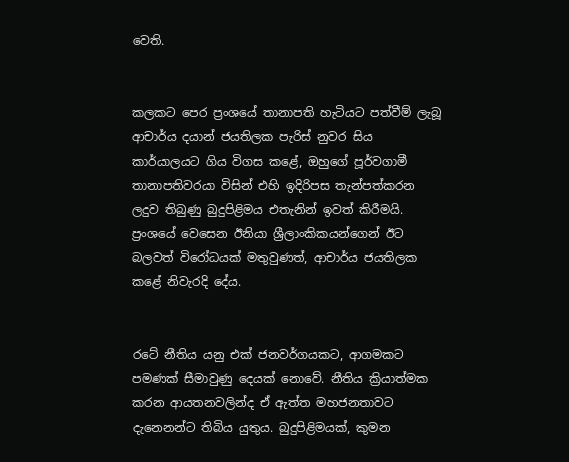වෙති.


කලකට පෙර ප්‍රංශයේ තානාපති හැටියට පත්වීම් ලැබූ ආචාර්ය දයාන් ජයතිලක පැරිස් නුවර සිය කාර්යාලයට ගිය විගස කළේ, ඔහුගේ පූර්වගාමී තානාපතිවරයා විසින් එහි ඉදිරිපස තැන්පත්කරන ලදුව තිබුණු බුදුපිළිමය එතැනින් ඉවත් කිරීමයි. ප්‍රංශයේ වෙසෙන ඊනියා ශ්‍රීලාංකිකයන්ගෙන් ඊට බලවත් විරෝධයක් මතුවුණත්, ආචාර්ය ජයතිලක කළේ නිවැරදි දේය.


රටේ නීතිය යනු එක් ජනවර්ගයකට, ආගමකට පමණක් සීමාවුණු දෙයක් නොවේ. නීතිය ක්‍රියාත්මක කරන ආයතනවලින්ද ඒ ඇත්ත මහජනතාවට දැනෙනන්ට තිබිය යුතුය. බුදුපිළිමයක්, කුමන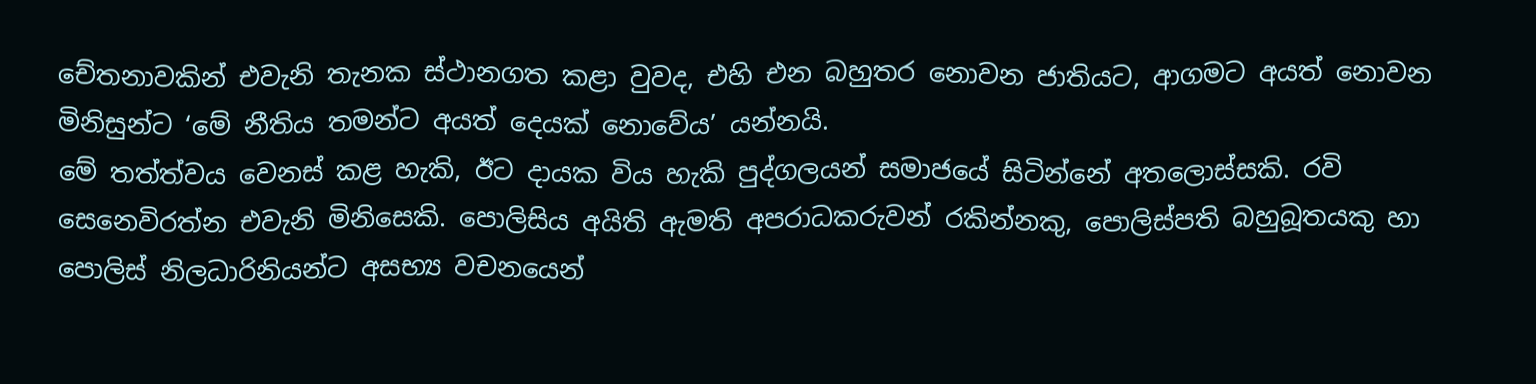චේතනාවකින් එවැනි තැනක ස්ථානගත කළා වුවද, එහි එන බහුතර නොවන ජාතියට, ආගමට අයත් නොවන මිනිසුන්ට ‘මේ නීතිය තමන්ට අයත් දෙයක් නොවේය’ යන්නයි.
මේ තත්ත්වය වෙනස් කළ හැකි, ඊට දායක විය හැකි පුද්ගලයන් සමාජයේ සිටින්නේ අතලොස්සකි. රවි සෙනෙවිරත්න එවැනි මිනිසෙකි. පොලිසිය අයිති ඇමති අපරාධකරුවන් රකින්නකු, පොලිස්පති බහුබූතයකු හා පොලිස් නිලධාරිනියන්ට අසභ්‍ය වචනයෙන්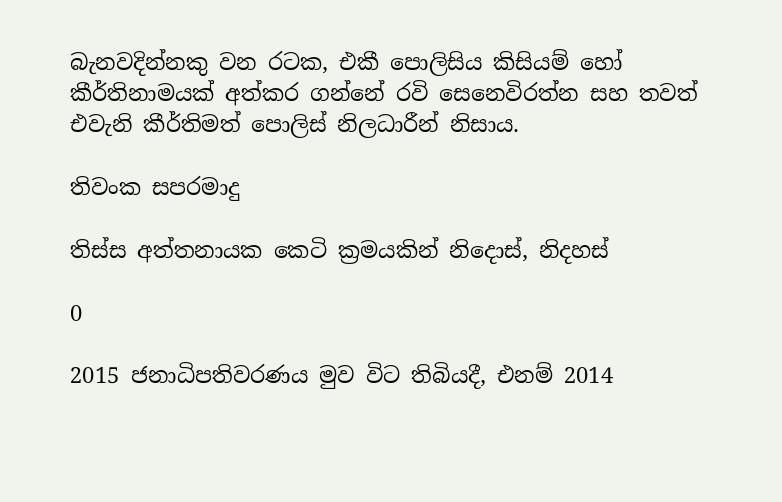බැනවදින්නකු වන රටක, එකී පොලිසිය කිසියම් හෝ කීර්තිනාමයක් අත්කර ගන්නේ රවි සෙනෙවිරත්න සහ තවත් එවැනි කීර්තිමත් පොලිස් නිලධාරීන් නිසාය.

තිවංක සපරමාදු

තිස්ස අත්තනායක කෙටි ක්‍රමයකින් නිදොස්, නිදහස්

0

2015 ජනාධිපතිවරණය මුව විට තිබියදී, එනම් 2014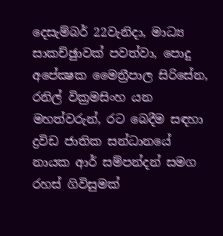දෙසැම්බර් 22වැනිදා, මාධ්‍ය සාකච්ඡුාවක් පවත්වා, පොදු අපේක්‍ෂක මෛත්‍රීපාල සිරිසේන, රනිල් වික්‍රමසිංහ යන මහත්වරුන්, රට බෙදීම සඳහා ද්‍රවිඩ ජාතික සන්ධානයේ නායක ආර් සම්පන්දන් සමග රහස් ගිවිසුමක්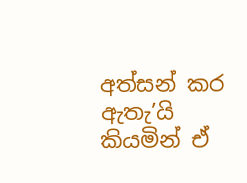අත්සන් කර ඇතැ’යි කියමින් ඒ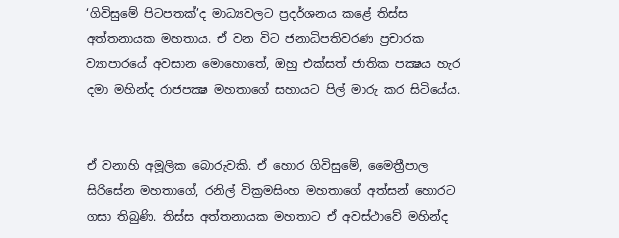‘ගිවිසුමේ පිටපතක්’ද මාධ්‍යවලට ප්‍රදර්ශනය කළේ තිස්ස අත්තනායක මහතාය. ඒ වන විට ජනාධිපතිවරණ ප්‍රචාරක ව්‍යාපාරයේ අවසාන මොහොතේ, ඔහු එක්සත් ජාතික පක්‍ෂය හැර දමා මහින්ද රාජපක්‍ෂ මහතාගේ සහායට පිල් මාරු කර සිටියේය.


ඒ වනාහි අමූලික බොරුවකි. ඒ හොර ගිවිසුමේ, මෛත්‍රීපාල සිරිසේන මහතාගේ, රනිල් වික්‍රමසිංහ මහතාගේ අත්සන් හොරට ගසා තිබුණි. තිස්ස අත්තනායක මහතාට ඒ අවස්ථාවේ මහින්ද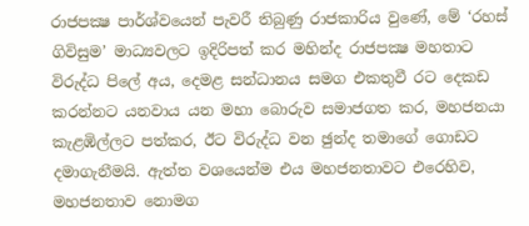රාජපක්‍ෂ පාර්ශ්වයෙන් පැවරී තිබුණු රාජකාරිය වුණේ, මේ ‘රහස් ගිවිසුම’ මාධ්‍යවලට ඉදිරිපත් කර මහින්ද රාජපක්‍ෂ මහතාට විරුද්ධ පිලේ අය, දෙමළ සන්ධානය සමග එකතුවී රට දෙකඩ කරන්නට යනවාය යන මහා බොරුව සමාජගත කර, මහජනයා කැළඹිල්ලට පත්කර, ඊට විරුද්ධ වන ඡුන්ද තමාගේ ගොඩට දමාගැනීමයි. ඇත්ත වශයෙන්ම එය මහජනතාවට එරෙහිව, මහජනතාව නොමග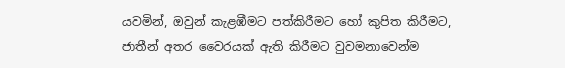යවමින්, ඔවුන් කැළඹීමට පත්කිරීමට හෝ කුපිත කිරීමට, ජාතීන් අතර වෛරයක් ඇති කිරීමට වුවමනාවෙන්ම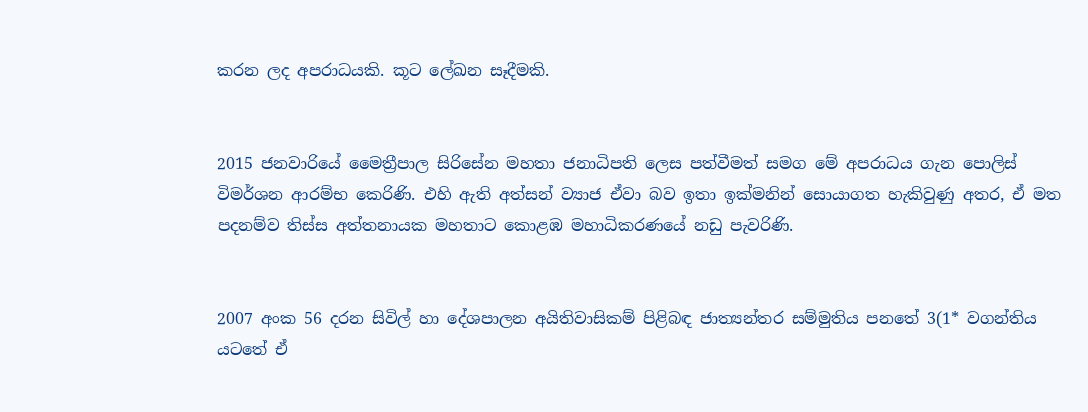කරන ලද අපරාධයකි. කූට ලේඛන සෑදීමකි.


2015 ජනවාරියේ මෛත්‍රීපාල සිරිසේන මහතා ජනාධිපති ලෙස පත්වීමත් සමග මේ අපරාධය ගැන පොලිස් විමර්ශන ආරම්භ කෙරිණි. එහි ඇති අත්සන් ව්‍යාජ ඒවා බව ඉතා ඉක්මනින් සොයාගත හැකිවුණු අතර, ඒ මත පදනම්ව තිස්ස අත්තනායක මහතාට කොළඹ මහාධිකරණයේ නඩු පැවරිණි.


2007 අංක 56 දරන සිවිල් හා දේශපාලන අයිතිවාසිකම් පිළිබඳ ජාත්‍යන්තර සම්මුතිය පනතේ 3(1* වගන්තිය යටතේ ඒ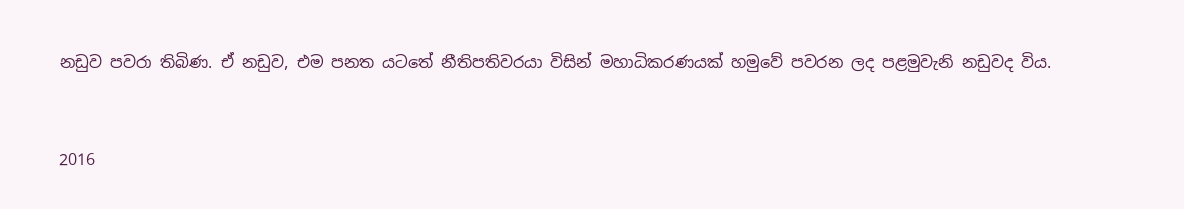නඩුව පවරා තිබිණ. ඒ නඩුව, එම පනත යටතේ නීතිපතිවරයා විසින් මහාධිකරණයක් හමුවේ පවරන ලද පළමුවැනි නඩුවද විය.


2016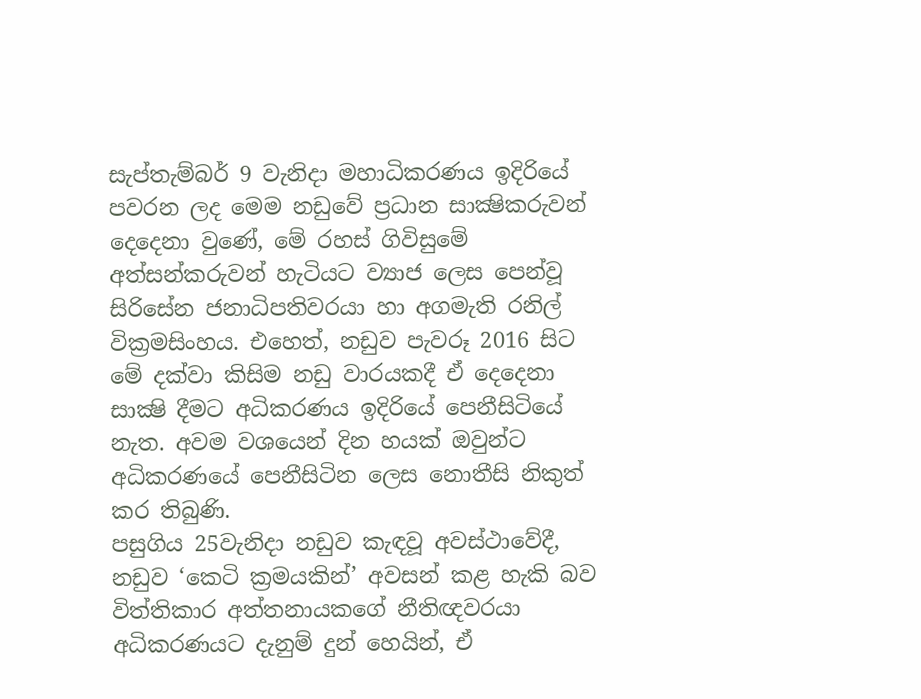සැප්තැම්බර් 9 වැනිදා මහාධිකරණය ඉදිරියේ පවරන ලද මෙම නඩුවේ ප්‍රධාන සාක්‍ෂිකරුවන් දෙදෙනා වුණේ, මේ රහස් ගිවිසුමේ අත්සන්කරුවන් හැටියට ව්‍යාජ ලෙස පෙන්වූ සිරිසේන ජනාධිපතිවරයා හා අගමැති රනිල් වික්‍රමසිංහය. එහෙත්, නඩුව පැවරූ 2016 සිට මේ දක්වා කිසිම නඩු වාරයකදී ඒ දෙදෙනා සාක්‍ෂි දීමට අධිකරණය ඉදිරියේ පෙනීසිටියේ නැත. අවම වශයෙන් දින හයක් ඔවුන්ට අධිකරණයේ පෙනීසිටින ලෙස නොතීසි නිකුත් කර තිබුණි.
පසුගිය 25වැනිදා නඩුව කැඳවූ අවස්ථාවේදී, නඩුව ‘කෙටි ක්‍රමයකින්’ අවසන් කළ හැකි බව විත්තිකාර අත්තනායකගේ නීතිඥවරයා අධිකරණයට දැනුම් දුන් හෙයින්, ඒ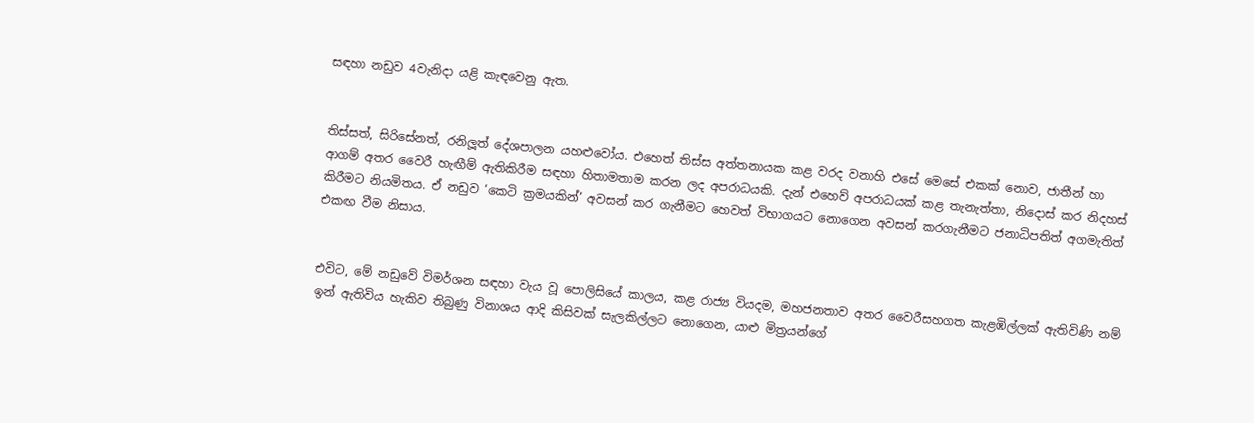සඳහා නඩුව 4වැනිදා යළි කැඳවෙනු ඇත.


තිස්සත්, සිරිසේනත්, රනිලූත් දේශපාලන යහළුවෝය. එහෙත් තිස්ස අත්තනායක කළ වරද වනාහි එසේ මෙසේ එකක් නොව, ජාතීන් හා ආගම් අතර වෛරී හැඟීම් ඇතිකිරීම සඳහා හිතාමතාම කරන ලද අපරාධයකි. දැන් එහෙව් අපරාධයක් කළ තැනැත්තා, නිදොස් කර නිදහස් කිරීමට නියමිතය. ඒ නඩුව ‘කෙටි ක්‍රමයකින්’ අවසන් කර ගැනීමට හෙවත් විභාගයට නොගෙන අවසන් කරගැනීමට ජනාධිපතිත් අගමැතිත් එකඟ වීම නිසාය.


එවිට, මේ නඩුවේ විමර්ශන සඳහා වැය වූ පොලිසියේ කාලය, කළ රාජ්‍ය වියදම, මහජනතාව අතර වෛරීසහගත කැළඹිල්ලක් ඇතිවිණි නම් ඉන් ඇතිවිය හැකිව තිබුණු විනාශය ආදි කිසිවක් සැලකිල්ලට නොගෙන, යාළු මිත්‍රයන්ගේ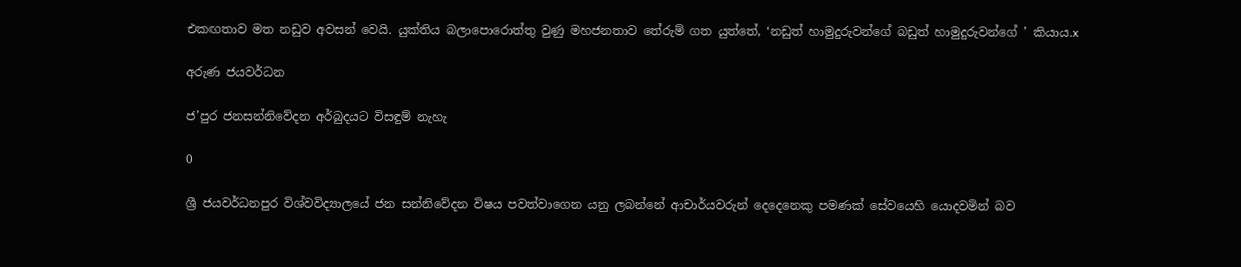එකඟතාව මත නඩුව අවසන් වෙයි. යුක්තිය බලාපොරොත්තු වුණු මහජනතාව තේරුම් ගත යුත්තේ, ‘නඩුත් හාමුදුරුවන්ගේ බඩුත් හාමුදුරුවන්ගේ ’ කියාය.x

අරුණ ජයවර්ධන

ජ’පුර ජනසන්නිවේදන අර්බුදයට විසඳුම් නැහැ

0

ශ්‍රී ජයවර්ධනපුර විශ්වවිද්‍යාලයේ ජන සන්නිවේදන විෂය පවත්වාගෙන යනු ලබන්නේ ආචාර්යවරුන් දෙදෙනෙකු පමණක් සේවයෙහි යොදවමින් බව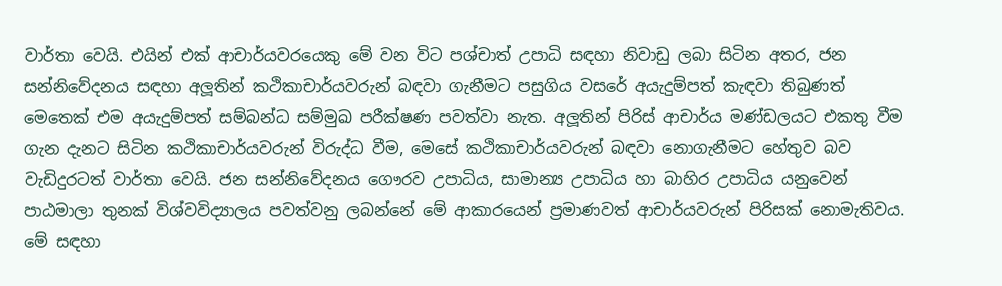වාර්තා වෙයි. එයින් එක් ආචාර්යවරයෙකු මේ වන විට පශ්චාත් උපාධි සඳහා නිවාඩු ලබා සිටින අතර, ජන සන්නිවේදනය සඳහා අලූතින් කථිකාචාර්යවරුන් බඳවා ගැනීමට පසුගිය වසරේ අයැදුම්පත් කැඳවා තිබුණත් මෙතෙක් එම අයැදුම්පත් සම්බන්ධ සම්මුඛ පරීක්ෂණ පවත්වා නැත. අලූතින් පිරිස් ආචාර්ය මණ්ඩලයට එකතු වීම ගැන දැනට සිටින කථිකාචාර්යවරුන් විරුද්ධ වීම, මෙසේ කථිකාචාර්යවරුන් බඳවා නොගැනීමට හේතුව බව වැඩිදුරටත් වාර්තා වෙයි. ජන සන්නිවේදනය ගෞරව උපාධිය, සාමාන්‍ය උපාධිය හා බාහිර උපාධිය යනුවෙන් පාඨමාලා තුනක් විශ්වවිද්‍යාලය පවත්වනු ලබන්නේ මේ ආකාරයෙන් ප්‍රමාණවත් ආචාර්යවරුන් පිරිසක් නොමැතිවය. මේ සඳහා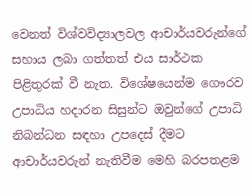වෙනත් විශ්වවිද්‍යාලවල ආචාර්යවරුන්ගේ සහාය ලබා ගත්තත් එය සාර්ථක පිළිතුරක් වී නැත. විශේෂයෙන්ම ගෞරව උපාධිය හදාරන සිසුන්ට ඔවුන්ගේ උපාධි නිබන්ධන සඳහා උපදෙස් දීමට ආචාර්යවරුන් නැතිවීම මෙහි බරපතළම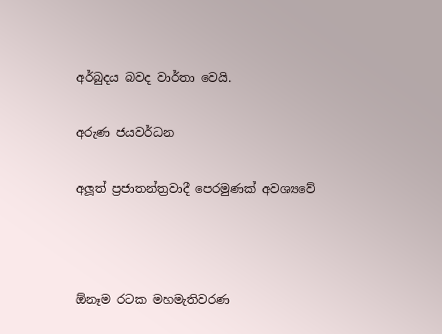අර්බුදය බවද වාර්තා වෙයි.

අරුණ ජයවර්ධන

අලූත් ප්‍රජාතන්ත්‍රවාදී පෙරමුණක් අවශ්‍යවේ



ඕනෑම රටක මහමැතිවරණ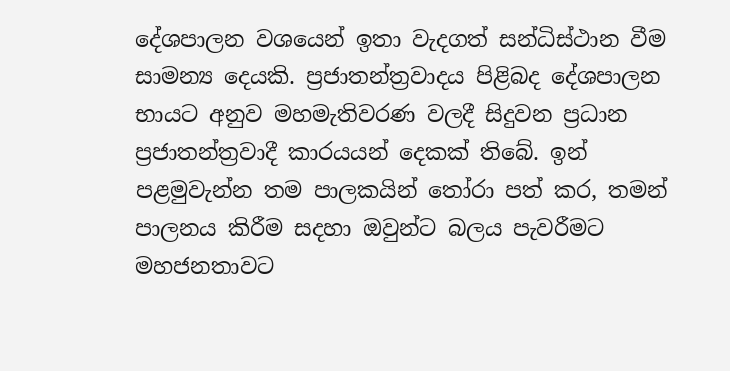දේශපාලන වශයෙන් ඉතා වැදගත් සන්ධිස්ථාන වීම සාමන්‍ය දෙයකි. ප්‍රජාතන්ත්‍රවාදය පිළිබද දේශපාලන භායට අනුව මහමැතිවරණ වලදී සිදුවන ප්‍රධාන ප්‍රජාතන්ත්‍රවාදී කාරයයන් දෙකක් තිබේ. ඉන් පළමුවැන්න තම පාලකයින් තෝරා පත් කර, තමන් පාලනය කිරීම සදහා ඔවුන්ට බලය පැවරීමට මහජනතාවට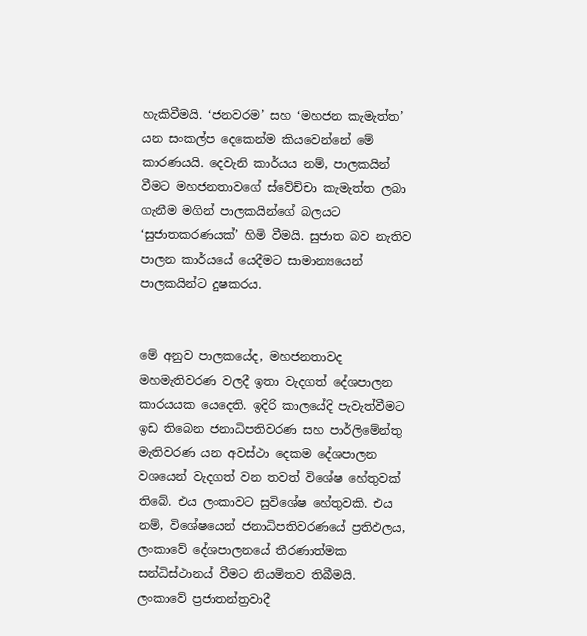හැකිවීමයි. ‘ජනවරම’ සහ ‘මහජන කැමැත්ත’ යන සංකල්ප දෙකෙන්ම කියවෙන්නේ මේ කාරණයයි. දෙවැනි කාර්යය නම්, පාලකයින් වීමට මහජනතාවගේ ස්වේච්චා කැමැත්ත ලබා ගැනීම මගින් පාලකයින්ගේ බලයට ‘සුජාතකරණයක්’ හිමි වීමයි. සුජාත බව නැතිව පාලන කාර්යයේ යෙදීමට සාමාන්‍යයෙන් පාලකයින්ට දුෂකරය.


මේ අනුව පාලකයේද, මහජනතාවද මහමැතිවරණ වලදී ඉතා වැදගත් දේශපාලන කාරයයක යෙදෙති. ඉදිරි කාලයේදි පැවැත්වීමට ඉඩ තිබෙන ජනාධිපතිවරණ සහ පාර්ලිමේන්තු මැතිවරණ යන අවස්ථා දෙකම දේශපාලන වශයෙන් වැදගත් වන තවත් විශේෂ හේතුවක් තිබේ. එය ලංකාවට සුවිශේෂ හේතුවකි. එය නම්, විශේෂයෙන් ජනාධිපතිවරණයේ ප්‍රතිඵලය, ලංකාවේ දේශපාලනයේ තීරණාත්මක සන්ධිස්ථානය් වීමට නියමිතව තිබීමයි. ලංකාවේ ප්‍රජාතන්ත්‍රවාදී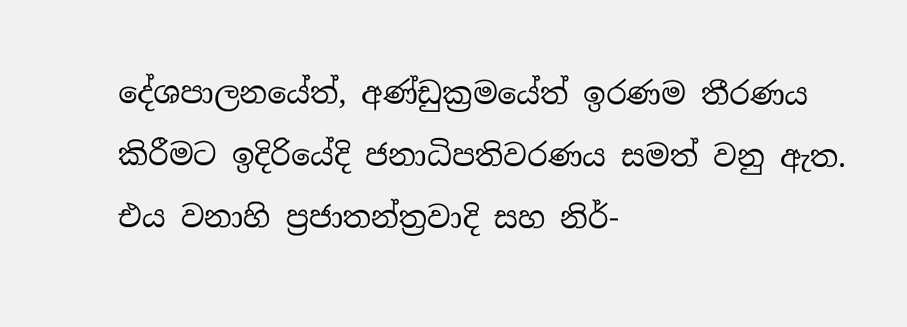දේශපාලනයේත්, අණ්ඩුක්‍රමයේත් ඉරණම තීරණය කිරීමට ඉදිරියේදි ජනාධිපතිවරණය සමත් වනු ඇත. එය වනාහි ප්‍රජාතන්ත්‍රවාදි සහ නිර්-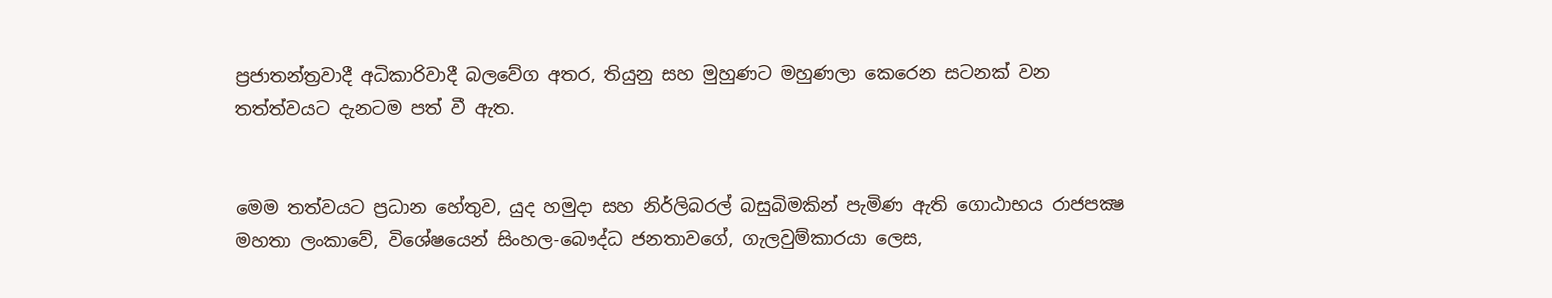ප්‍රජාතන්ත්‍රවාදී අධිකාරිවාදී බලවේග අතර, තියුනු සහ මුහුණට මහුණලා කෙරෙන සටනක් වන තත්ත්වයට දැනටම පත් වී ඇත.


මෙම තත්වයට ප්‍රධාන හේතුව, යුද හමුදා සහ නිර්ලිබරල් බසුබිමකින් පැමිණ ඇති ගොඨාභය රාජපක්‍ෂ මහතා ලංකාවේ, විශේෂයෙන් සිංහල-බෞද්ධ ජනතාවගේ, ගැලවුම්කාරයා ලෙස,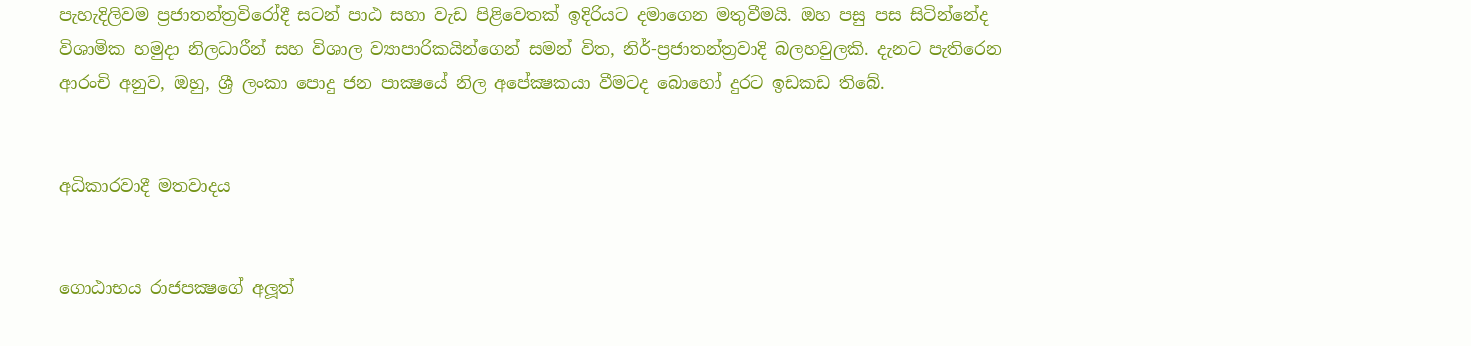පැහැදිලිවම ප්‍රජාතන්ත්‍රවිරෝදී සටන් පාඨ සහා වැඩ පිළිවෙතක් ඉදිරියට දමාගෙන මතුවීමයි. ඔහ පසු පස සිටින්නේද විශාමික හමුදා නිලධාරීන් සහ විශාල ව්‍යාපාරිකයින්ගෙන් සමන් විත, නිර්-ප්‍රජාතන්ත්‍රවාදි බලහවුලකි. දැනට පැතිරෙන ආරංචි අනුව, ඔහු, ශ්‍රී ලංකා පොදු ජන පාක්‍ෂයේ නිල අපේක්‍ෂකයා වීමටද බොහෝ දුරට ඉඩකඩ තිබේ.


අධිකාරවාදී මතවාදය


ගොඨාභය රාජපක්‍ෂගේ අලූත්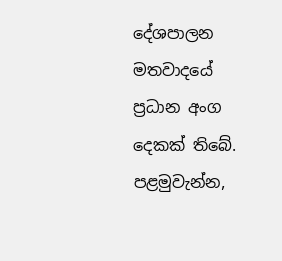දේශපාලන මතවාදයේ ප්‍රධාන අංග දෙකක් තිබේ. පළමුවැන්න,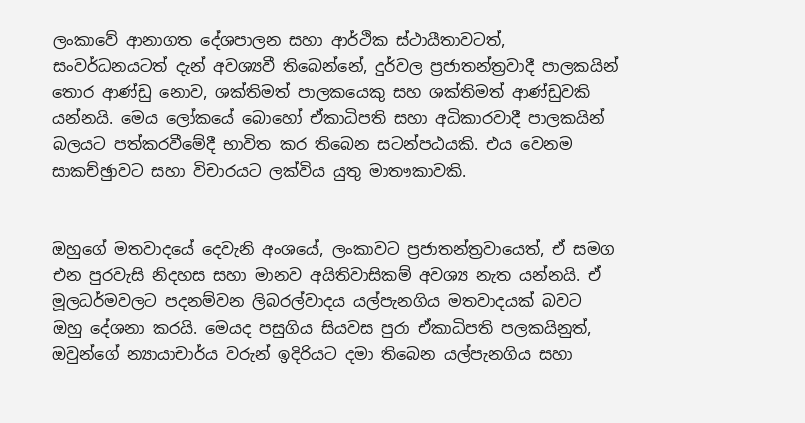ලංකාවේ ආනාගත දේශපාලන සහා ආර්ථික ස්ථායීතාවටත්, සංවර්ධනයටත් දැන් අවශ්‍යවී තිබෙන්නේ, දුර්වල ප්‍රජාතන්ත්‍රවාදී පාලකයින් තොර ආණ්ඩු නොව, ශක්තිමත් පාලකයෙකු සහ ශක්තිමත් ආණ්ඩුවකි යන්නයි. මෙය ලෝකයේ බොහෝ ඒකාධිපති සහා අධිකාරවාදී පාලකයින් බලයට පත්කරවීමේදී භාවිත කර තිබෙන සටන්පඨයකි. එය වෙනම සාකච්ඡුාවට සහා විචාරයට ලක්විය යුතු මාතෟකාවකි.


ඔහුගේ මතවාදයේ දෙවැනි අංශයේ, ලංකාවට ප්‍රජාතන්ත්‍රවායෙත්, ඒ සමග එන පුරවැසි නිදහස සහා මානව අයිතිවාසිකම් අවශ්‍ය නැත යන්නයි. ඒ මූලධර්මවලට පදනම්වන ලිබරල්වාදය යල්පැනගිය මතවාදයක් බවට ඔහු දේශනා කරයි. මෙයද පසුගිය සියවස පුරා ඒකාධිපති පලකයිනුත්, ඔවුන්ගේ න්‍යායාචාර්ය වරුන් ඉදිරියට දමා තිබෙන යල්පැනගිය සහා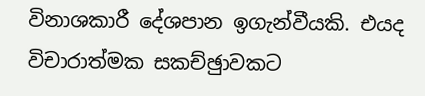විනාශකාරී දේශපාන ඉගැන්වීයකි. එයද විචාරාත්මක සකච්ඡුාවකට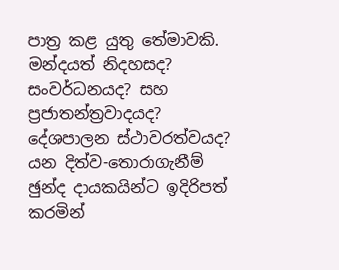පාත්‍ර කළ යුතු තේමාවකි. මන්දයත් නිදහසද? සංවර්ධනයද? සහ ප්‍රජාතන්ත්‍රවාදයද? දේශපාලන ස්ථාවරත්වයද? යන දිත්ව-තොරාගැනීම් ඡුන්ද දායකයින්ට ඉදිරිපත් කරමින්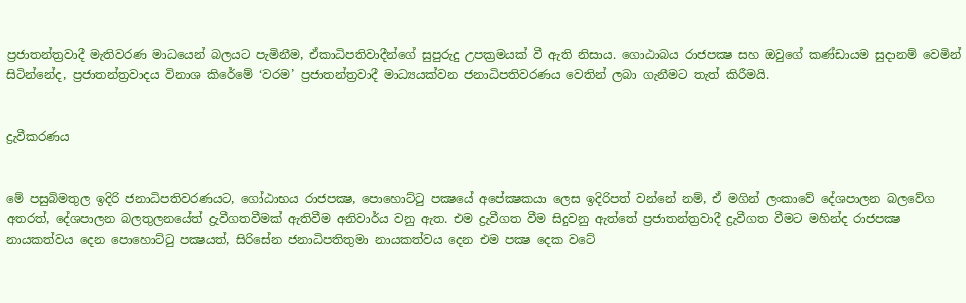ප්‍රජාතන්ත්‍රවාදී මැතිවරණ මාධයෙන් බලයට පැමිනීම, ඒකාධිපතිවාදීන්ගේ සුපුරුදු උපක්‍රමයක් වී ඇති නිසාය. ගොඨාබය රාජපක්‍ෂ සහ ඔවුගේ කණ්ඩායම සුදානම් වෙමින් සිටින්නේද, ප්‍රජාතන්ත්‍රවාදය විනාශ කිරේමේ ‘වරම’ ප්‍රජාතන්ත්‍රවාදී මාධ්‍යයක්වන ජනාධිපතිවරණය වෙතින් ලබා ගැනීමට තැත් කිරීමයි.


ද්‍රැවීකරණය


මේ පසුබිමතුල ඉදිරි ජනාධිපතිවරණයට, ගෝඨාභය රාජපක්‍ෂ, පොහොට්ටු පක්‍ෂයේ අපේක්‍ෂකයා ලෙස ඉදිරිපත් වන්නේ නම්, ඒ මගින් ලංකාවේ දේශපාලන බලවේග අතරත්, දේශපාලන බලතුලනයේත් ද්‍රැවීගතවීමක් ඇතිවීම අනිවාර්ය වනු ඇත. එම ද්‍රැවීගත වීම සිදුවනු ඇත්තේ ප්‍රජාතන්ත්‍රවාදී ද්‍රැවීගත වීමට මහින්ද රාජපක්‍ෂ නායකත්වය දෙන පොහොට්ටු පක්‍ෂයත්, සිරිසේන ජනාධිපතිතුමා නායකත්වය දෙන එම පක්‍ෂ දෙක වටේ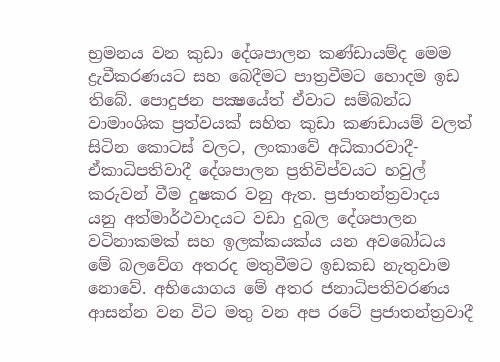භ්‍රමනය වන කුඩා දේශපාලන කණ්ඩායම්ද මෙම ද්‍රැවීකරණයට සහ බෙදීමට පාත්‍රවීමට හොදම ඉඩ තිබේ. පොදුජන පක්‍ෂයේත් ඒවාට සම්බන්ධ වාමාංශික ප්‍රත්වයක් සහිත කුඩා කණඩායම් වලත් සිටින කොටස් වලට, ලංකාවේ අධිකාරවාදී-ඒකාධිපතිවාදී දේශපාලන ප්‍රතිවිප්වයට හවුල් කරුවන් වීම දුෂකර වනු ඇත. ප්‍රජාතන්ත්‍රවාදය යනු අත්මාර්ථවාදයට වඩා දුබල දේශපාලන වටිනාකමක් සහ ඉලක්කයක්ය යන අවබෝධය මේ බලවේග අතරද මතුවීමට ඉඩකඩ නැතුවාම නොවේ. අභියොගය මේ අතර ජනාධිපතිවරණය ආසන්න වන විට මතු වන අප රටේ ප්‍රජාතන්ත්‍රවාදී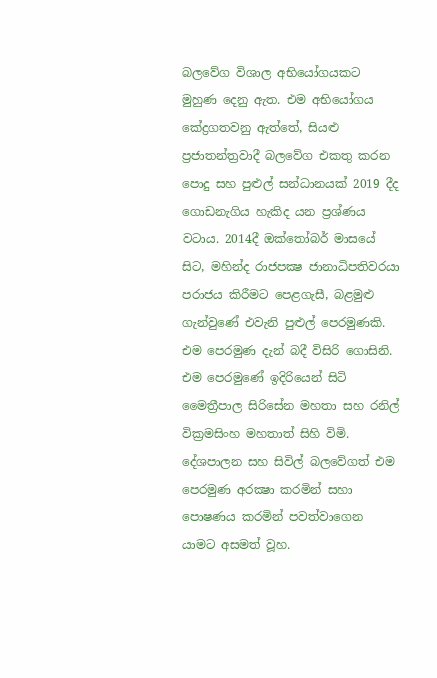බලවේග විශාල අභියෝගයකට මුහුණ දෙනු ඇත. එම අභියෝගය කේද්‍රගතවනු ඇත්තේ, සියළු ප්‍රජාතන්ත්‍රවාදී බලවේග එකතු කරන පොදු සහ පුළුල් සන්ධානයක් 2019 දීද ගොඩනැගිය හැකිද යන ප්‍රශ්ණය වටාය. 2014දී ඔක්තෝබර් මාසයේ සිට, මහින්ද රාජපක්‍ෂ ජානාධිපතිවරයා පරාජය කිරීමට පෙළගැසී, බළමුළු ගැන්වුණේ එවැනි පුළුල් පෙරමුණකි. එම පෙරමුණ දැන් බදී විසිරි ගොසිනි. එම පෙරමුණේ ඉදිරියෙන් සිටි මෛත්‍රීපාල සිරිසේන මහතා සහ රනිල් වික්‍රමසිංහ මහතාත් සිහි විමි. දේශපාලන සහ සිවිල් බලවේගත් එම පෙරමුණ අරක්‍ෂා කරමින් සහා පොෂණය කරමින් පවත්වාගෙන යාමට අසමත් වූහ.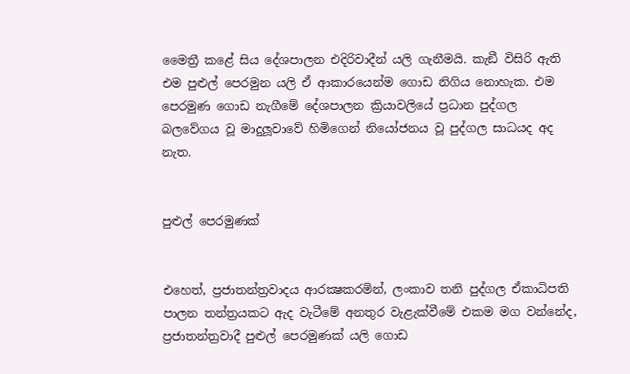මෛත්‍රී කළේ සිය දේශපාලන එදිරිවාදීන් යලි ගැනීමයි. කැඞී විසිරි ඇති එම පුළුල් පෙරමුන යලි ඒ ආකාරයෙන්ම ගොඩ නිගිය නොහැක. එම පෙරමුණ ගොඩ නැගීමේ දේශපාලන ක්‍රියාවලියේ ප්‍රධාන පුද්ගල බලවේගය වූ මාදුලූවාවේ හිමිගෙන් නියෝජනය වූ පුද්ගල සාධයද අද නැත.


පුළුල් පෙරමුණක්


එහෙත්, ප්‍රජාතන්ත්‍රවාදය ආරක්‍ෂකරමින්, ලංකාව තනි පුද්ගල ඒකාධිපති පාලන තන්ත්‍රයකට ඇද වැටීමේ අනතුර වැළැක්වීමේ එකම මග වන්නේද, ප්‍රජාතන්ත්‍රවාදී පුළුල් පෙරමුණක් යලි ගොඩ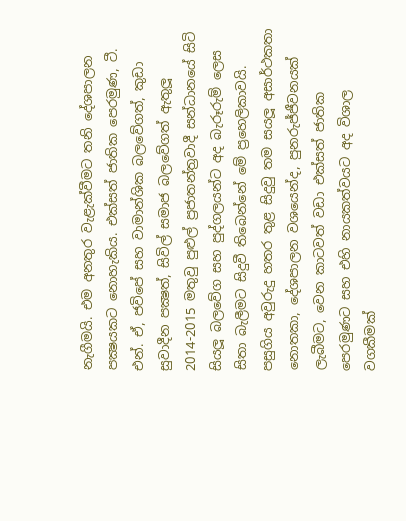නැගීමයි. එම අනතුර වැළැක්වීමට තනි දේශපාලන පක්‍ෂයකට නොහැකිය. එක්සත් ජාතික පෙරමුණ, ටී. එන්. ඒ, ජවිපේ සහ වාමාන්ශික බලවේගත්, කුඩා සුවාදීන පක්‍ෂත්, සිවිල් සමාජ බලවේගත් ඇතුලූ 2014-2015 මතුවු පුළුල් ප්‍රජාතන්ත්‍රවාදී සන්ධානයේ සිටි සියලූ බලවේග සහ පුද්ගලයන්ට අද බැරූරුම් ලෙස සිතා බැලීමට සිදුවී තිබෙන්නේ මේ ප්‍රහෙලිකාවයි. පසුගිය අවුරුදු හතර තුළ සිදුවු තම සයලූ අසාර්ථකතා නොතකා, දේශපාලන වශයෙන්ද, පුනරුජ්ජීවනයක් ලැබීමට, වෙන කාටවත් වඩා එක්සත් ජාතික පෙරමුණට සහ එහි නායකත්වයට අද විශාල වගකීමක්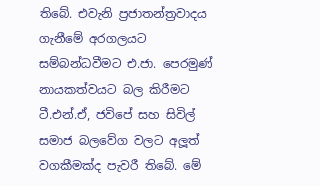තිබේ. එවැනි ප්‍රජාතන්ත්‍රවාදය ගැනීමේ අරගලයට සම්බන්ධවීමට එ.ජා. පෙරමුණ් නායකත්වයට බල කිරීමට ටී.එන්.ඒ, ජවිපේ සහ සිවිල් සමාජ බලවේග වලට අලූත් වගකීමක්ද පැවරී තිබේ. මේ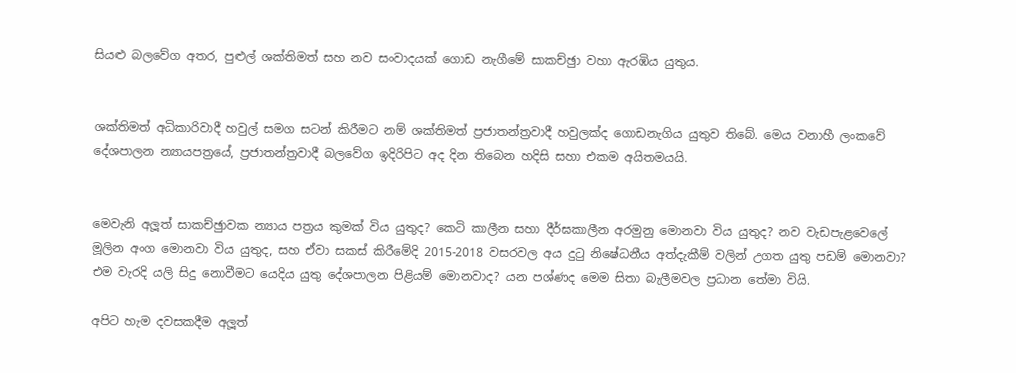සියළු බලවේග අතර, පුළුල් ශක්තිමත් සහ නව සංවාදයක් ගොඩ නැගීමේ සාකච්ඡුා වහා ඇරඹිය යුතුය.


ශක්තිමත් අධිකාරිවාදී හවුල් සමග සටන් කිරීමට නම් ශක්තිමත් ප්‍රජාතන්ත්‍රවාදී හවුලක්ද ගොඩනැගිය යුතුව තිබේ. මෙය වනාහී ලංකවේ දේශපාලන න්‍යායපත්‍රයේ, ප්‍රජාතන්ත්‍රවාදී බලවේග ඉදිරිපිට අද දින තිබෙන හදිසි සහා එකම අයිතමයයි.


මෙවැනි අලූත් සාකච්ඡුාවක න්‍යාය පත්‍රය කුමක් විය යුතුද? කෙටි කාලීන සහා දීර්ඝකාලීන අරමුනු මොනවා විය යුතුද? නව වැඩපැළවෙලේ මූලින අංග මොනවා විය යුතුද, සහ ඒවා සකස් කිරීමේදි 2015-2018 වසරවල අය දුටු නිෂේධනීය අත්දැකීම් වලින් උගත යුතු පඩම් මොනවා? එම වැරදි යලි සිදු නොවීමට යෙදිය යුතු දේශපාලන පිළියම් මොනවාද? යන පශ්ණද මෙම සිතා බැලීමවල ප්‍රධාන තේමා වියි.

අපිට හැම දවසකදීම අලූත්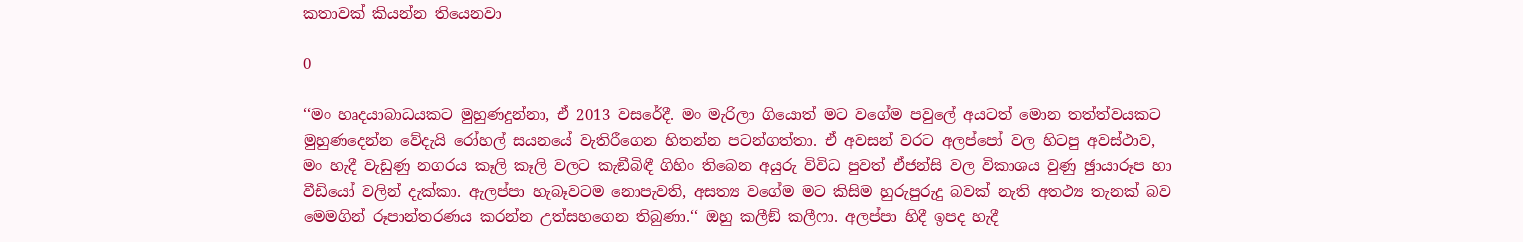කතාවක් කියන්න තියෙනවා

0

‘‘මං හෘදයාබාධයකට මුහුණදුන්නා, ඒ 2013 වසරේදී. මං මැරිලා ගියොත් මට වගේම පවුලේ අයටත් මොන තත්ත්වයකට මුහුණදෙන්න වේදැයි රෝහල් සයනයේ වැතිරීගෙන හිතන්න පටන්ගත්තා. ඒ අවසන් වරට අලප්පෝ වල හිටපු අවස්ථාව, මං හැදී වැඩුණු නගරය කෑලි කෑලි වලට කැඞීබිඳී ගිහිං තිබෙන අයුරු විවිධ පුවත් ඒජන්සි වල විකාශය වුණු ඡුායාරූප හා වීඩියෝ වලින් දැක්කා. ඇලප්පා හැබෑවටම නොපැවති, අසත්‍ය වගේම මට කිසිම හුරුපුරුදු බවක් නැති අතථ්‍ය තැනක් බව මෙමගින් රූපාන්තරණය කරන්න උත්සහගෙන තිබුණා.‘‘ ඔහු කලීඞ් කලීෆා. අලප්පා හිදී ඉපද හැදී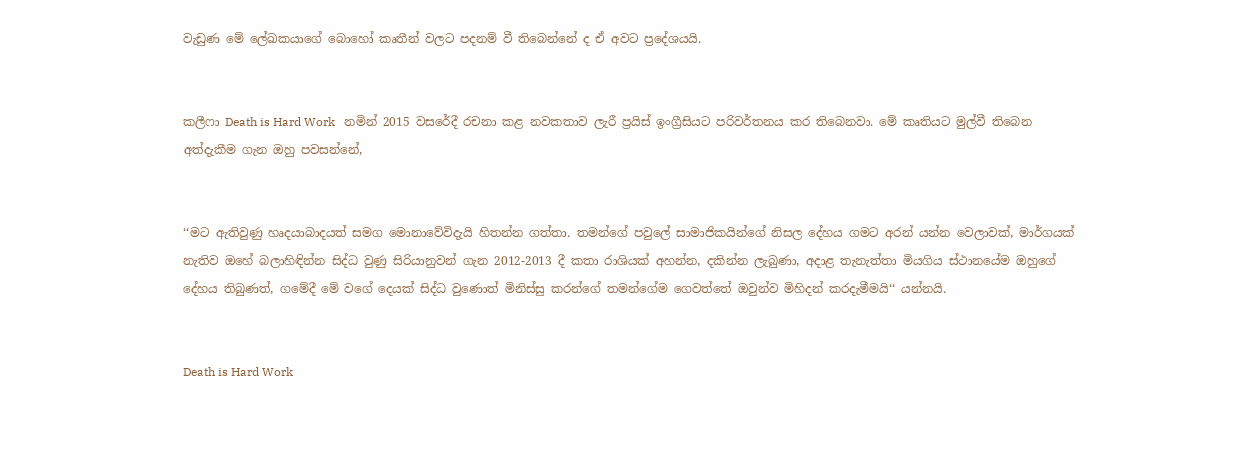වැඩුණ මේ ලේඛකයාගේ බොහෝ කෘතීන් වලට පදනම් වී තිබෙන්නේ ද ඒ අවට ප්‍රදේශයයි.


කලීෆා Death is Hard Work   නමින් 2015 වසරේදී රචනා කළ නවකතාව ලැරී ප්‍රයිස් ඉංග්‍රීසියට පරිවර්තනය කර තිබෙනවා. මේ කෘතියට මුල්වී තිබෙන අත්දැකීම ගැන ඔහු පවසන්නේ,


‘‘මට ඇතිවුණු හෘදයාබාදයත් සමග මොනාවේවිදැයි හිතන්න ගත්තා. තමන්ගේ පවුලේ සාමාජිකයින්ගේ නිසල දේහය ගමට අරන් යන්න වෙලාවක්, මාර්ගයක් නැතිව ඔහේ බලාහිඳින්න සිද්ධ වුණු සිරියානුවන් ගැන 2012-2013 දී කතා රාශියක් අහන්න, දකින්න ලැබුණා, අදාළ තැනැත්තා මියගිය ස්ථානයේම ඔහුගේ දේහය තිබුණත්, ගමේදී මේ වගේ දෙයක් සිද්ධ වුණොත් මිනිස්සු කරන්ගේ තමන්ගේම ගෙවත්තේ ඔවුන්ව මිහිදන් කරදැමීමයි‘‘ යන්නයි.


Death is Hard Work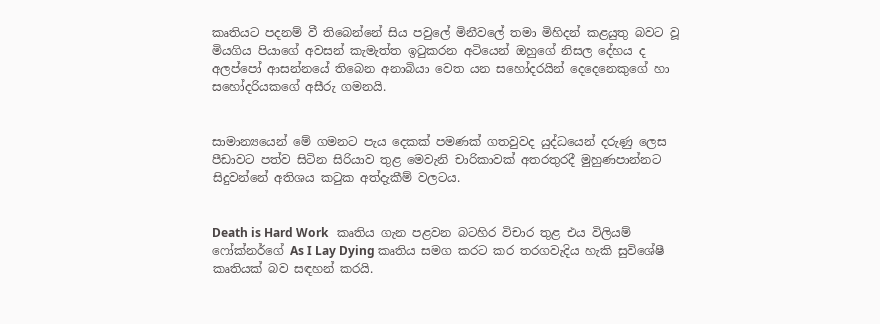කෘතියට පදනම් වී තිබෙන්නේ සිය පවුලේ මිනීවලේ තමා මිහිදන් කළයුතු බවට වූ මියගිය පියාගේ අවසන් කැමැත්ත ඉටුකරන අටියෙන් ඔහුගේ නිසල දේහය ද අලප්පෝ ආසන්නයේ තිබෙන අනාබියා වෙත යන සහෝදරයින් දෙදෙනෙකුගේ හා සහෝදරියකගේ අසීරු ගමනයි.


සාමාන්‍යයෙන් මේ ගමනට පැය දෙකක් පමණක් ගතවුවද යුද්ධයෙන් දරුණු ලෙස පීඩාවට පත්ව සිටින සිරියාව තුළ මෙවැනි චාරිකාවක් අතරතුරදී මුහුණපාන්නට සිදුවන්නේ අතිශය කටුක අත්දැකීම් වලටය.


Death is Hard Work   කෘතිය ගැන පළවන බටහිර විචාර තුළ එය විලියම් ෆෝක්නර්ගේ As I Lay Dying කෘතිය සමග කරට කර තරගවැදිය හැකි සුවිශේෂී කෘතියක් බව සඳහන් කරයි.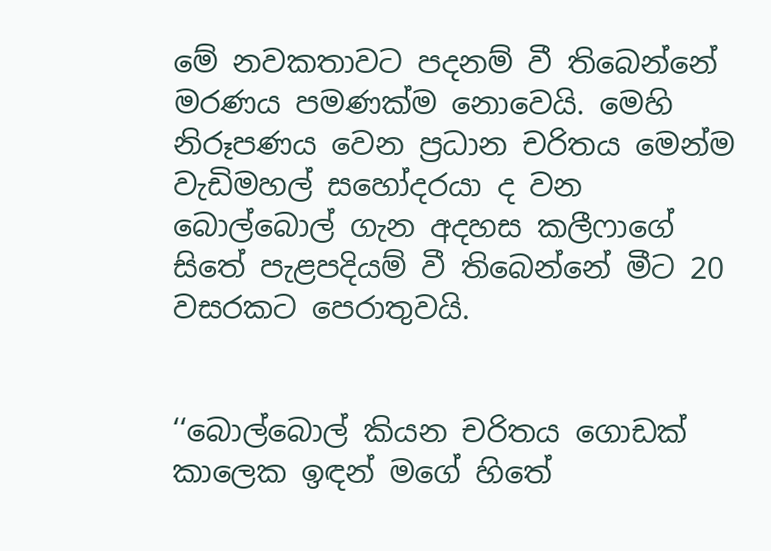මේ නවකතාවට පදනම් වී තිබෙන්නේ මරණය පමණක්ම නොවෙයි. මෙහි නිරූපණය වෙන ප්‍රධාන චරිතය මෙන්ම වැඩිමහල් සහෝදරයා ද වන බොල්බොල් ගැන අදහස කලීෆාගේ සිතේ පැළපදියම් වී තිබෙන්නේ මීට 20 වසරකට පෙරාතුවයි.


‘‘බොල්බොල් කියන චරිතය ගොඩක් කාලෙක ඉඳන් මගේ හිතේ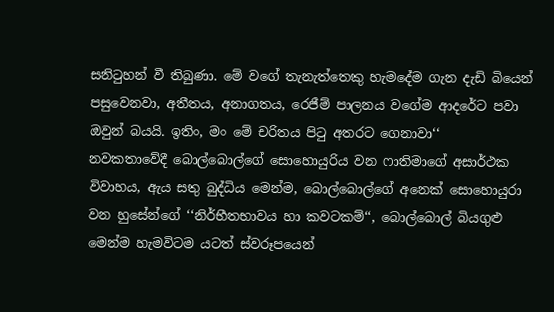සනිටුහන් වී තිබුණා. මේ වගේ තැනැත්තෙකු හැමදේම ගැන දැඩි බියෙන් පසුවෙනවා, අතීතය, අනාගතය, රෙජීම් පාලනය වගේම ආදරේට පවා ඔවුන් බයයි. ඉතිං, මං මේ චරිතය පිටු අතරට ගෙනාවා‘‘
නවකතාවේදී බොල්බොල්ගේ සොහොයුරිය වන ෆාතිමාගේ අසාර්ථක විවාහය, ඇය සතු බුද්ධිය මෙන්ම, බොල්බොල්ගේ අනෙක් සොහොයුරා වන හුසේන්ගේ ‘‘නිර්භීතභාවය හා කවටකම්‘‘, බොල්බොල් බියගුළු මෙන්ම හැමවිටම යටත් ස්වරූපයෙන්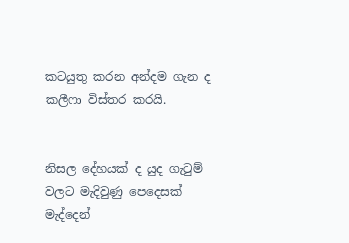කටයුතු කරන අන්දම ගැන ද කලීෆා විස්තර කරයි.


නිසල දේහයක් ද යුද ගැටුම් වලට මැදිවුණු පෙදෙසක් මැද්දෙන්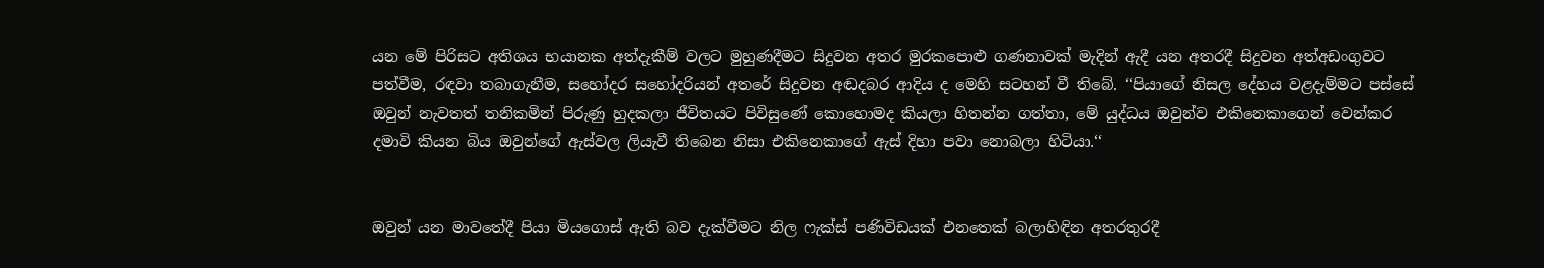යන මේ පිරිසට අතිශය භයානක අත්දැකීම් වලට මුහුණදීමට සිදුවන අතර මුරකපොළු ගණනාවක් මැදින් ඇදී යන අතරදී සිදුවන අත්අඩංගුවට පත්වීම, රඳවා තබාගැනීම, සහෝදර සහෝදරියන් අතරේ සිදුවන අඬදබර ආදිය ද මෙහි සටහන් වී තිබේ. ‘‘පියාගේ නිසල දේහය වළදැම්මට පස්සේ ඔවුන් නැවතත් තනිකමින් පිරුණු හුදකලා ජීවිතයට පිවිසුණේ කොහොමද කියලා හිතන්න ගත්තා, මේ යුද්ධය ඔවුන්ව එකිනෙකාගෙන් වෙන්කර දමාවි කියන බිය ඔවුන්ගේ ඇස්වල ලියැවී තිබෙන නිසා එකිනෙකාගේ ඇස් දිහා පවා නොබලා හිටියා.‘‘


ඔවුන් යන මාවතේදී පියා මියගොස් ඇති බව දැක්වීමට නිල ෆැක්ස් පණිවිඩයක් එනතෙක් බලාහිඳින අතරතුරදී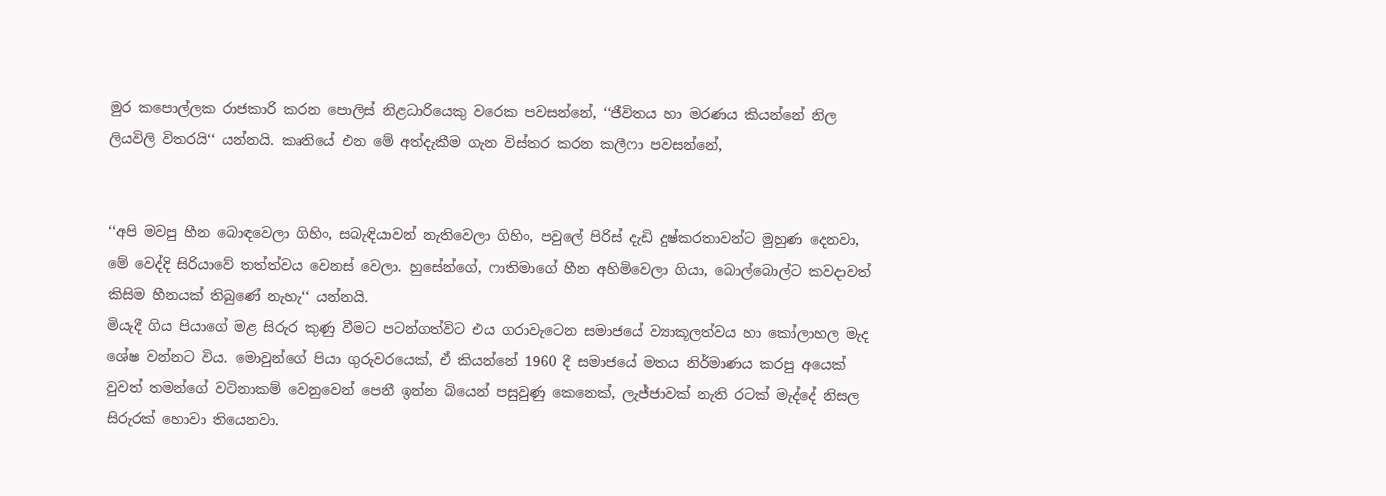මුර කපොල්ලක රාජකාරි කරන පොලිස් නිළධාරියෙකු වරෙක පවසන්නේ, ‘‘ජීවිතය හා මරණය කියන්නේ නිල ලියවිලි විතරයි‘‘ යන්නයි. කෘතියේ එන මේ අත්දැකීම ගැන විස්තර කරන කලීෆා පවසන්නේ,


‘‘අපි මවපු හීන බොඳවෙලා ගිහිං, සබැඳියාවන් නැතිවෙලා ගිහිං, පවුලේ පිරිස් දැඩි දුෂ්කරතාවන්ට මුහුණ දෙනවා, මේ වෙද්දි සිරියාවේ තත්ත්වය වෙනස් වෙලා. හුසේන්ගේ, ෆාතිමාගේ හීන අහිමිවෙලා ගියා, බොල්බොල්ට කවදාවත් කිසිම හීනයක් තිබුණේ නැහැ‘‘ යන්නයි.
මියැදී ගිය පියාගේ මළ සිරුර කුණු වීමට පටන්ගත්විට එය ගරාවැටෙන සමාජයේ ව්‍යාකූලත්වය හා කෝලාහල මැද ශේෂ වන්නට විය. මොවුන්ගේ පියා ගුරුවරයෙක්, ඒ කියන්නේ 1960 දී සමාජයේ මතය නිර්මාණය කරපු අයෙක් වුවත් තමන්ගේ වටිනාකම් වෙනුවෙන් පෙනී ඉන්න බියෙන් පසුවුණු කෙනෙක්, ලැජ්ජාවක් නැති රටක් මැද්දේ නිසල සිරුරක් හොවා තියෙනවා.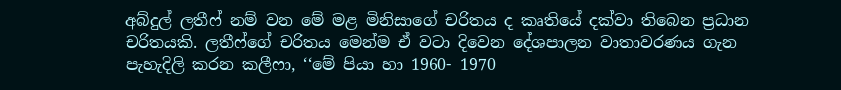අබ්දුල් ලතීෆ් නම් වන මේ මළ මිනිසාගේ චරිතය ද කෘතියේ දක්වා තිබෙන ප්‍රධාන චරිතයකි. ලතීෆ්ගේ චරිතය මෙන්ම ඒ වටා දිවෙන දේශපාලන වාතාවරණය ගැන පැහැදිලි කරන කලීෆා, ‘‘මේ පියා හා 1960- 1970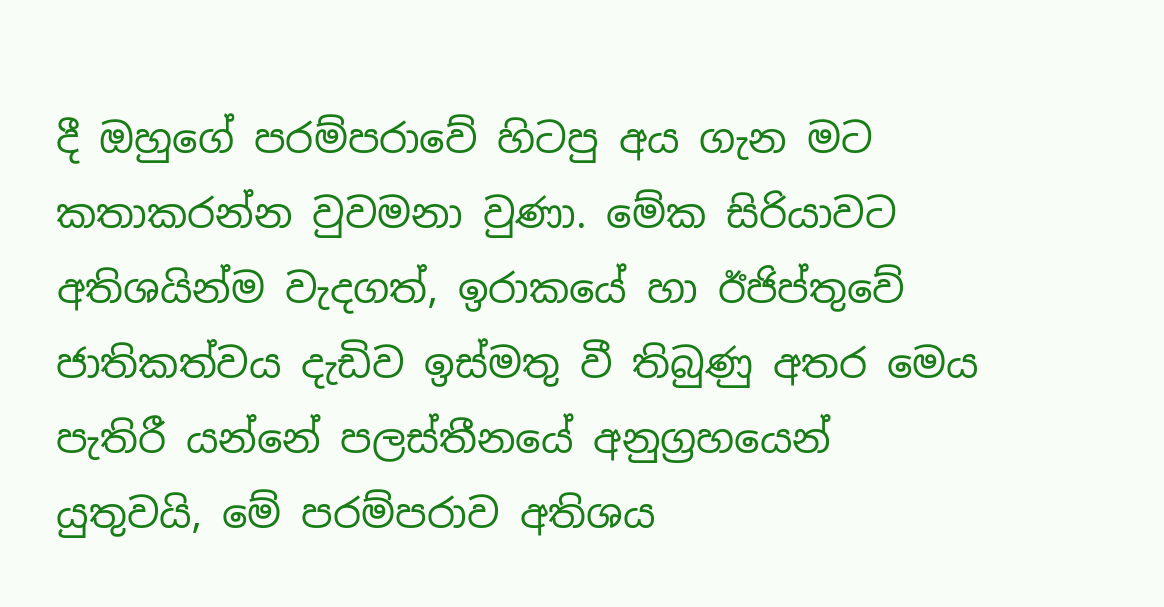දී ඔහුගේ පරම්පරාවේ හිටපු අය ගැන මට කතාකරන්න වුවමනා වුණා. මේක සිරියාවට අතිශයින්ම වැදගත්, ඉරාකයේ හා ඊජිප්තුවේ ජාතිකත්වය දැඩිව ඉස්මතු වී තිබුණු අතර මෙය පැතිරී යන්නේ පලස්තීනයේ අනුග්‍රහයෙන් යුතුවයි, මේ පරම්පරාව අතිශය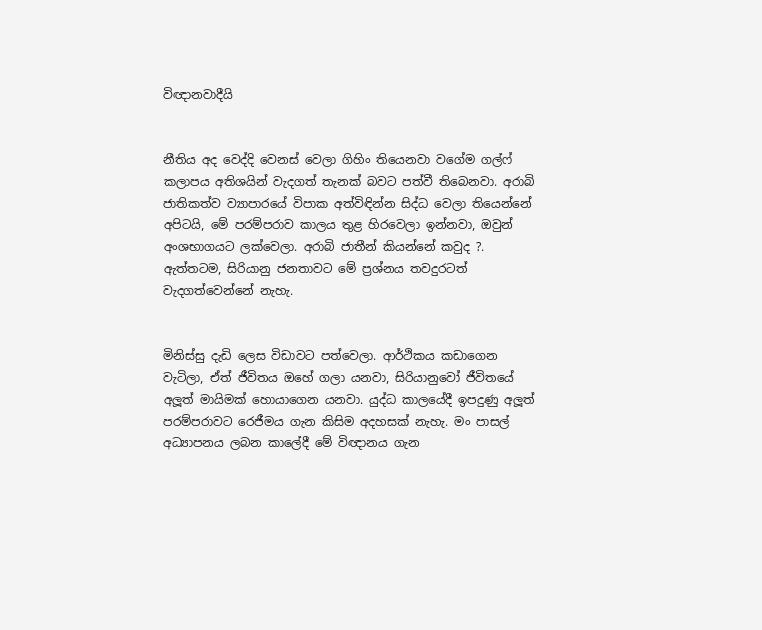විඥානවාදීයි


නීතිය අද වෙද්දි වෙනස් වෙලා ගිහිං තියෙනවා වගේම ගල්ෆ් කලාපය අතිශයින් වැදගත් තැනක් බවට පත්වී තිබෙනවා. අරාබි ජාතිකත්ව ව්‍යාපාරයේ විපාක අත්විඳින්න සිද්ධ වෙලා තියෙන්නේ අපිටයි, මේ පරම්පරාව කාලය තුළ හිරවෙලා ඉන්නවා, ඔවුන් අංශභාගයට ලක්වෙලා. අරාබි ජාතීන් කියන්නේ කවුද ?. ඇත්තටම, සිරියානු ජනතාවට මේ ප්‍රශ්නය තවදුරටත් වැදගත්වෙන්නේ නැහැ.


මිනිස්සු දැඩි ලෙස විඩාවට පත්වෙලා. ආර්ථිකය කඩාගෙන වැටිලා, ඒත් ජීවිතය ඔහේ ගලා යනවා, සිරියානුවෝ ජීවිතයේ අලූත් මායිමක් හොයාගෙන යනවා. යුද්ධ කාලයේදී ඉපදුණු අලූත් පරම්පරාවට රෙජීමය ගැන කිසිම අදහසක් නැහැ. මං පාසල් අධ්‍යාපනය ලබන කාලේදී මේ විඥානය ගැන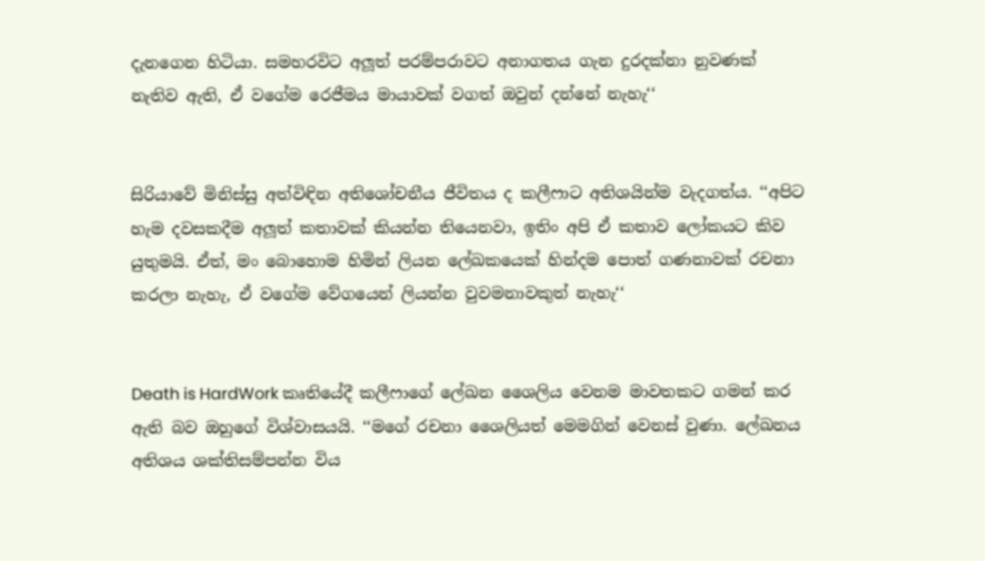දැනගෙන හිටියා. සමහරවිට අලූත් පරම්පරාවට අනාගතය ගැන දුරදක්නා නුවණක් නැතිව ඇති, ඒ වගේම රෙජීමය මායාවක් වගත් ඔවුන් දන්නේ නැහැ‘‘


සිරියාවේ මිනිස්සු අත්විඳින අතිශෝචනීය ජීවිතය ද කලීෆාට අතිශයින්ම වැදගත්ය. ‘‘අපිට හැම දවසකදීම අලූත් කතාවක් කියන්න තියෙනවා, ඉතිං අපි ඒ කතාව ලෝකයට කිව යුතුමයි. ඒත්, මං බොහොම හිමින් ලියන ලේඛකයෙක් හින්දම පොත් ගණනාවක් රචනා කරලා නැහැ, ඒ වගේම වේගයෙන් ලියන්න වුවමනාවකුත් නැහැ‘‘


Death is HardWork කෘතියේදී කලීෆාගේ ලේඛන ශෛලිය වෙනම මාවතකට ගමන් කර ඇති බව ඔහුගේ විශ්වාසයයි. ‘‘මගේ රචනා ශෛලියත් මෙමගින් වෙනස් වුණා. ලේඛනය අතිශය ශක්තිසම්පන්න විය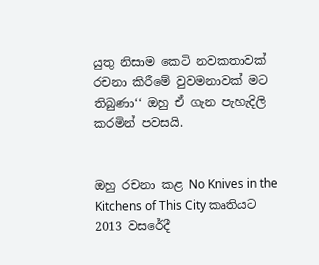යුතු නිසාම කෙටි නවකතාවක් රචනා කිරීමේ වුවමනාවක් මට තිබුණා‘‘ ඔහු ඒ ගැන පැහැදිලි කරමින් පවසයි.


ඔහු රචනා කළ No Knives in the Kitchens of This City කෘතියට 2013 වසරේදී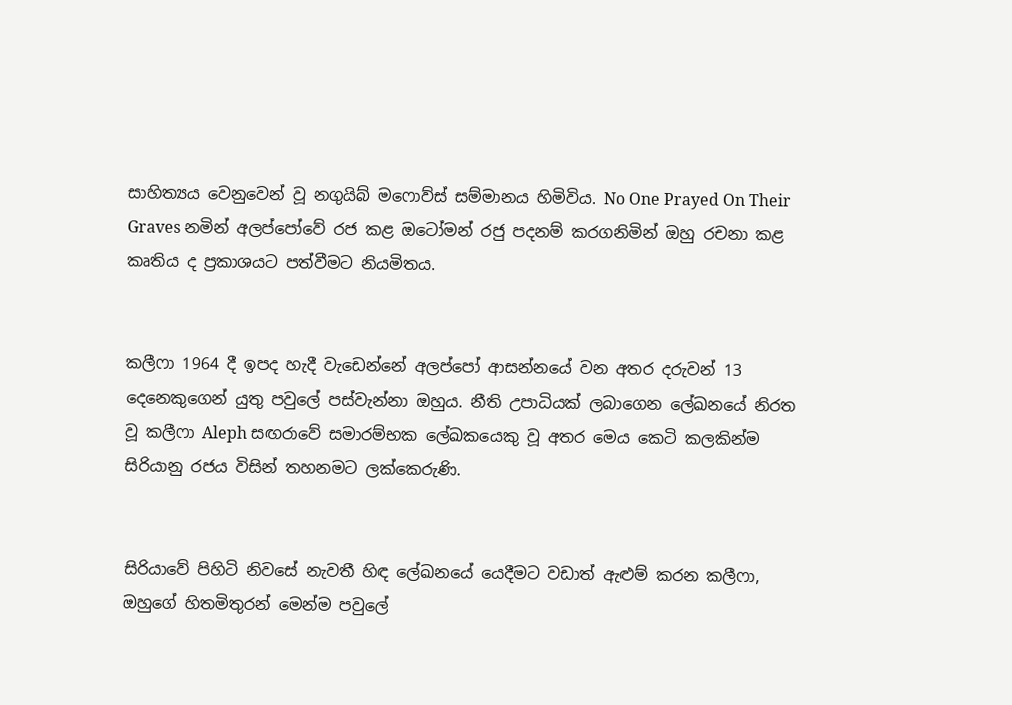සාහිත්‍යය වෙනුවෙන් වූ නගුයිබ් මෆොව්ස් සම්මානය හිමිවිය. No One Prayed On Their Graves නමින් අලප්පෝවේ රජ කළ ඔටෝමන් රජු පදනම් කරගනිමින් ඔහු රචනා කළ කෘතිය ද ප්‍රකාශයට පත්වීමට නියමිතය.


කලීෆා 1964 දී ඉපද හැදී වැඩෙන්නේ අලප්පෝ ආසන්නයේ වන අතර දරුවන් 13 දෙනෙකුගෙන් යුතු පවුලේ පස්වැන්නා ඔහුය. නීති උපාධියක් ලබාගෙන ලේඛනයේ නිරත වූ කලීෆා Aleph සඟරාවේ සමාරම්භක ලේඛකයෙකු වූ අතර මෙය කෙටි කලකින්ම සිරියානු රජය විසින් තහනමට ලක්කෙරුණි.


සිරියාවේ පිහිටි නිවසේ නැවතී හිඳ ලේඛනයේ යෙදීමට වඩාත් ඇළුම් කරන කලීෆා, ඔහුගේ හිතමිතුරන් මෙන්ම පවුලේ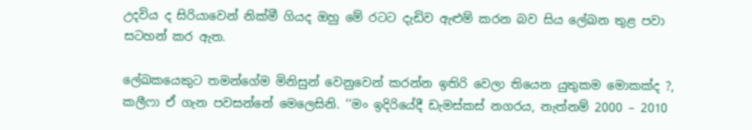උදවිය ද සිරියාවෙන් නික්මී ගියද ඔහු මේ රටට දැඩිව ඇළුම් කරන බව සිය ලේඛන තුළ පවා සටහන් කර ඇත.

ලේඛකයෙකුට තමන්ගේම මිනිසුන් වෙනුවෙන් කරන්න ඉතිරි වෙලා තියෙන යුතුකම මොකක්ද ?, කලීෆා ඒ ගැන පවසන්නේ මෙලෙසිනි. ‘‘මං ඉදිරියේදී ඩැමස්කස් නගරය, නැත්නම් 2000 – 2010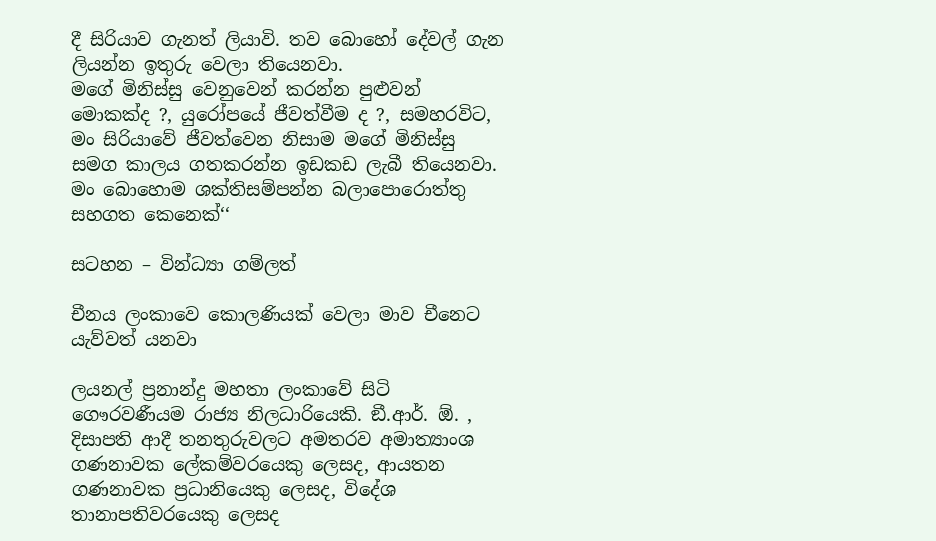දී සිරියාව ගැනත් ලියාවි. තව බොහෝ දේවල් ගැන ලියන්න ඉතුරු වෙලා තියෙනවා.
මගේ මිනිස්සු වෙනුවෙන් කරන්න පුළුවන් මොකක්ද ?, යුරෝපයේ ජීවත්වීම ද ?, සමහරවිට, මං සිරියාවේ ජීවත්වෙන නිසාම මගේ මිනිස්සු සමග කාලය ගතකරන්න ඉඩකඩ ලැබී තියෙනවා. මං බොහොම ශක්තිසම්පන්න බලාපොරොත්තු සහගත කෙනෙක්‘‘

සටහන – වින්ධ්‍යා ගම්ලත්

චීනය ලංකාවෙ කොලණියක් වෙලා මාව චීනෙට යැව්වත් යනවා

ලයනල් ප්‍රනාන්දු මහතා ලංකාවේ සිටි ගෞරවණීයම රාජ්‍ය නිලධාරියෙකි. ඞී.ආර්. ඕ. , දිසාපති ආදී තනතුරුවලට අමතරව අමාත්‍යාංශ ගණනාවක ලේකම්වරයෙකු ලෙසද, ආයතන ගණනාවක ප්‍රධානියෙකු ලෙසද, විදේශ තානාපතිවරයෙකු ලෙසද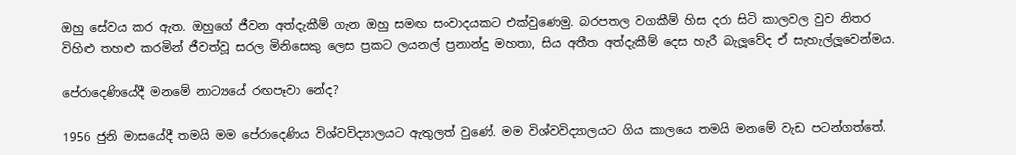ඔහු සේවය කර ඇත. ඔහුගේ ජීවන අත්දැකීම් ගැන ඔහු සමඟ සංවාදයකට එක්වුණෙමු. බරපතල වගකීම් හිස දරා සිටි කාලවල වුව නිතර විහිළු තහළු කරමින් ජීවත්වූ සරල මිනිසෙකු ලෙස ප්‍රකට ලයනල් ප්‍රනාන්දු මහතා, සිය අතීත අත්දැකීම් දෙස හැරී බැලූවේද ඒ සැහැල්ලූවෙන්මය.

පේරාදෙණියේදී මනමේ නාට්‍යයේ රඟපෑවා නේද?

1956 ජුනි මාසයේදී තමයි මම පේරාදෙණිය විශ්වවිද්‍යාලයට ඇතුලත් වුණේ. මම විශ්වවිද්‍යාලයට ගිය කාලයෙ තමයි මනමේ වැඩ පටන්ගත්තේ.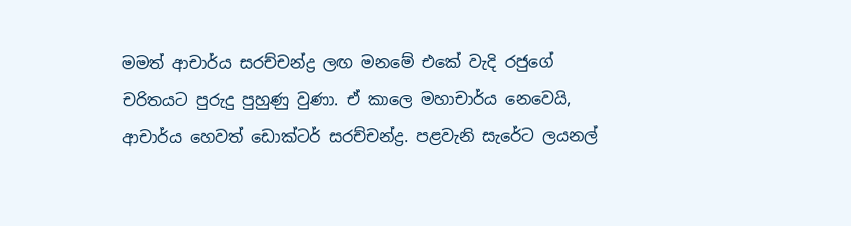මමත් ආචාර්ය සරච්චන්ද්‍ර ලඟ මනමේ එකේ වැදි රජුගේ චරිතයට පුරුදු පුහුණු වුණා. ඒ කාලෙ මහාචාර්ය නෙවෙයි, ආචාර්ය හෙවත් ඩොක්ටර් සරච්චන්ද්‍ර. පළවැනි සැරේට ලයනල්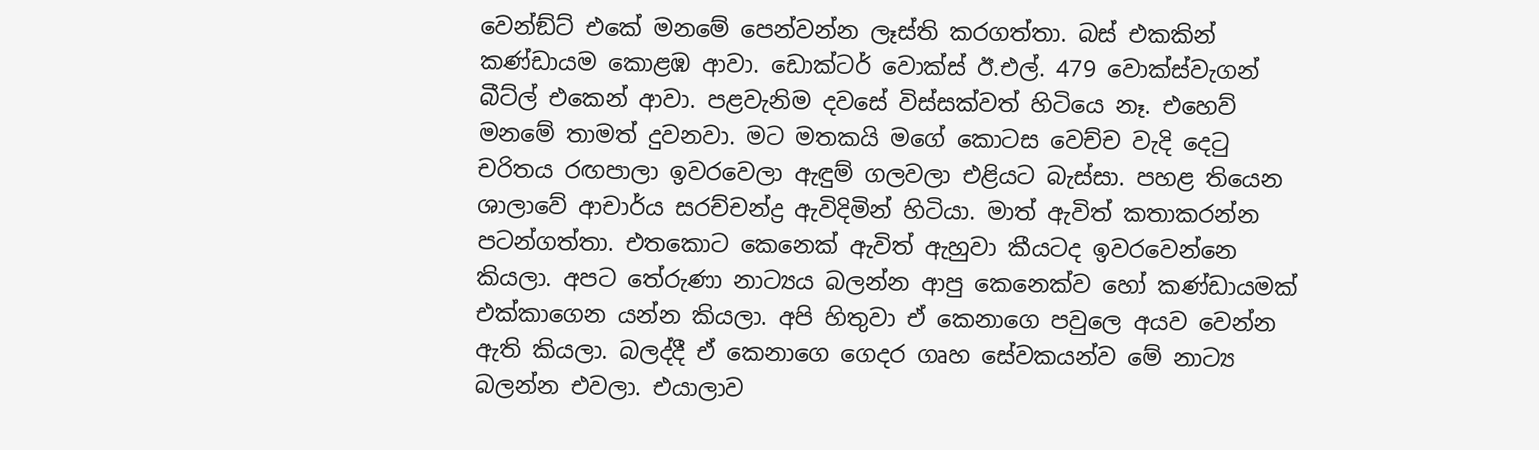වෙන්ඞ්ට් එකේ මනමේ පෙන්වන්න ලෑස්ති කරගත්තා. බස් එකකින් කණ්ඩායම කොළඹ ආවා. ඩොක්ටර් වොක්ස් ඊ.එල්. 479 වොක්ස්වැගන් බීට්ල් එකෙන් ආවා. පළවැනිම දවසේ විස්සක්වත් හිටියෙ නෑ. එහෙව් මනමේ තාමත් දුවනවා. මට මතකයි මගේ කොටස වෙච්ච වැදි දෙටු චරිතය රඟපාලා ඉවරවෙලා ඇඳුම් ගලවලා එළියට බැස්සා. පහළ තියෙන ශාලාවේ ආචාර්ය සරච්චන්ද්‍ර ඇවිදිමින් හිටියා. මාත් ඇවිත් කතාකරන්න පටන්ගත්තා. එතකොට කෙනෙක් ඇවිත් ඇහුවා කීයටද ඉවරවෙන්නෙ කියලා. අපට තේරුණා නාට්‍යය බලන්න ආපු කෙනෙක්ව හෝ කණ්ඩායමක් එක්කාගෙන යන්න කියලා. අපි හිතුවා ඒ කෙනාගෙ පවුලෙ අයව වෙන්න ඇති කියලා. බලද්දී ඒ කෙනාගෙ ගෙදර ගෘහ සේවකයන්ව මේ නාට්‍ය බලන්න එවලා. එයාලාව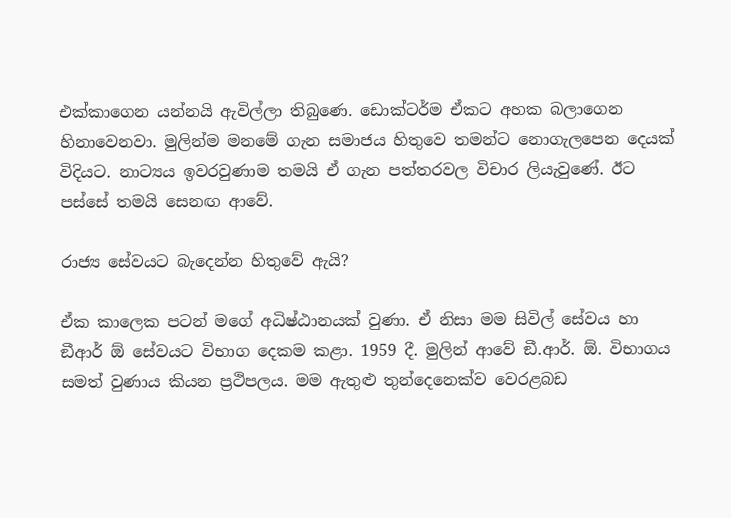එක්කාගෙන යන්නයි ඇවිල්ලා තිබුණෙ. ඩොක්ටර්ම ඒකට අහක බලාගෙන හිනාවෙනවා. මුලින්ම මනමේ ගැන සමාජය හිතුවෙ තමන්ට නොගැලපෙන දෙයක් විදියට. නාට්‍යය ඉවරවුණාම තමයි ඒ ගැන පත්තරවල විචාර ලියැවුණේ. ඊට පස්සේ තමයි සෙනඟ ආවේ.

රාජ්‍ය සේවයට බැදෙන්න හිතුවේ ඇයි?

ඒක කාලෙක පටන් මගේ අධිෂ්ඨානයක් වුණා. ඒ නිසා මම සිවිල් සේවය හා ඞීආර් ඕ සේවයට විභාග දෙකම කළා. 1959 දී. මුලින් ආවේ ඞී.ආර්. ඕ. විභාගය සමත් වුණාය කියන ප්‍රථිපලය. මම ඇතුළු තුන්දෙනෙක්ව වෙරළබඩ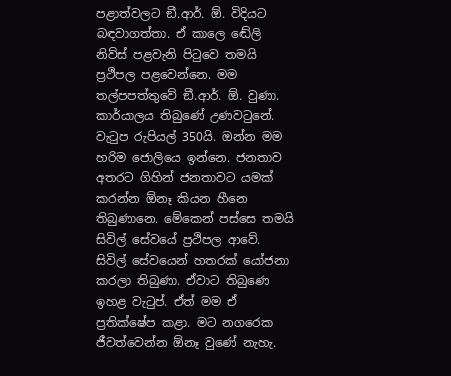පළාත්වලට ඞී.ආර්. ඕ. විදියට බඳවාගත්තා. ඒ කාලෙ ඬේලි නිව්ස් පළවැනි පිටුවෙ තමයි ප්‍රථිපල පළවෙන්නෙ. මම තල්පපත්තුවේ ඞී.ආර්. ඕ. වුණා. කාර්යාලය තිබුණේ උණවටුනේ. වැටුප රුපියල් 350යි. ඔන්න මම හරිම ජොලියෙ ඉන්නෙ. ජනතාව අතරට ගිහින් ජනතාවට යමක් කරන්න ඕනෑ කියන හීනෙ තිබුණානෙ. මේකෙන් පස්සෙ තමයි සිවිල් සේවයේ ප්‍රථිපල ආවේ. සිවිල් සේවයෙන් හතරක් යෝජනා කරලා තිබුණා. ඒවාට තිබුණෙ ඉහළ වැටුප්. ඒත් මම ඒ ප්‍රතික්ෂේප කළා. මට නගරෙක ජීවත්වෙන්න ඕනෑ වුණේ නැහැ.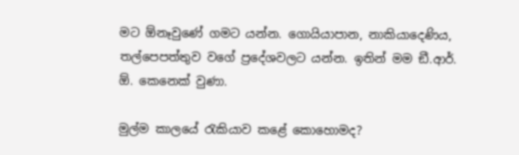මට ඕනෑවුණේ ගමට යන්න. ගොයියාපාන, නාකියාදෙණිය, තල්පෙපත්තුව වගේ ප්‍රදේශවලට යන්න. ඉතින් මම ඞී.ආර්. ඕ. කෙනෙක් වුණා.

මුල්ම කාලයේ රැකියාව කළේ කොහොමද?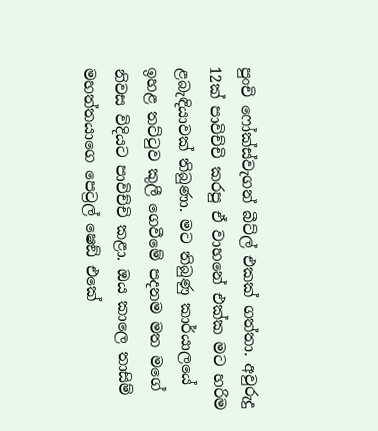පුංචි ෆෝක්ස්වැගන් බීට්ල් එකක් ගත්තා. අවුරුදු 12ක් පාවිච්චි කරපු ඒ වාහනේ එක්ක මට හරිම ළබැඳියාවක් තිබුණා. මට තිබුණු කාර්යාලයේ ඉහළ තට්ටුව කුලී ගෙවීමේ පදනම මත මගේ නිවස විදියට පාවිච්චි කළා. ඔය කාලෙ තාසිම් මහත්තයාගෙ පෙට්‍රල් ෂෙඞ් එකේ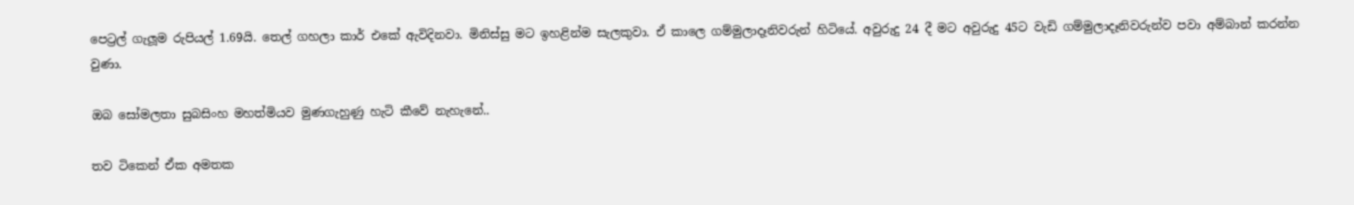පෙට්‍රල් ගැලූම රුපියල් 1.69යි. තෙල් ගහලා කාර් එකේ ඇවිදිනවා. මිනිස්සු මට ඉහළින්ම සැලකුවා. ඒ කාලෙ ගම්මුලාදෑනිවරුන් හිටියේ. අවුරුදු 24 දී මට අවුරුදු 45ට වැඩි ගම්මුලාදෑනිවරුන්ව පවා අම්බාන් කරන්න වුණා.

ඔබ සෝමලතා සුබසිංහ මහත්මියව මුණගැහුණු හැටි කීවේ නැහැනේ..

තව ටිකෙන් ඒක අමතක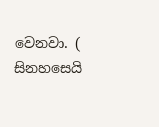වෙනවා. ( සිනහසෙයි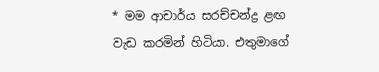* මම ආචාර්ය සරච්චන්ද්‍ර ළඟ වැඩ කරමින් හිටියා. එතුමාගේ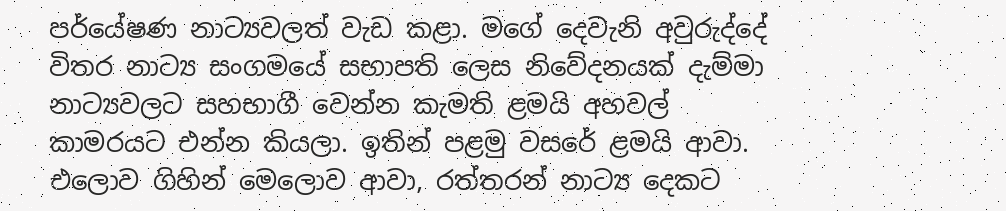පර්යේෂණ නාට්‍යවලත් වැඩ කළා. මගේ දෙවැනි අවුරුද්දේ විතර නාට්‍ය සංගමයේ සභාපති ලෙස නිවේදනයක් දැම්මා නාට්‍යවලට සහභාගී වෙන්න කැමති ළමයි අහවල් කාමරයට එන්න කියලා. ඉතින් පළමු වසරේ ළමයි ආවා. එලොව ගිහින් මෙලොව ආවා, රත්තරන් නාට්‍ය දෙකට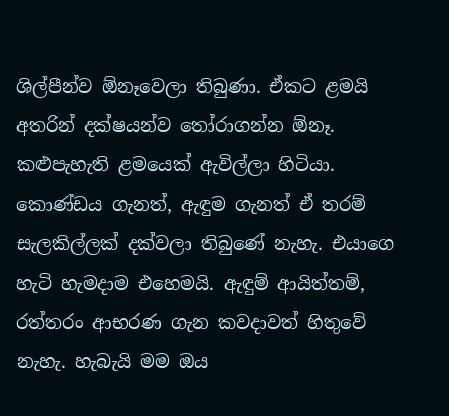ශිල්පීන්ව ඕනෑවෙලා තිබුණා. ඒකට ළමයි අතරින් දක්ෂයන්ව තෝරාගන්න ඕනෑ. කළුපැහැති ළමයෙක් ඇවිල්ලා හිටියා. කොණ්ඩය ගැනත්, ඇඳුම ගැනත් ඒ තරම් සැලකිල්ලක් දක්වලා තිබුණේ නැහැ. එයාගෙ හැටි හැමදාම එහෙමයි. ඇඳුම් ආයිත්තම්, රත්තරං ආභරණ ගැන කවදාවත් හිතුවේ නැහැ. හැබැයි මම ඔය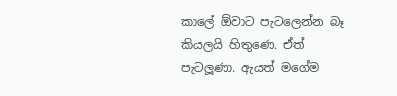කාලේ ඕවාට පැටලෙන්න බෑ කියලයි හිතුණෙ. ඒත් පැටලූණා. ඇයත් මගේම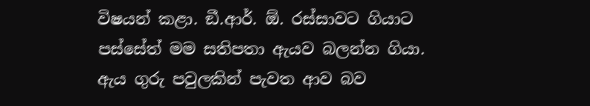විෂයන් කළා. ඞී.ආර්. ඕ. රස්සාවට ගියාට පස්සේත් මම සතිපතා ඇයව බලන්න ගියා. ඇය ගුරු පවුලකින් පැවත ආව බව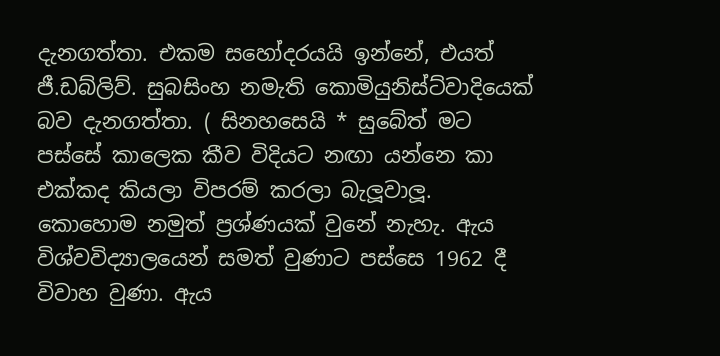දැනගත්තා. එකම සහෝදරයයි ඉන්නේ, එයත් ජී.ඩබ්ලිව්. සුබසිංහ නමැති කොමියුනිස්ට්වාදියෙක් බව දැනගත්තා. ( සිනහසෙයි * සුබේත් මට පස්සේ කාලෙක කීව විදියට නඟා යන්නෙ කා එක්කද කියලා විපරම් කරලා බැලූවාලූ. කොහොම නමුත් ප්‍රශ්ණයක් වුනේ නැහැ. ඇය විශ්වවිද්‍යාලයෙන් සමත් වුණාට පස්සෙ 1962 දී විවාහ වුණා. ඇය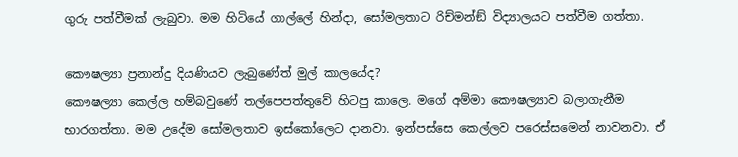ගුරු පත්වීමක් ලැබුවා. මම හිටියේ ගාල්ලේ හින්දා, සෝමලතාට රිච්මන්ඞ් විද්‍යාලයට පත්වීම ගත්තා.

කෞෂල්‍යා ප්‍රනාන්දු දියණියව ලැබුණේත් මුල් කාලයේද?
කෞෂල්‍යා කෙල්ල හම්බවුණේ තල්පෙපත්තුවේ හිටපු කාලෙ. මගේ අම්මා කෞෂල්‍යාව බලාගැනීම භාරගත්තා. මම උදේම සෝමලතාව ඉස්කෝලෙට දානවා. ඉන්පස්සෙ කෙල්ලව පරෙස්සමෙන් නාවනවා. ඒ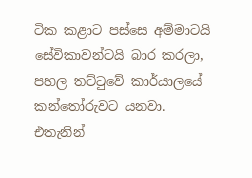ටික කළාට පස්සෙ අම්මාටයි සේවිකාවන්ටයි බාර කරලා, පහල තට්ටුවේ කාර්යාලයේ කන්තෝරුවට යනවා.
එතැනින්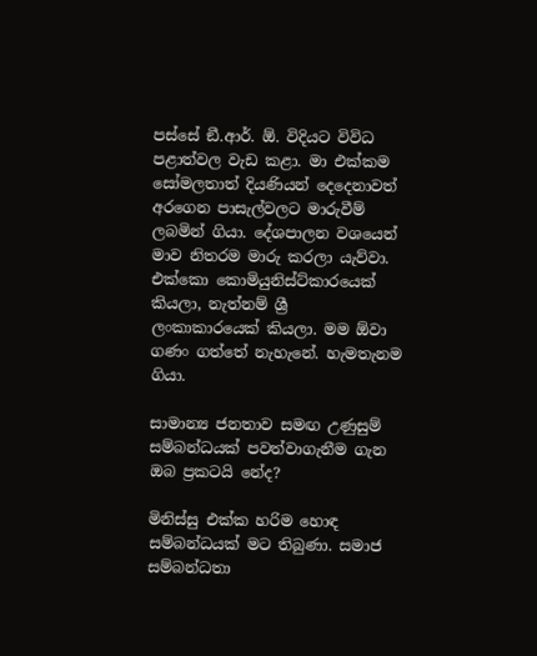පස්සේ ඞී.ආර්. ඕ. විදියට විවිධ පළාත්වල වැඩ කළා. මා එක්කම සෝමලතාත් දියණියන් දෙදෙනාවත් අරගෙන පාසැල්වලට මාරුවීම් ලබමින් ගියා. දේශපාලන වශයෙන් මාව නිතරම මාරු කරලා යැව්වා. එක්කො කොමියුනිස්ට්කාරයෙක් කියලා, නැත්නම් ශ්‍රී ලංකාකාරයෙක් කියලා. මම ඕවා ගණං ගත්තේ නැහැනේ. හැමතැනම ගියා.

සාමාන්‍ය ජනතාව සමඟ උණුසුම් සම්බන්ධයක් පවත්වාගැනීම ගැන ඔබ ප්‍රකටයි නේද?

මිනිස්සු එක්ක හරිම හොඳ සම්බන්ධයක් මට තිබුණා. සමාජ සම්බන්ධතා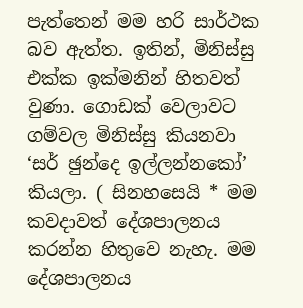පැත්තෙන් මම හරි සාර්ථක බව ඇත්ත. ඉතින්, මිනිස්සු එක්ක ඉක්මනින් හිතවත් වුණා. ගොඩක් වෙලාවට ගම්වල මිනිස්සු කියනවා ‘සර් ඡුන්දෙ ඉල්ලන්නකෝ’ කියලා. ( සිනහසෙයි * මම කවදාවත් දේශපාලනය කරන්න හිතුවෙ නැහැ. මම දේශපාලනය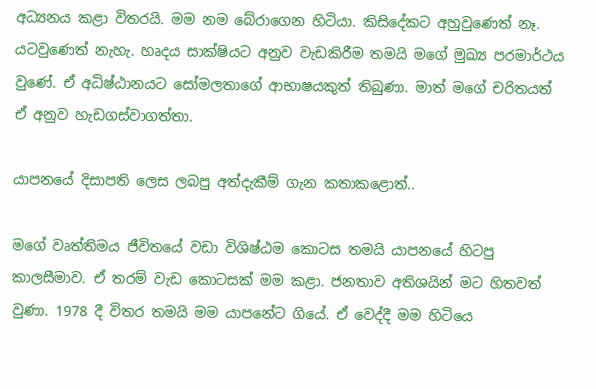අධ්‍යනය කළා විතරයි. මම නම බේරාගෙන හිටියා. කිසිදේකට අහුවුණෙත් නෑ. යටවුණෙත් නැහැ. හෘදය සාක්ෂියට අනුව වැඩකිරීම තමයි මගේ මුඛ්‍ය පරමාර්ථය වුණේ. ඒ අධිෂ්ඨානයට සෝමලතාගේ ආභාෂයකුත් තිබුණා. මාත් මගේ චරිතයත් ඒ අනුව හැඩගස්වාගත්තා.

යාපනයේ දිසාපති ලෙස ලබපු අත්දැකීම් ගැන කතාකළොත්..

මගේ වෘත්තිමය ජීවිතයේ වඩා විශිෂ්ඨම කොටස තමයි යාපනයේ හිටපු කාලසීමාව. ඒ තරම් වැඩ කොටසක් මම කළා. ජනතාව අතිශයින් මට හිතවත් වුණා. 1978 දී විතර තමයි මම යාපනේට ගියේ. ඒ වෙද්දී මම හිටියෙ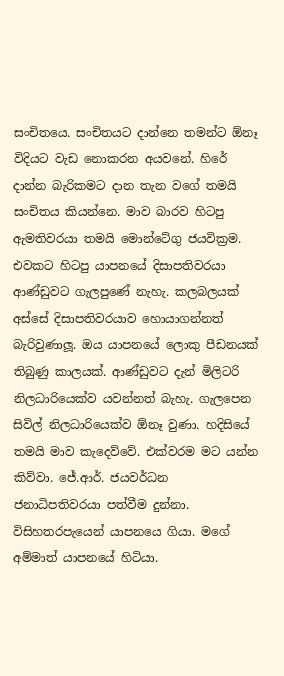සංචිතයෙ. සංචිතයට දාන්නෙ තමන්ට ඕනෑ විදියට වැඩ නොකරන අයවනේ. හිරේ දාන්න බැරිකමට දාන තැන වගේ තමයි සංචිතය කියන්නෙ. මාව බාරව හිටපු ඇමතිවරයා තමයි මොන්ටේගු ජයවික්‍රම. එවකට හිටපු යාපනයේ දිසාපතිවරයා ආණ්ඩුවට ගැලපුණේ නැහැ. කලබලයක් අස්සේ දිසාපතිවරයාව හොයාගන්නත් බැරිවුණාලූ. ඔය යාපනයේ ලොකු පීඩනයක් තිබුණු කාලයක්. ආණ්ඩුවට දැන් මිලිටරි නිලධාරියෙක්ව යවන්නත් බැහැ. ගැලපෙන සිවිල් නිලධාරියෙක්ව ඕනෑ වුණා. හදිසියේ තමයි මාව කැදෙව්වේ. එක්වරම මට යන්න කිව්වා. ජේ.ආර්. ජයවර්ධන ජනාධිපතිවරයා පත්වීම දුන්නා. විසිහතරපැයෙන් යාපනයෙ ගියා. මගේ අම්මාත් යාපනයේ හිටියා.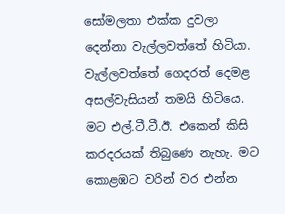සෝමලතා එක්ක දුවලා දෙන්නා වැල්ලවත්තේ හිටියා. වැල්ලවත්තේ ගෙදරත් දෙමළ අසල්වැසියන් තමයි හිටියෙ. මට එල්.ටී.ටී.ඊ. එකෙන් කිසි කරදරයක් තිබුණෙ නැහැ. මට කොළඹට වරින් වර එන්න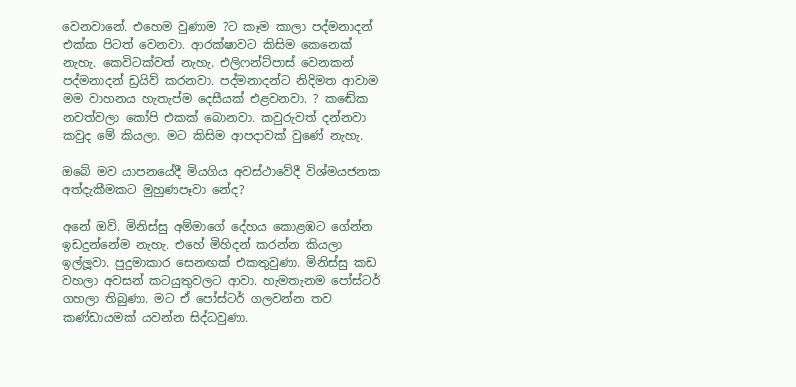වෙනවානේ. එහෙම වුණාම ?ට කෑම කාලා පද්මනාදන් එක්ක පිටත් වෙනවා. ආරක්ෂාවට කිසිම කෙනෙක් නැහැ. කෙවිටක්වත් නැහැ. එලිෆන්ට්පාස් වෙනකන් පද්මනාදන් ඩ්‍රයිව් කරනවා. පද්මනාදන්ට නිදිමත ආවාම මම වාහනය හැතැප්ම දෙසීයක් එළවනවා. ? කඬේක නවත්වලා කෝපි එකක් බොනවා. කවුරුවත් දන්නවා කවුද මේ කියලා. මට කිසිම ආපදාවක් වුණේ නැහැ.

ඔබේ මව යාපනයේදී මියගිය අවස්ථාවේදී විශ්මයජනක අත්දැකීමකට මුහුණපෑවා නේද?

අනේ ඔව්. මිනිස්සු අම්මාගේ දේහය කොළඹට ගේන්න ඉඩදුන්නේම නැහැ. එහේ මිහිදන් කරන්න කියලා ඉල්ලූවා. පුදුමාකාර සෙනඟක් එකතුවුණා. මිනිස්සු කඩ වහලා අවසන් කටයුතුවලට ආවා. හැමතැනම පෝස්ටර් ගහලා තිබුණා. මට ඒ පෝස්ටර් ගලවන්න තව කණ්ඩායමක් යවන්න සිද්ධවුණා.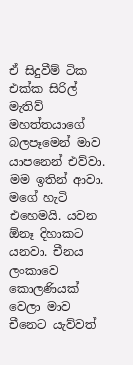ඒ සිදුවීම් ටික එක්ක සිරිල් මැතිව් මහත්තයාගේ බලපෑමෙන් මාව යාපනෙන් එව්වා. මම ඉතින් ආවා. මගේ හැටි එහෙමයි. යවන ඕනෑ දිහාකට යනවා. චීනය ලංකාවෙ කොලණියක් වෙලා මාව චීනෙට යැව්වත්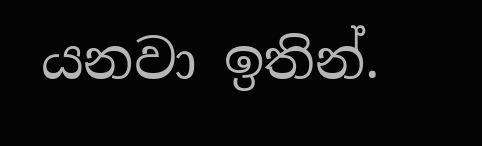යනවා ඉතින්.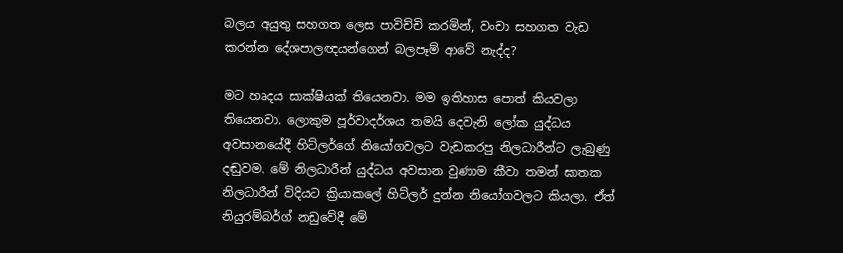බලය අයුතු සහගත ලෙස පාවිච්චි කරමින්, වංචා සහගත වැඩ කරන්න දේශපාලඥයන්ගෙන් බලපෑම් ආවේ නැද්ද?

මට හෘදය සාක්ෂියක් තියෙනවා. මම ඉතිහාස පොත් කියවලා තියෙනවා. ලොකුම පූර්වාදර්ශය තමයි දෙවැනි ලෝක යුද්ධය අවසානයේදී හිට්ලර්ගේ නියෝගවලට වැඩකරපු නිලධාරීන්ට ලැබුණු දඬුවම. මේ නිලධාරීන් යුද්ධය අවසාන වුණාම කීවා තමන් ඝාතක නිලධාරීන් විදියට ක්‍රියාකලේ හිට්ලර් දුන්න නියෝගවලට කියලා. ඒත් නියුරම්බර්ග් නඩුවේදී මේ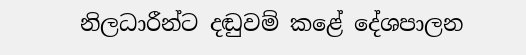නිලධාරීන්ට දඬුවම් කළේ දේශපාලන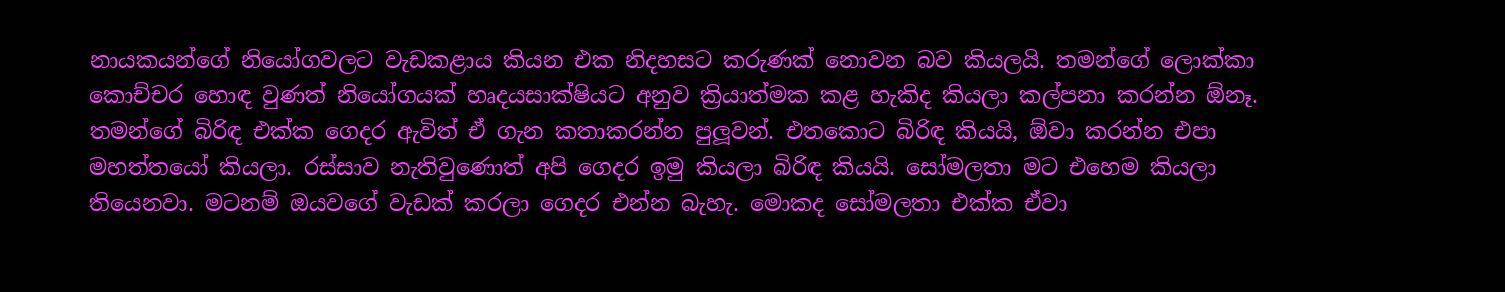නායකයන්ගේ නියෝගවලට වැඩකළාය කියන එක නිදහසට කරුණක් නොවන බව කියලයි. තමන්ගේ ලොක්කා කොච්චර හොඳ වුණත් නියෝගයක් හෘදයසාක්ෂියට අනුව ක්‍රියාත්මක කළ හැකිද කියලා කල්පනා කරන්න ඕනෑ. තමන්ගේ බිරිඳ එක්ක ගෙදර ඇවිත් ඒ ගැන කතාකරන්න පුලූවන්. එතකොට බිරිඳ කියයි, ඕවා කරන්න එපා මහත්තයෝ කියලා. රස්සාව නැතිවුණොත් අපි ගෙදර ඉමු කියලා බිරිඳ කියයි. සෝමලතා මට එහෙම කියලා තියෙනවා. මටනම් ඔයවගේ වැඩක් කරලා ගෙදර එන්න බැහැ. මොකද සෝමලතා එක්ක ඒවා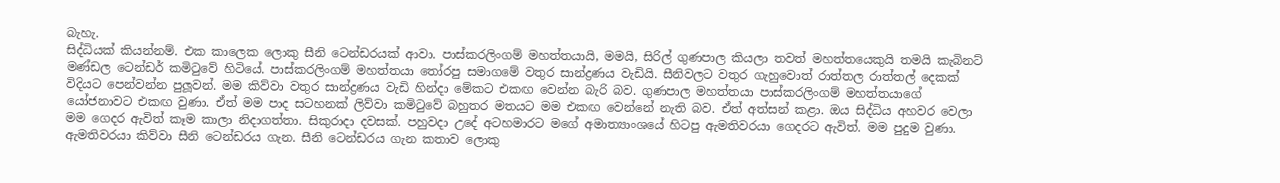බැහැ.
සිද්ධියක් කියන්නම්. එක කාලෙක ලොකු සීනි ටෙන්ඩරයක් ආවා. පාස්කරලිංගම් මහත්තයායි, මමයි, සිරිල් ගුණපාල කියලා තවත් මහත්තයෙකුයි තමයි කැබිනට් මණ්ඩල ටෙන්ඩර් කමිටුවේ හිටියේ. පාස්කරලිංගම් මහත්තයා තෝරපු සමාගමේ වතුර සාන්ද්‍රණය වැඩියි. සීනිවලට වතුර ගැහුවොත් රාත්තල රාත්තල් දෙකක් විදියට පෙන්වන්න පුලූවන්. මම කිව්වා වතුර සාන්ද්‍රණය වැඩි හින්දා මේකට එකඟ වෙන්න බැරි බව. ගුණපාල මහත්තයා පාස්කරලිංගම් මහත්තයාගේ යෝජනාවට එකඟ වුණා. ඒත් මම පාද සටහනක් ලිව්වා කමිටුවේ බහුතර මතයට මම එකඟ වෙන්නේ නැති බව. ඒත් අත්සන් කළා. ඔය සිද්ධිය අහවර වෙලා මම ගෙදර ඇවිත් කෑම කාලා නිදාගත්තා. සිකුරාදා දවසක්. පහුවදා උදේ අටහමාරට මගේ අමාත්‍යාංශයේ හිටපු ඇමතිවරයා ගෙදරට ඇවිත්. මම පුදුම වුණා. ඇමතිවරයා කිව්වා සීනි ටෙන්ඩරය ගැන. සීනි ටෙන්ඩරය ගැන කතාව ලොකු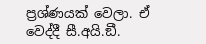ප්‍රශ්ණයක් වෙලා. ඒ වෙද්දී සී.අයි.ඞී.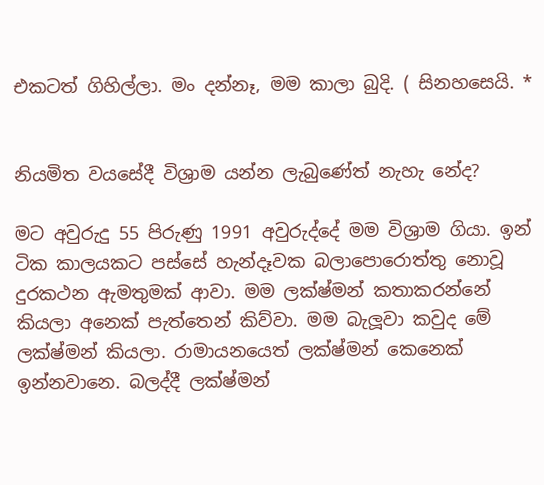එකටත් ගිහිල්ලා. මං දන්නෑ, මම කාලා බුදි. ( සිනහසෙයි. *


නියමිත වයසේදී විශ්‍රාම යන්න ලැබුණේත් නැහැ නේද?

මට අවුරුදු 55 පිරුණු 1991 අවුරුද්දේ මම විශ්‍රාම ගියා. ඉන් ටික කාලයකට පස්සේ හැන්දෑවක බලාපොරොත්තු නොවූ දුරකථන ඇමතුමක් ආවා. මම ලක්ෂ්මන් කතාකරන්නේ කියලා අනෙක් පැත්තෙන් කිව්වා. මම බැලූවා කවුද මේ ලක්ෂ්මන් කියලා. රාමායනයෙත් ලක්ෂ්මන් කෙනෙක් ඉන්නවානෙ. බලද්දී ලක්ෂ්මන්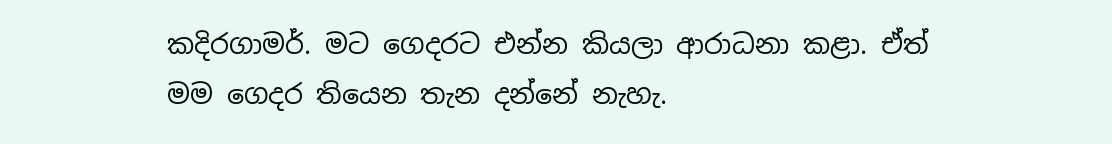කදිරගාමර්. මට ගෙදරට එන්න කියලා ආරාධනා කළා. ඒත් මම ගෙදර තියෙන තැන දන්නේ නැහැ.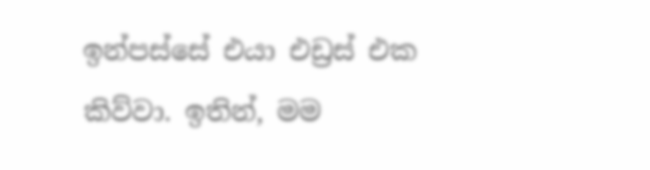ඉන්පස්සේ එයා එඩ්‍රස් එක කිව්වා. ඉතින්, මම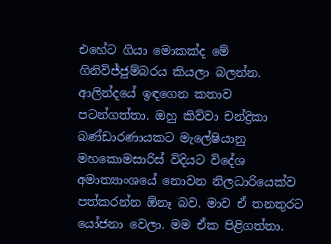එහේට ගියා මොකක්ද මේ ගිනිවිජ්ජුම්බරය කියලා බලන්න. ආලින්දයේ ඉඳගෙන කතාව පටන්ගත්තා. ඔහු කිව්වා චන්ද්‍රිකා බණ්ඩාරණායකට මැලේෂියානු මහකොමසාරිස් විදියට විදේශ අමාත්‍යාංශයේ නොවන නිලධාරියෙක්ව පත්කරන්න ඕනෑ බව. මාව ඒ තනතුරට යෝජනා වෙලා. මම ඒක පිළිගත්තා.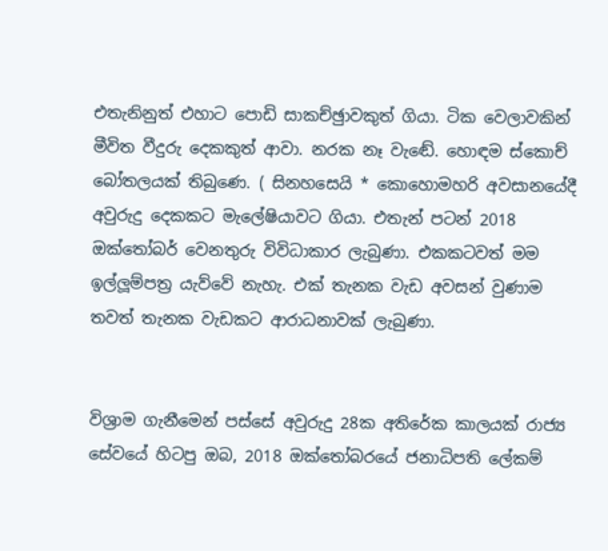එතැනිනුත් එහාට පොඩි සාකච්ඡුාවකුත් ගියා. ටික වෙලාවකින් මීවිත වීදුරු දෙකකුත් ආවා. නරක නෑ වැඬේ. හොඳම ස්කොච් බෝතලයක් තිබුණෙ. ( සිනහසෙයි * කොහොමහරි අවසානයේදී අවුරුදු දෙකකට මැලේෂියාවට ගියා. එතැන් පටන් 2018 ඔක්තෝබර් වෙනතුරු විවිධාකාර ලැබුණා. එකකටවත් මම ඉල්ලූම්පත්‍ර යැව්වේ නැහැ. එක් තැනක වැඩ අවසන් වුණාම තවත් තැනක වැඩකට ආරාධනාවක් ලැබුණා.


විශ්‍රාම ගැනීමෙන් පස්සේ අවුරුදු 28ක අතිරේක කාලයක් රාජ්‍ය සේවයේ හිටපු ඔබ, 2018 ඔක්තෝබරයේ ජනාධිපති ලේකම්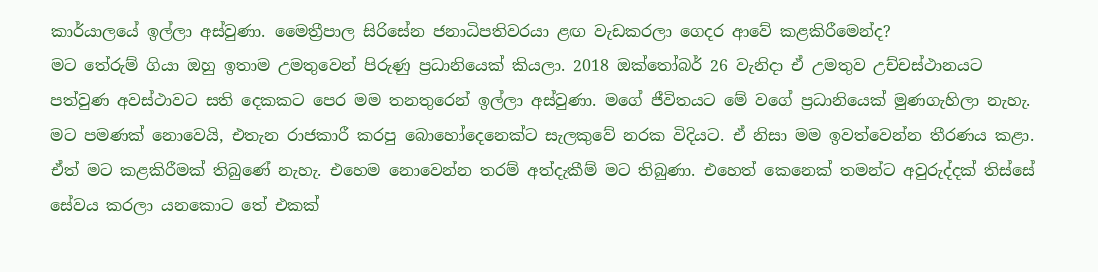කාර්යාලයේ ඉල්ලා අස්වුණා. මෛත්‍රීපාල සිරිසේන ජනාධිපතිවරයා ළඟ වැඩකරලා ගෙදර ආවේ කළකිරීමෙන්ද?
මට තේරුම් ගියා ඔහු ඉතාම උමතුවෙන් පිරුණු ප්‍රධානියෙක් කියලා. 2018 ඔක්තෝබර් 26 වැනිදා ඒ උමතුව උච්චස්ථානයට පත්වුණ අවස්ථාවට සති දෙකකට පෙර මම තනතුරෙන් ඉල්ලා අස්වුණා. මගේ ජීවිතයට මේ වගේ ප්‍රධානියෙක් මුණගැහිලා නැහැ. මට පමණක් නොවෙයි, එතැන රාජකාරී කරපු බොහෝදෙනෙක්ට සැලකුවේ නරක විදියට. ඒ නිසා මම ඉවත්වෙන්න තීරණය කළා. ඒත් මට කළකිරීමක් තිබුණේ නැහැ. එහෙම නොවෙන්න තරම් අත්දැකීම් මට තිබුණා. එහෙත් කෙනෙක් තමන්ට අවුරුද්දක් තිස්සේ සේවය කරලා යනකොට තේ එකක්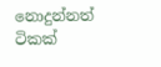නොදුන්නත් ටිකක්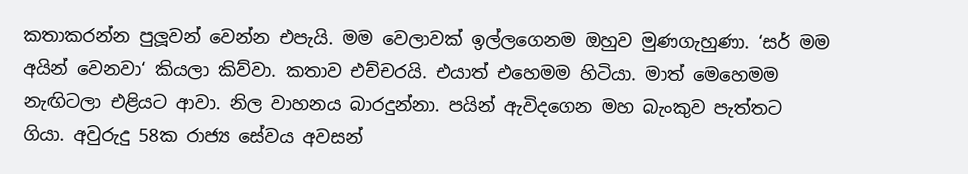කතාකරන්න පුලූවන් වෙන්න එපැයි. මම වෙලාවක් ඉල්ලගෙනම ඔහුව මුණගැහුණා. ‘සර් මම අයින් වෙනවා‘ කියලා කිව්වා. කතාව එච්චරයි. එයාත් එහෙමම හිටියා. මාත් මෙහෙමම නැඟිටලා එළියට ආවා. නිල වාහනය බාරදුන්නා. පයින් ඇවිදගෙන මහ බැංකුව පැත්තට ගියා. අවුරුදු 58ක රාජ්‍ය සේවය අවසන්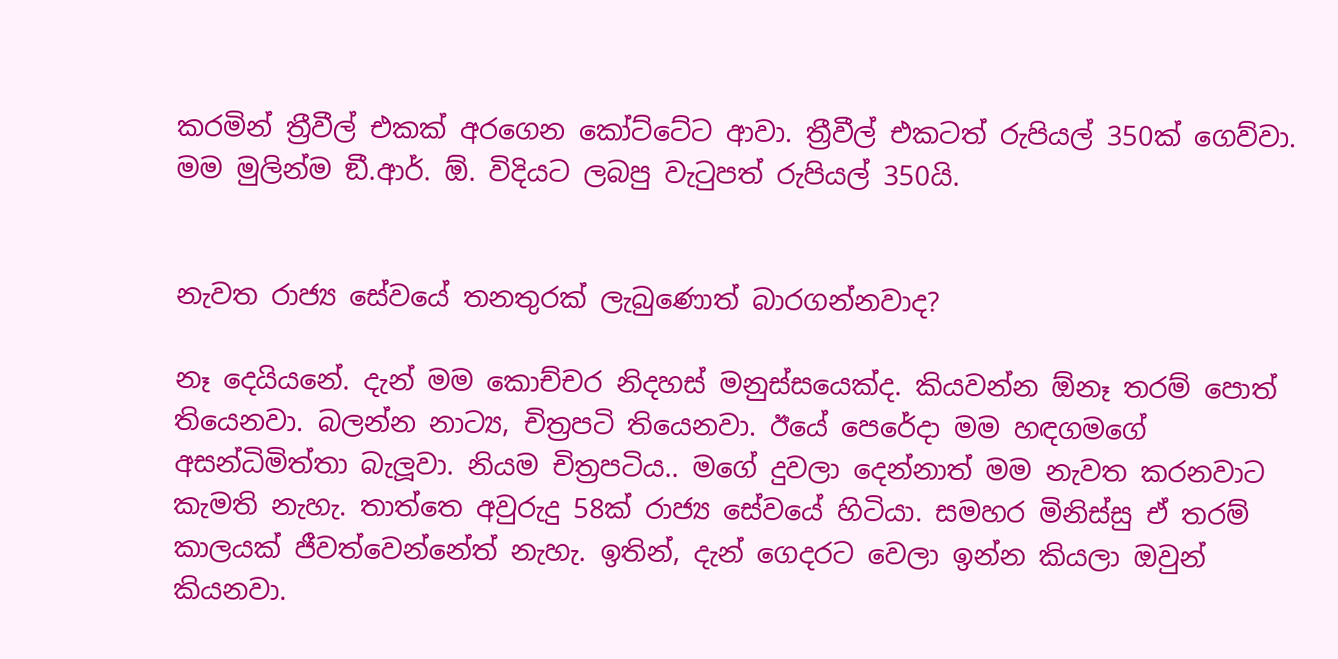කරමින් ත්‍රීවීල් එකක් අරගෙන කෝට්ටේට ආවා. ත්‍රීවීල් එකටත් රුපියල් 350ක් ගෙව්වා. මම මුලින්ම ඞී.ආර්. ඕ. විදියට ලබපු වැටුපත් රුපියල් 350යි.


නැවත රාජ්‍ය සේවයේ තනතුරක් ලැබුණොත් බාරගන්නවාද?

නෑ දෙයියනේ. දැන් මම කොච්චර නිදහස් මනුස්සයෙක්ද. කියවන්න ඕනෑ තරම් පොත් තියෙනවා. බලන්න නාට්‍ය, චිත්‍රපටි තියෙනවා. ඊයේ පෙරේදා මම හඳගමගේ අසන්ධිමිත්තා බැලූවා. නියම චිත්‍රපටිය.. මගේ දුවලා දෙන්නාත් මම නැවත කරනවාට කැමති නැහැ. තාත්තෙ අවුරුදු 58ක් රාජ්‍ය සේවයේ හිටියා. සමහර මිනිස්සු ඒ තරම් කාලයක් ජීවත්වෙන්නේත් නැහැ. ඉතින්, දැන් ගෙදරට වෙලා ඉන්න කියලා ඔවුන් කියනවා.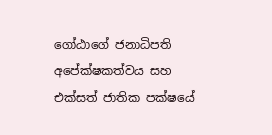ගෝඨාගේ ජනාධිපති අපේක්ෂකත්වය සහ එක්සත් ජාතික පක්ෂයේ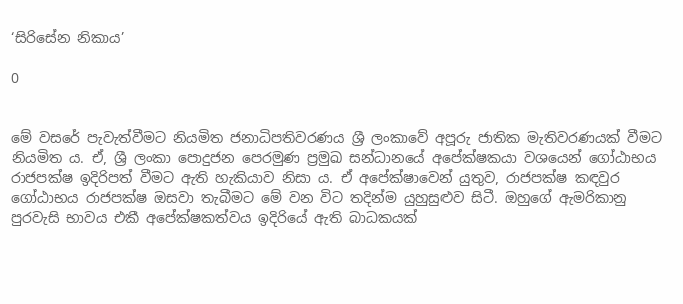‘සිරිසේන නිකාය’

0


මේ වසරේ පැවැත්වීමට නියමිත ජනාධිපතිවරණය ශ්‍රී ලංකාවේ අපූරු ජාතික මැතිවරණයක් වීමට නියමිත ය. ඒ, ශ්‍රී ලංකා පොදුජන පෙරමුණ ප්‍රමුඛ සන්ධානයේ අපේක්ෂකයා වශයෙන් ගෝඨාභය රාජපක්ෂ ඉදිරිපත් වීමට ඇති හැකියාව නිසා ය. ඒ අපේක්ෂාවෙන් යුතුව, රාජපක්ෂ කඳවුර ගෝඨාභය රාජපක්ෂ ඔසවා තැබීමට මේ වන විට තදින්ම යුහුසුළුව සිටී. ඔහුගේ ඇමරිකානු පුරවැසි භාවය එකී අපේක්ෂකත්වය ඉදිරියේ ඇති බාධකයක්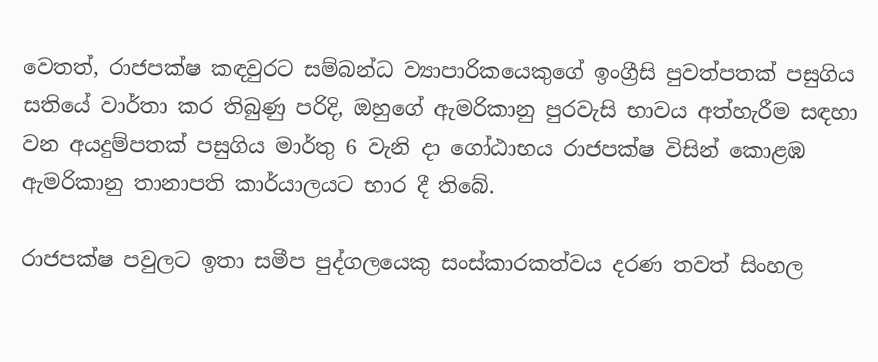වෙතත්, රාජපක්ෂ කඳවුරට සම්බන්ධ ව්‍යාපාරිකයෙකුගේ ඉංග්‍රීසි පුවත්පතක් පසුගිය සතියේ වාර්තා කර තිබුණු පරිදි, ඔහුගේ ඇමරිකානු පුරවැසි භාවය අත්හැරීම සඳහා වන අයදුම්පතක් පසුගිය මාර්තු 6 වැනි දා ගෝඨාභය රාජපක්ෂ විසින් කොළඹ ඇමරිකානු තානාපති කාර්යාලයට භාර දී තිබේ.

රාජපක්ෂ පවුලට ඉතා සමීප පුද්ගලයෙකු සංස්කාරකත්වය දරණ තවත් සිංහල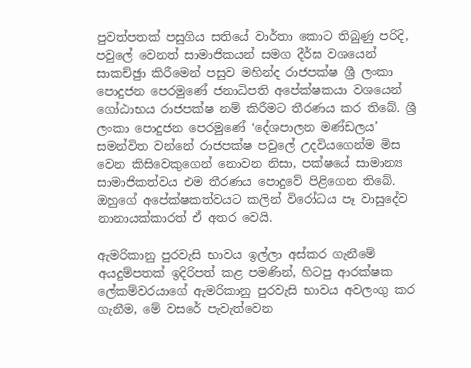පුවත්පතක් පසුගිය සතියේ වාර්තා කොට තිබුණු පරිදි, පවුලේ වෙනත් සාමාජිකයන් සමග දීර්ඝ වශයෙන් සාකච්ඡුා කිරීමෙන් පසුව මහින්ද රාජපක්ෂ ශ්‍රී ලංකා පොදුජන පෙරමුණේ ජනාධිපති අපේක්ෂකයා වශයෙන් ගෝඨාභය රාජපක්ෂ නම් කිරීමට තීරණය කර තිබේ. ශ්‍රී ලංකා පොදුජන පෙරමුණේ ‘දේශපාලන මණ්ඩලය’ සමන්විත වන්නේ රාජපක්ෂ පවුලේ උදවියගෙන්ම මිස වෙන කිසිවෙකුගෙන් නොවන නිසා, පක්ෂයේ සාමාන්‍ය සාමාජිකත්වය එම තීරණය පොදුවේ පිළිගෙන තිබේ. ඔහුගේ අපේක්ෂකත්වයට කලින් විරෝධය පෑ වාසුදේව නානායක්කාරත් ඒ අතර වෙයි.

ඇමරිකානු පුරවැසි භාවය ඉල්ලා අස්කර ගැනීමේ අයදුම්පතක් ඉදිරිපත් කළ පමණින්, හිටපු ආරක්ෂක ලේකම්වරයාගේ ඇමරිකානු පුරවැසි භාවය අවලංගු කර ගැනීම, මේ වසරේ පැවැත්වෙන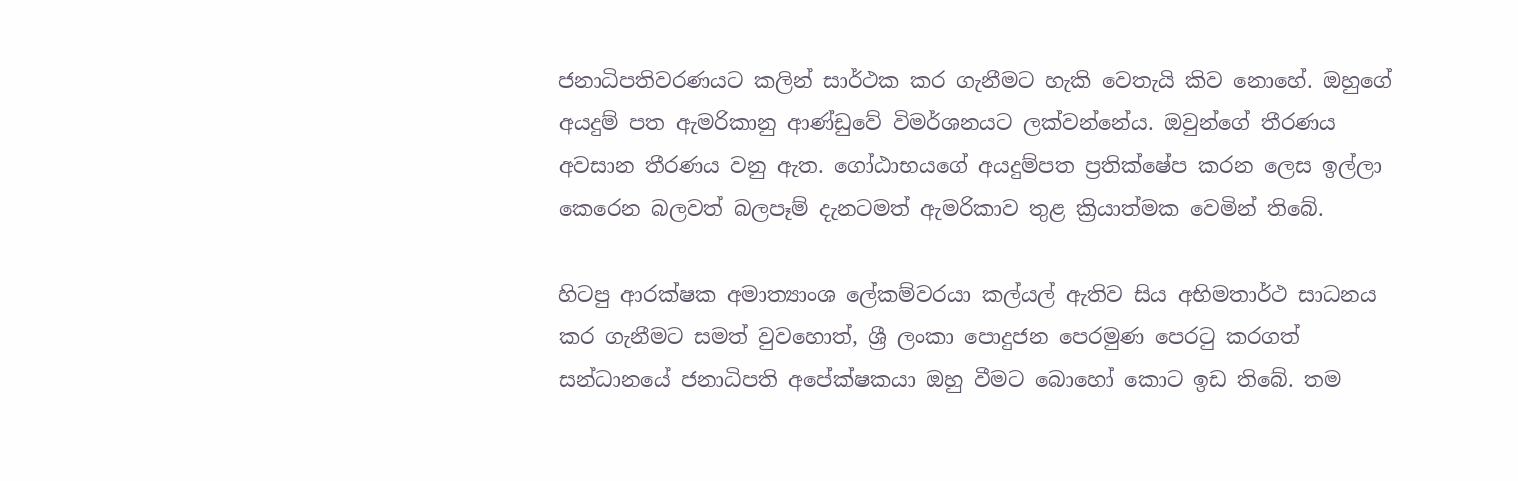ජනාධිපතිවරණයට කලින් සාර්ථක කර ගැනීමට හැකි වෙතැයි කිව නොහේ. ඔහුගේ අයදුම් පත ඇමරිකානු ආණ්ඩුවේ විමර්ශනයට ලක්වන්නේය. ඔවුන්ගේ තීරණය අවසාන තීරණය වනු ඇත. ගෝඨාභයගේ අයදුම්පත ප්‍රතික්ෂේප කරන ලෙස ඉල්ලා කෙරෙන බලවත් බලපෑම් දැනටමත් ඇමරිකාව තුළ ක්‍රියාත්මක වෙමින් තිබේ.

හිටපු ආරක්ෂක අමාත්‍යාංශ ලේකම්වරයා කල්යල් ඇතිව සිය අභිමතාර්ථ සාධනය කර ගැනීමට සමත් වුවහොත්, ශ්‍රී ලංකා පොදුජන පෙරමුණ පෙරටු කරගත් සන්ධානයේ ජනාධිපති අපේක්ෂකයා ඔහු වීමට බොහෝ කොට ඉඩ තිබේ. තම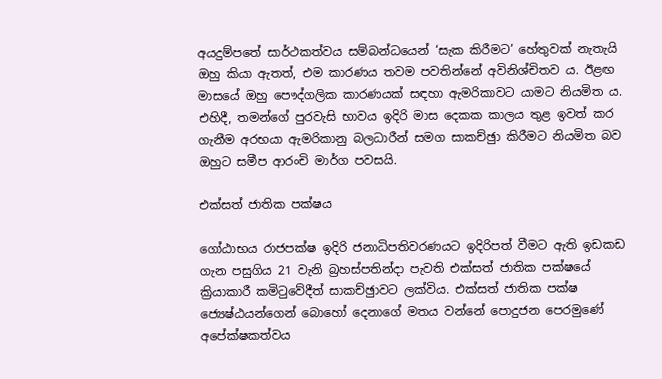අයදුම්පතේ සාර්ථකත්වය සම්බන්ධයෙන් ‘සැක කිරීමට’ හේතුවක් නැතැයි ඔහු කියා ඇතත්, එම කාරණය තවම පවතින්නේ අවිනිශ්චිතව ය. ඊළඟ මාසයේ ඔහු පෞද්ගලික කාරණයක් සඳහා ඇමරිකාවට යාමට නියමිත ය. එහිදී, තමන්ගේ පුරවැසි භාවය ඉදිරි මාස දෙකක කාලය තුළ ඉවත් කර ගැනීම අරභයා ඇමරිකානු බලධාරීන් සමග සාකච්ඡුා කිරීමට නියමිත බව ඔහුට සමීප ආරංචි මාර්ග පවසයි.

එක්සත් ජාතික පක්ෂය

ගෝඨාභය රාජපක්ෂ ඉදිරි ජනාධිපතිවරණයට ඉදිරිපත් වීමට ඇති ඉඩකඩ ගැන පසුගිය 21 වැනි බ්‍රහස්පතින්දා පැවති එක්සත් ජාතික පක්ෂයේ ක්‍රියාකාරී කමිටුවේදීත් සාකච්ඡුාවට ලක්විය. එක්සත් ජාතික පක්ෂ ජ්‍යෙෂ්ඨයන්ගෙන් බොහෝ දෙනාගේ මතය වන්නේ පොදුජන පෙරමුණේ අපේක්ෂකත්වය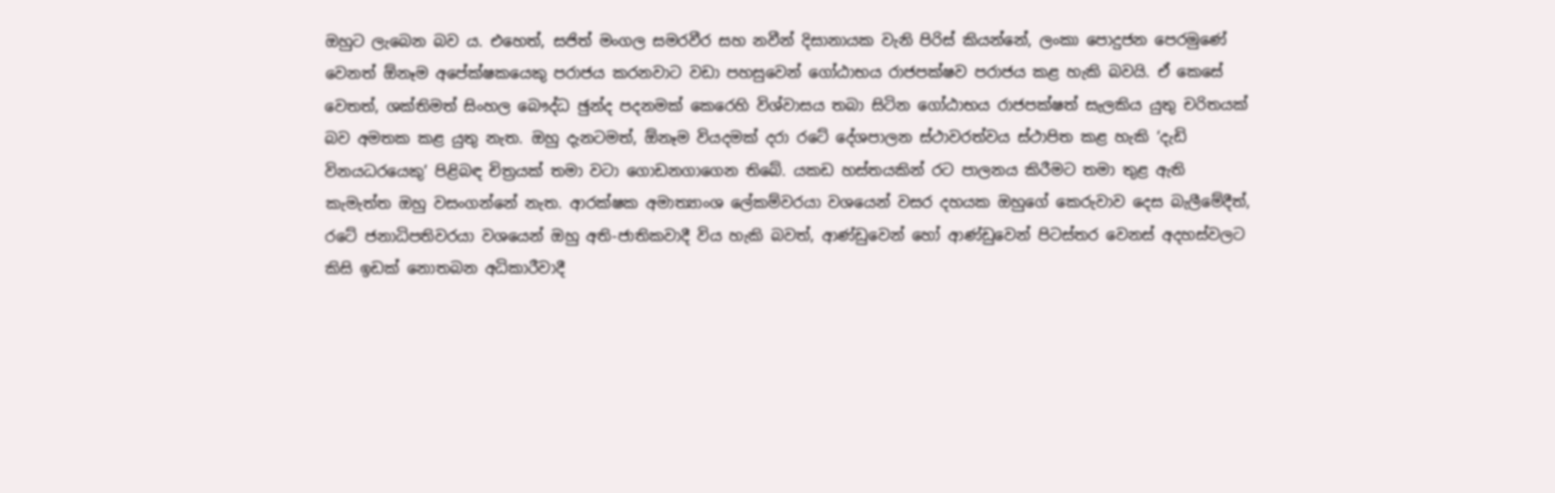ඔහුට ලැබෙන බව ය. එහෙත්, සජිත් මංගල සමරවීර සහ නවීන් දිසානායක වැනි පිරිස් කියන්නේ, ලංකා පොදුජන පෙරමුණේ වෙනත් ඕනෑම අපේක්ෂකයෙකු පරාජය කරනවාට වඩා පහසුවෙන් ගෝඨාභය රාජපක්ෂව පරාජය කළ හැකි බවයි. ඒ කෙසේ වෙතත්, ශක්තිමත් සිංහල බෞද්ධ ඡුන්ද පදනමක් කෙරෙහි විශ්වාසය තබා සිටින ගෝඨාභය රාජපක්ෂත් සැලකිය යුතු චරිතයක් බව අමතක කළ යුතු නැත. ඔහු දැනටමත්, ඕනෑම වියදමක් දරා රටේ දේශපාලන ස්ථාවරත්වය ස්ථාපිත කළ හැකි ‘දැඩි විනයධරයෙකු’ පිළිබඳ චිත්‍රයක් තමා වටා ගොඩනගාගෙන තිබේ. යකඩ හස්තයකින් රට පාලනය කිරීමට තමා තුළ ඇති කැමැත්ත ඔහු වසංගන්නේ නැත. ආරක්ෂක අමාත්‍යාංශ ලේකම්වරයා වශයෙන් වසර දහයක ඔහුගේ කෙරුවාව දෙස බැලීමේදීත්, රටේ ජනාධිපතිවරයා වශයෙන් ඔහු අති-ජාතිකවාදී විය හැකි බවත්, ආණ්ඩුවෙන් හෝ ආණ්ඩුවෙන් පිටස්තර වෙනස් අදහස්වලට කිසි ඉඩක් නොතබන අධිකාරීවාදී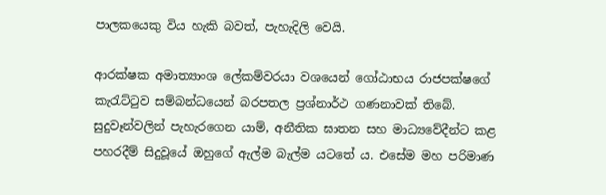පාලකයෙකු විය හැකි බවත්, පැහැදිලි වෙයි.

ආරක්ෂක අමාත්‍යාංශ ලේකම්වරයා වශයෙන් ගෝඨාභය රාජපක්ෂගේ කැරැට්ටුව සම්බන්ධයෙන් බරපතල ප්‍රශ්නාර්ථ ගණනාවක් තිබේ. සුදුවෑන්වලින් පැහැරගෙන යාම්, අනීතික ඝාතන සහ මාධ්‍යවේදීන්ට කළ පහරදීම් සිදුවූයේ ඔහුගේ ඇල්ම බැල්ම යටතේ ය. එසේම මහ පරිමාණ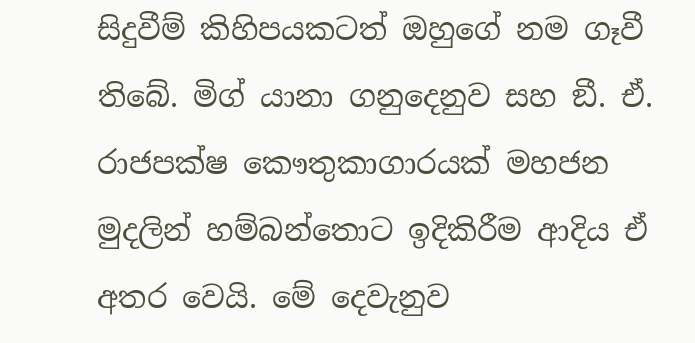සිදුවීම් කිහිපයකටත් ඔහුගේ නම ගෑවී තිබේ. මිග් යානා ගනුදෙනුව සහ ඞී. ඒ. රාජපක්ෂ කෞතුකාගාරයක් මහජන මුදලින් හම්බන්තොට ඉදිකිරීම ආදිය ඒ අතර වෙයි. මේ දෙවැනුව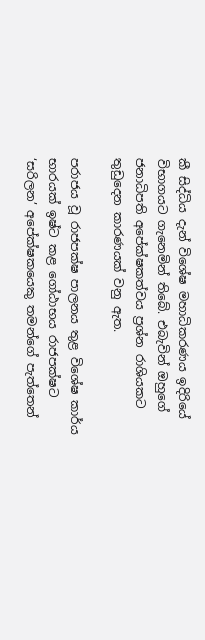කී සිද්ධිය දැන් විශේෂ මහාධිකරණය ඉදිරියේ විභාගයට ගැනෙමින් තිබේ. එබැවින් ඔහුගේ ජනාධිපති අපේක්ෂකත්වය ප්‍රශ්න රාශියකට තුඩුදෙන කාරණයක් වනු ඇත.

පරාජය වූ රාජපක්ෂ පාලනය තුළ විශේෂ කාර්ය භාරයක් ඉෂ්ට කළ ගෝඨාභය රාජපක්ෂට ‘සරිලන’ අපේක්ෂකයෙකු තමන්ගේ පැත්තෙන්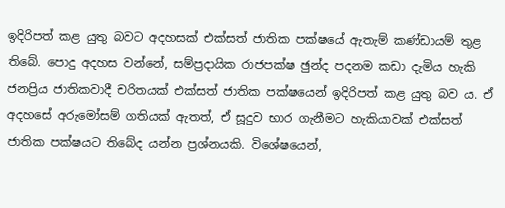ඉදිරිපත් කළ යුතු බවට අදහසක් එක්සත් ජාතික පක්ෂයේ ඇතැම් කණ්ඩායම් තුළ තිබේ. පොදු අදහස වන්නේ, සම්ප්‍රදායික රාජපක්ෂ ඡුන්ද පදනම කඩා දැමිය හැකි ජනප්‍රිය ජාතිකවාදී චරිතයක් එක්සත් ජාතික පක්ෂයෙන් ඉදිරිපත් කළ යුතු බව ය. ඒ අදහසේ අරුමෝසම් ගතියක් ඇතත්, ඒ සූදුව භාර ගැනීමට හැකියාවක් එක්සත් ජාතික පක්ෂයට තිබේද යන්න ප්‍රශ්නයකි. විශේෂයෙන්,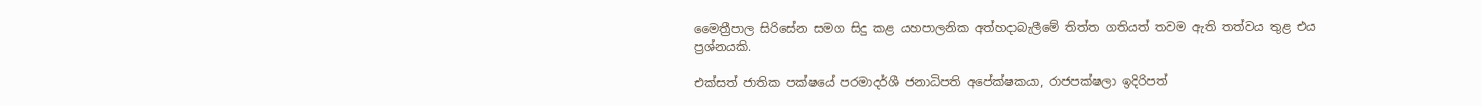මෛත්‍රීපාල සිරිසේන සමග සිදු කළ යහපාලනික අත්හදාබැලීමේ තිත්ත ගතියත් තවම ඇති තත්වය තුළ එය ප්‍රශ්නයකි.

එක්සත් ජාතික පක්ෂයේ පරමාදර්ශී ජනාධිපති අපේක්ෂකයා, රාජපක්ෂලා ඉදිරිපත්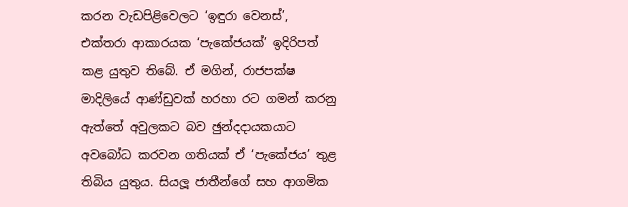කරන වැඩපිළිවෙලට ‘ඉඳුරා වෙනස්’, එක්තරා ආකාරයක ‘පැකේජයක්’ ඉදිරිපත් කළ යුතුව තිබේ. ඒ මගින්, රාජපක්ෂ මාදිලියේ ආණ්ඩුවක් හරහා රට ගමන් කරනු ඇත්තේ අවුලකට බව ඡුන්දදායකයාට අවබෝධ කරවන ගතියක් ඒ ‘පැකේජය’ තුළ තිබිය යුතුය. සියලූ ජාතීන්ගේ සහ ආගමික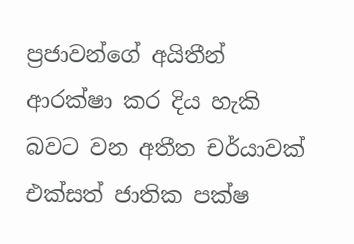ප්‍රජාවන්ගේ අයිතීන් ආරක්ෂා කර දිය හැකි බවට වන අතීත චර්යාවක් එක්සත් ජාතික පක්ෂ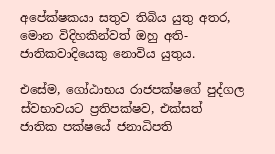අපේක්ෂකයා සතුව තිබිය යුතු අතර, මොන විදිහකින්වත් ඔහු අති-ජාතිකවාදියෙකු නොවිය යුතුය.

එසේම, ගෝඨාභය රාජපක්ෂගේ පුද්ගල ස්වභාවයට ප්‍රතිපක්ෂව, එක්සත් ජාතික පක්ෂයේ ජනාධිපති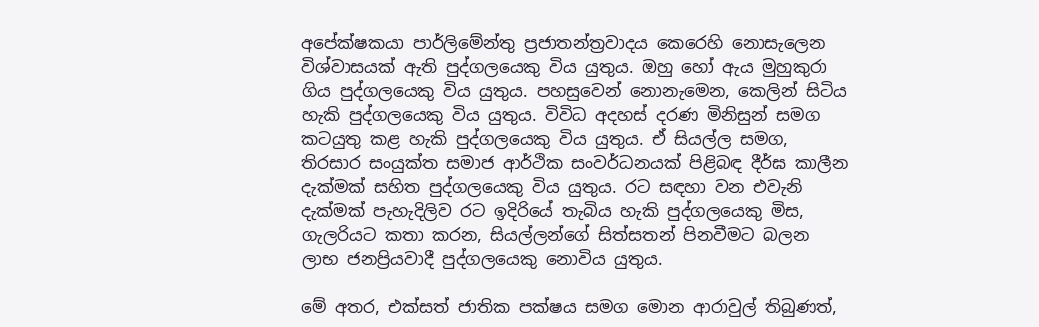අපේක්ෂකයා පාර්ලිමේන්තු ප්‍රජාතන්ත්‍රවාදය කෙරෙහි නොසැලෙන විශ්වාසයක් ඇති පුද්ගලයෙකු විය යුතුය. ඔහු හෝ ඇය මුහුකුරා ගිය පුද්ගලයෙකු විය යුතුය. පහසුවෙන් නොනැමෙන, කෙලින් සිටිය හැකි පුද්ගලයෙකු විය යුතුය. විවිධ අදහස් දරණ මිනිසුන් සමග කටයුතු කළ හැකි පුද්ගලයෙකු විය යුතුය. ඒ සියල්ල සමග, තිරසාර සංයුක්ත සමාජ ආර්ථික සංවර්ධනයක් පිළිබඳ දීර්ඝ කාලීන දැක්මක් සහිත පුද්ගලයෙකු විය යුතුය. රට සඳහා වන එවැනි දැක්මක් පැහැදිලිව රට ඉදිරියේ තැබිය හැකි පුද්ගලයෙකු මිස, ගැලරියට කතා කරන, සියල්ලන්ගේ සිත්සතන් පිනවීමට බලන ලාභ ජනප්‍රියවාදී පුද්ගලයෙකු නොවිය යුතුය.

මේ අතර, එක්සත් ජාතික පක්ෂය සමග මොන ආරාවුල් තිබුණත්,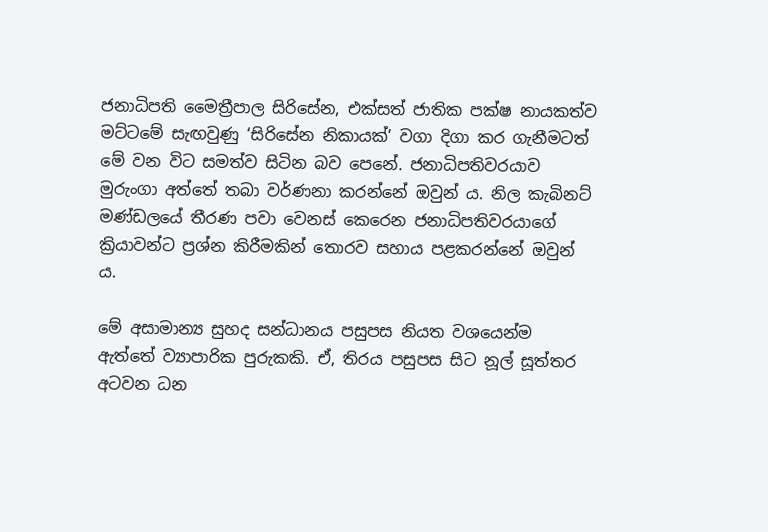ජනාධිපති මෛත්‍රීපාල සිරිසේන, එක්සත් ජාතික පක්ෂ නායකත්ව මට්ටමේ සැඟවුණු ‘සිරිසේන නිකායක්’ වගා දිගා කර ගැනීමටත් මේ වන විට සමත්ව සිටින බව පෙනේ. ජනාධිපතිවරයාව මුරුංගා අත්තේ තබා වර්ණනා කරන්නේ ඔවුන් ය. නිල කැබිනට් මණ්ඩලයේ තීරණ පවා වෙනස් කෙරෙන ජනාධිපතිවරයාගේ ක්‍රියාවන්ට ප්‍රශ්න කිරීමකින් තොරව සහාය පළකරන්නේ ඔවුන් ය.

මේ අසාමාන්‍ය සුහද සන්ධානය පසුපස නියත වශයෙන්ම ඇත්තේ ව්‍යාපාරික පුරුකකි. ඒ, තිරය පසුපස සිට නූල් සූත්තර අටවන ධන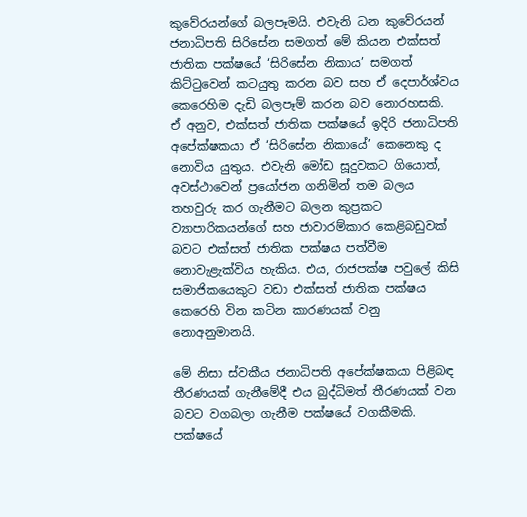කුවේරයන්ගේ බලපෑමයි. එවැනි ධන කුවේරයන් ජනාධිපති සිරිසේන සමගත් මේ කියන එක්සත් ජාතික පක්ෂයේ ‘සිරිසේන නිකාය’ සමගත් කිට්ටුවෙන් කටයුතු කරන බව සහ ඒ දෙපාර්ශ්වය කෙරෙහිම දැඩි බලපෑම් කරන බව නොරහසකි. ඒ අනුව, එක්සත් ජාතික පක්ෂයේ ඉදිරි ජනාධිපති අපේක්ෂකයා ඒ ‘සිරිසේන නිකායේ’ කෙනෙකු ද නොවිය යුතුය. එවැනි මෝඩ සූදුවකට ගියොත්, අවස්ථාවෙන් ප්‍රයෝජන ගනිමින් තම බලය තහවුරු කර ගැනීමට බලන කුප්‍රකට ව්‍යාපාරිකයන්ගේ සහ ජාවාරම්කාර කෙළිබඩුවක් බවට එක්සත් ජාතික පක්ෂය පත්වීම නොවැළැක්විය හැකිය. එය, රාජපක්ෂ පවුලේ කිසි සමාජිකයෙකුට වඩා එක්සත් ජාතික පක්ෂය කෙරෙහි වින කටින කාරණයක් වනු නොඅනුමානයි.

මේ නිසා ස්වකීය ජනාධිපති අපේක්ෂකයා පිළිබඳ තීරණයක් ගැනීමේදී එය බුද්ධිමත් තීරණයක් වන බවට වගබලා ගැනීම පක්ෂයේ වගකීමකි. පක්ෂයේ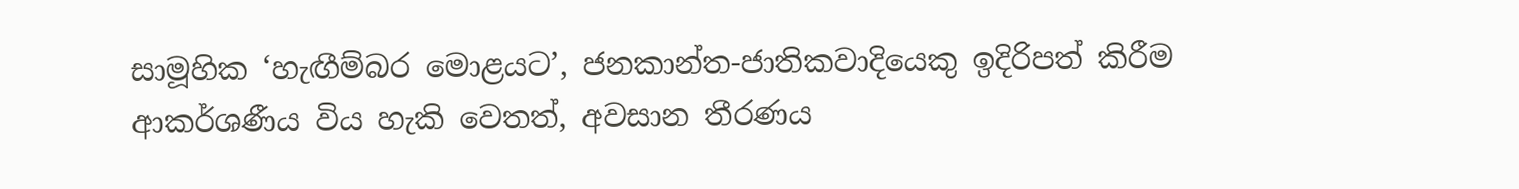සාමූහික ‘හැඟීම්බර මොළයට’, ජනකාන්ත-ජාතිකවාදියෙකු ඉදිරිපත් කිරීම ආකර්ශණීය විය හැකි වෙතත්, අවසාන තීරණය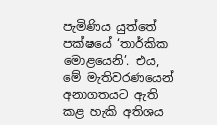පැමිණිය යුත්තේ පක්ෂයේ ‘තාර්කික මොළයෙනි’. එය, මේ මැතිවරණයෙන් අනාගතයට ඇති කළ හැකි අතිශය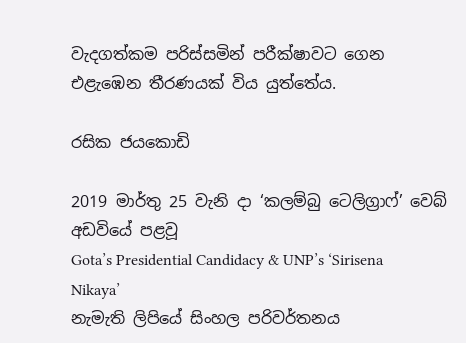වැදගත්කම පරිස්සමින් පරීක්ෂාවට ගෙන එළැඹෙන තීරණයක් විය යුත්තේය.

රසික ජයකොඩි

2019 මාර්තු 25 වැනි දා ‘කලම්බු ටෙලිග්‍රාෆ්’ වෙබ් අඩවියේ පළවූ
Gota’s Presidential Candidacy & UNP’s ‘Sirisena Nikaya’
නැමැති ලිපියේ සිංහල පරිවර්තනය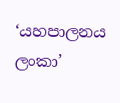‘යහපාලනය ලංකා’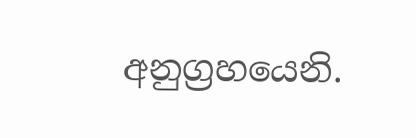අනුග්‍රහයෙනි.